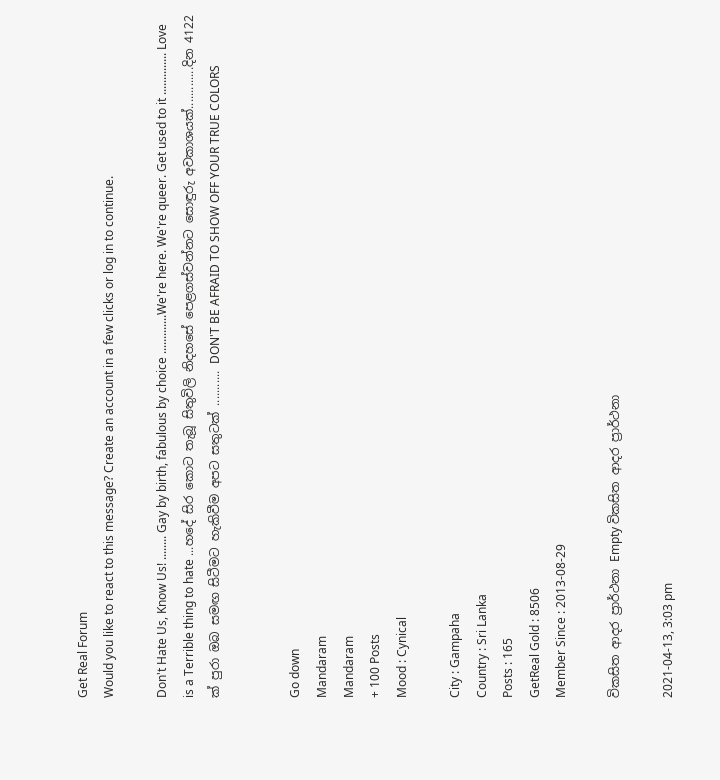Get Real Forum
Would you like to react to this message? Create an account in a few clicks or log in to continue.

Don't Hate Us, Know Us! ........ Gay by birth, fabulous by choice .............We're here. We're queer. Get used to it .............. Love is a Terrible thing to hate ...හදේ සිර කොට තැබූ සිතුවිලි නිදහසේ පෙළගස්වන්නට සොඳුරු අවකාශයක්.............දින 4122 ක් පුරා ඔබ සමඟ සිටීමට හැකිවීම අපට සතුටක් ........... DON'T BE AFRAID TO SHOW OFF YOUR TRUE COLORS


Go down
Mandaram
Mandaram
+ 100 Posts
Mood : Cynical

City : Gampaha
Country : Sri Lanka
Posts : 165
GetReal Gold : 8506
Member Since : 2013-08-29

විකසිත ආදර ප්‍රාර්ථනා Empty විකසිත ආදර ප්‍රාර්ථනා

2021-04-13, 3:03 pm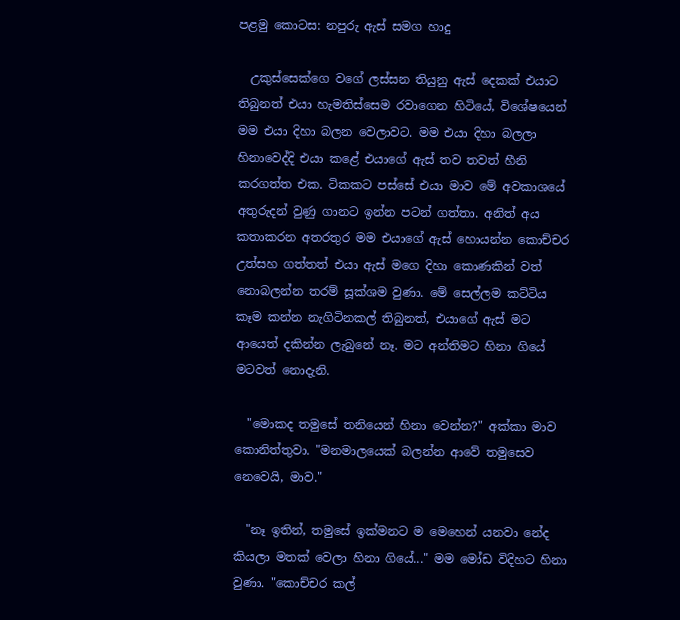පළමු කොටස: නපුරු ඇස් සමග හාදු

  උකුස්සෙක්ගෙ වගේ ලස්සන තියුනු ඇස් දෙකක් එයාට තිබුනත් එයා හැමතිස්සෙම රවාගෙන හිටියේ, විශේෂයෙන් මම එයා දිහා බලන වෙලාවට. මම එයා දිහා බලලා හිනාවෙද්දි එයා කළේ එයාගේ ඇස් තව තවත් හීනි කරගත්ත එක. ටිකකට පස්සේ එයා මාව මේ අවකාශයේ අතුරුදන් වුණු ගානට ඉන්න පටන් ගත්තා. අනිත් අය කතාකරන අතරතුර මම එයාගේ ඇස් හොයන්න කොච්චර උත්සහ ගත්තත් එයා ඇස් මගෙ දිහා කොණකින් වත් නොබලන්න තරම් සූක්ශම වුණා. මේ සෙල්ලම කට්ටිය කෑම කන්න නැගිටිනකල් තිබුනත්, එයාගේ ඇස් මට ආයෙත් දකින්න ලැබුනේ නෑ. මට අන්තිමට හිනා ගියේ මටවත් නොදැනි.

  "මොකද තමුසේ තනියෙන් හිනා වෙන්න?" අක්කා මාව කොනිත්තුවා. "මනමාලයෙක් බලන්න ආවේ තමුසෙව නෙවෙයි, මාව."

  "නෑ ඉතින්, තමුසේ ඉක්මනට ම මෙහෙන් යනවා නේද කියලා මතක් වෙලා හිනා ගියේ..." මම මෝඩ විදිහට හිනා වුණා. "කොච්චර කල්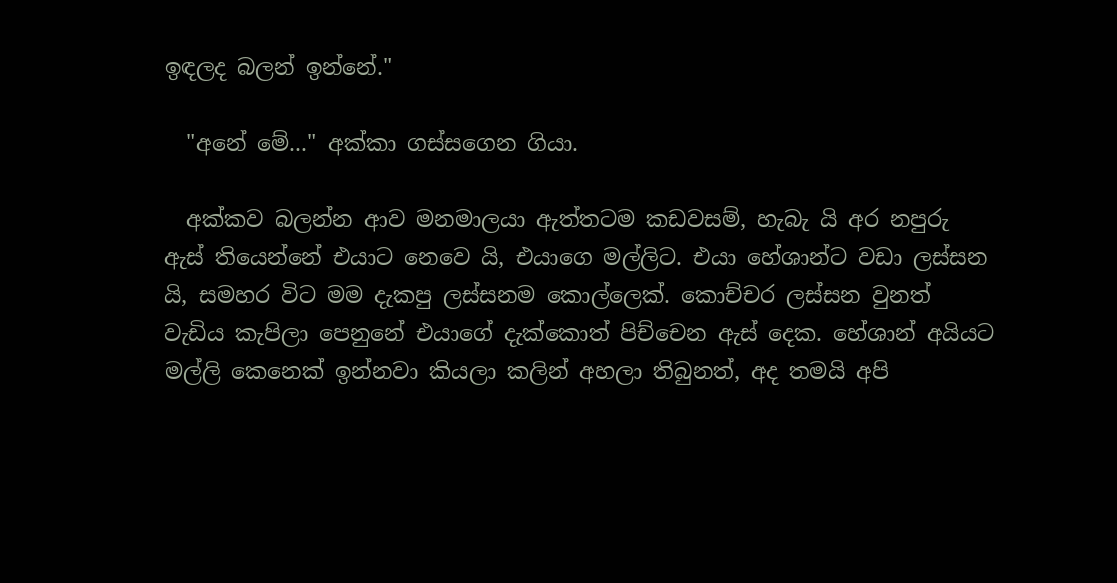ඉඳලද බලන් ඉන්නේ."

  "අනේ මේ..." අක්කා ගස්සගෙන ගියා.

  අක්කව බලන්න ආව මනමාලයා ඇත්තටම කඩවසම්, හැබැ යි අර නපුරු ඇස් තියෙන්නේ එයාට නෙවෙ යි, එයාගෙ මල්ලිට. එයා හේශාන්ට වඩා ලස්සන යි, සමහර විට මම දැකපු ලස්සනම කොල්ලෙක්. කොච්චර ලස්සන වුනත් වැඩිය කැපිලා පෙනුනේ එයාගේ දැක්කොත් පිච්චෙන ඇස් දෙක. හේශාන් අයියට මල්ලි කෙනෙක් ඉන්නවා කියලා කලින් අහලා තිබුනත්, අද තමයි අපි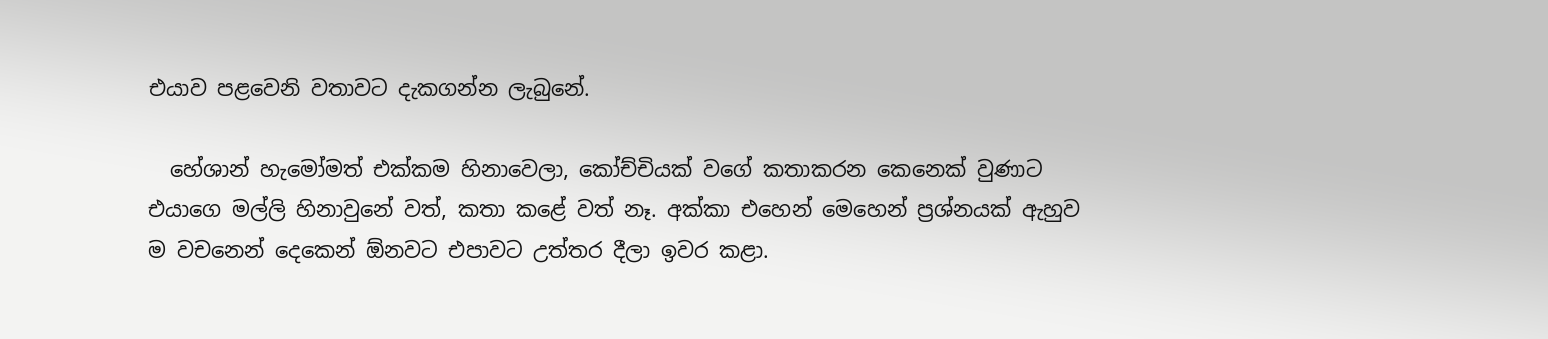එයාව පළවෙනි වතාවට දැකගන්න ලැබුනේ.

  හේශාන් හැමෝමත් එක්කම හිනාවෙලා, කෝච්චියක් වගේ කතාකරන කෙනෙක් වුණාට එයාගෙ මල්ලි හිනාවුනේ වත්, කතා කළේ වත් නෑ. අක්කා එහෙන් මෙහෙන් ප්‍රශ්නයක් ඇහුව ම වචනෙන් දෙකෙන් ඕනවට එපාවට උත්තර දීලා ඉවර කළා.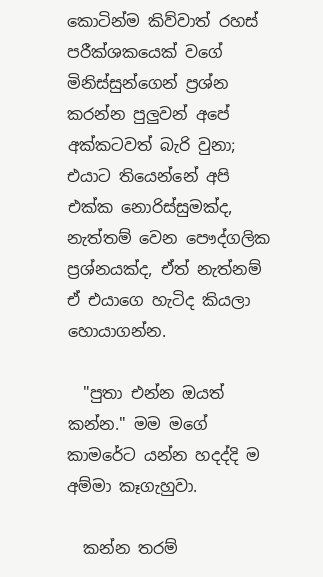කොටින්ම කිව්වාත් රහස් පරීක්ශකයෙක් වගේ මිනිස්සුන්ගෙන් ප්‍රශ්න කරන්න පුලුවන් අපේ අක්කටවත් බැරි වුනා; එයාට තියෙන්නේ අපි එක්ක නොරිස්සුමක්ද, නැත්තම් වෙන පෞද්ගලික ප්‍රශ්නයක්ද, ඒත් නැත්නම් ඒ එයාගෙ හැටිද කියලා හොයාගන්න.

  "පුතා එන්න ඔයත් කන්න." මම මගේ කාමරේට යන්න හදද්දි ම අම්මා කෑගැහුවා.

  කන්න තරම්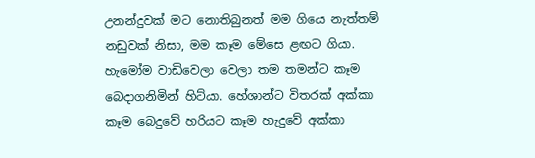උනන්දුවක් මට නොතිබුනත් මම ගියෙ නැත්තම් නඩුවක් නිසා, මම කෑම මේසෙ ළඟට ගියා. හැමෝම වාඩිවෙලා වෙලා තම තමන්ට කෑම බෙදාගනිමින් හිට්යා. හේශාන්ට විතරක් අක්කා කෑම බෙදුවේ හරියට කෑම හැදුවේ අක්කා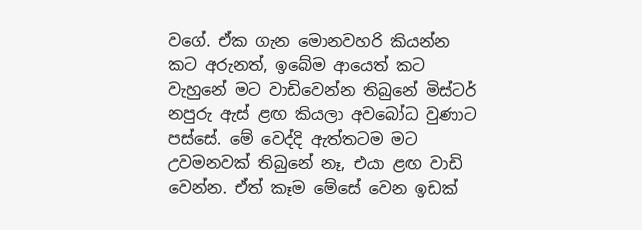වගේ. ඒක ගැන මොනවහරි කියන්න කට අරුනත්, ඉබේම ආයෙත් කට වැහුනේ මට වාඩිවෙන්න තිබුනේ මිස්ටර් නපුරු ඇස් ළඟ කියලා අවබෝධ වුණාට පස්සේ. මේ වෙද්දි ඇත්තටම මට උවමනවක් තිබුනේ නෑ, එයා ළඟ වාඩි වෙන්න. ඒත් කෑම මේසේ වෙන ඉඩක්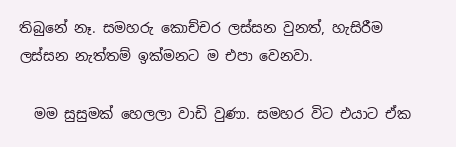තිබුනේ නෑ. සමහරු කොච්චර ලස්සන වුනත්, හැසිරීම ලස්සන නැත්තම් ඉක්මනට ම එපා වෙනවා.

  මම සුසුමක් හෙලලා වාඩි වුණා. සමහර විට එයාට ඒක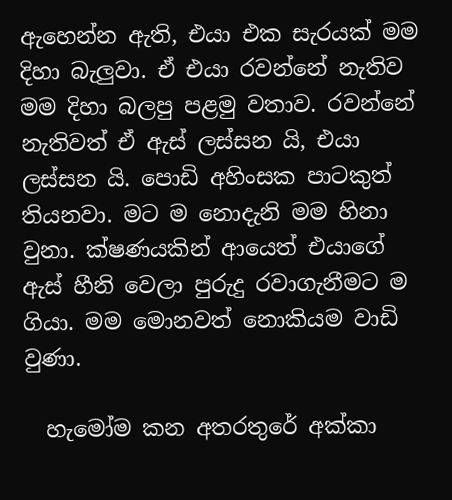ඇහෙන්න ඇති, එයා එක සැරයක් මම දිහා බැලුවා. ඒ එයා රවන්නේ නැතිව මම දිහා බලපු පළමු වතාව. රවන්නේ නැතිවත් ඒ ඇස් ලස්සන යි, එයා ලස්සන යි. පොඩි අහිංසක පාටකුත් තියනවා. මට ම නොදැනි මම හිනා වුනා. ක්ෂණයකින් ආයෙත් එයාගේ ඇස් හීනි වෙලා පුරුදු රවාගැනීමට ම ගියා. මම මොනවත් නොකියම වාඩි වුණා.

  හැමෝම කන අතරතුරේ අක්කා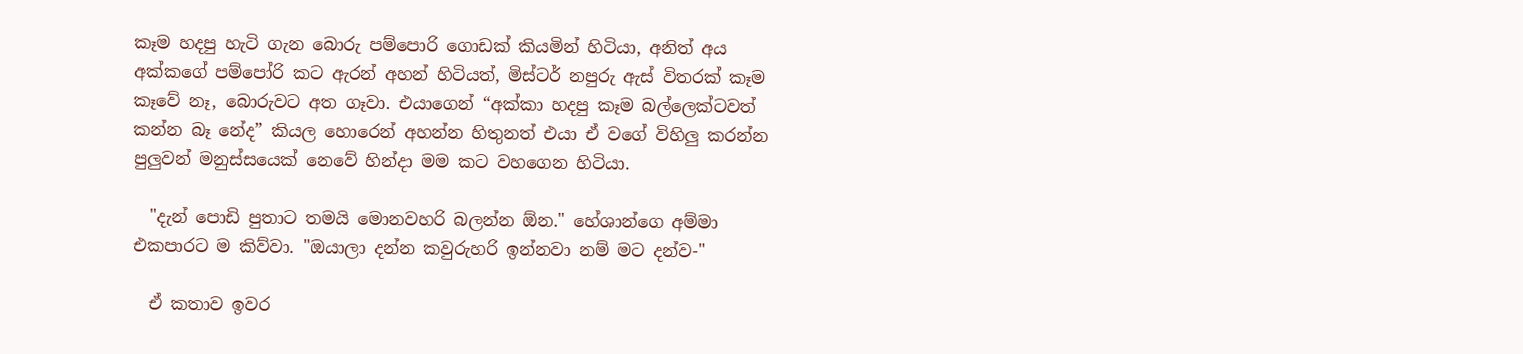කෑම හදපු හැටි ගැන බොරු පම්පොරි ගොඩක් කියමින් හිටියා, අනිත් අය අක්කගේ පම්පෝරි කට ඇරන් අහන් හිටියත්, මිස්ටර් නපුරු ඇස් විතරක් කෑම කෑවේ නෑ, බොරුවට අත ගෑවා. එයාගෙන් “අක්කා හදපු කෑම බල්ලෙක්ටවත් කන්න බෑ නේද” කියල හොරෙන් අහන්න හිතුනත් එයා ඒ වගේ විහිලු කරන්න පුලුවන් මනුස්සයෙක් නෙවේ හින්දා මම කට වහගෙන හිටියා.

  "දැන් පොඩි පුතාට තමයි මොනවහරි බලන්න ඕන." හේශාන්ගෙ අම්මා එකපාරට ම කිව්වා. "ඔයාලා දන්න කවුරුහරි ඉන්නවා නම් මට දන්ව-"

  ඒ කතාව ඉවර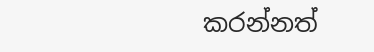කරන්නත්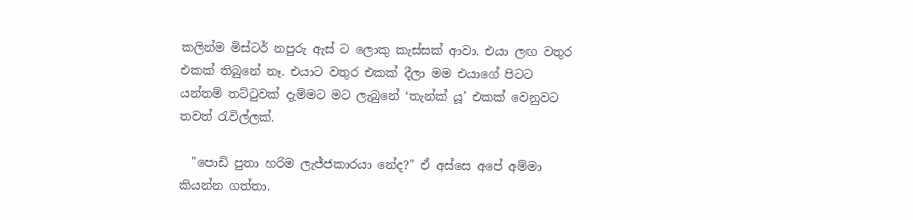කලින්ම මිස්ටර් නපුරු ඇස් ට ලොකු කැස්සක් ආවා. එයා ලඟ වතුර එකක් තිබුනේ නෑ. එයාට වතුර එකක් දීලා මම එයාගේ පිටට යන්තම් තට්ටුවක් දැම්මට මට ලැබුනේ ‘තැන්ක් යූ’ එකක් වෙනුවට තවත් රැවිල්ලක්.

  "පොඩි පුතා හරිම ලැජ්ජකාරයා නේද?" ඒ අස්සෙ අපේ අම්මා කියන්න ගත්තා.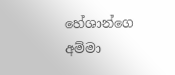හේශාන්ගෙ අම්මා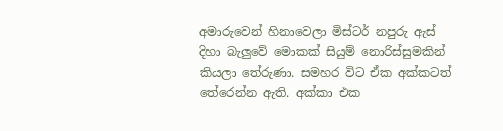අමාරුවෙන් හිනාවෙලා මිස්ටර් නපුරු ඇස් දිහා බැලුවේ මොකක් සියුම් නොරිස්සුමකින් කියලා තේරුණා. සමහර විට ඒක අක්කටත් තේරෙන්න ඇති. අක්කා එක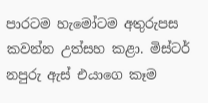පාරටම හැමෝටම අතුරුපස කවන්න උත්සහ කළා. මිස්ටර් නපුරු ඇස් එයාගෙ කෑම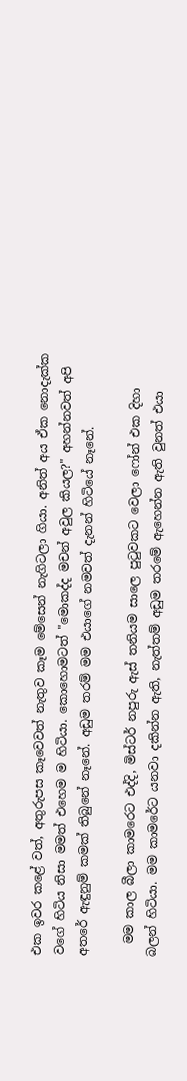එක ඉවර කළේ වත්, අතුරුපස කෑවෙවත් නැතුව කෑම මේසෙන් නැගිටලා ගියා. අනිත් අය ඒක නොදැක්ක වගේ හිටිය නිසා මමත් එහෙම ම හිටියා. කොහොමටත් "මොකද්ද මචන් අවුල කියල?" අහන්නවත් අපි අතරේ ඇඳුනුම් කමක් තිබුනේ නෑනේ. අඩුම තරම් මම එයාගේ නමවත් දැනන් හිටියේ නෑනේ.

  මම කාල බීලා කාමරෙට එද්දි, මිස්ටර් නපුරු ඇස් තනියම සාලෙ පුටුවකට වෙලා ෆෝන් එක දිහා බලන් හිටියා. මම කාමරේට යනවා දකින්න ඇති, නැත්තම් අඩුම තරමේ ඇහෙන්න ඇති වුනත් එයා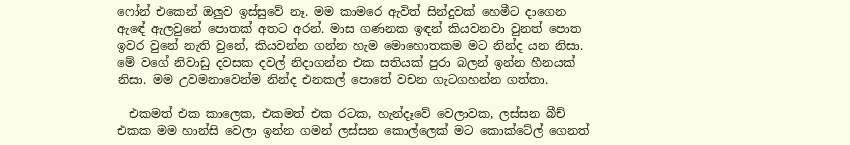ෆෝන් එකෙන් ඔලුව ඉස්සුවේ නෑ. මම කාමරෙ ඇවිත් සින්දුවක් හෙමීට දාගෙන ඇඳේ ඇලවුනේ පොතක් අතට අරන්. මාස ගණනක ඉඳන් කියවනවා වුනත් පොත ඉවර වුනේ නැති වුනේ, කියවන්න ගන්න හැම මොහොතකම මට නින්ද යන නිසා. මේ වගේ නිවාඩු දවසක දවල් නිදාගන්න එක සතියක් පුරා බලන් ඉන්න හීනයක් නිසා. මම උවමනාවෙන්ම නින්ද එනකල් පොතේ වචන ගැටගහන්න ගත්තා.

  එකමත් එක කාලෙක, එකමත් එක රටක, හැන්දෑවේ වෙලාවක, ලස්සන බීච් එකක මම හාන්සි වෙලා ඉන්න ගමන් ලස්සන කොල්ලෙක් මට කොක්ටේල් ගෙනත්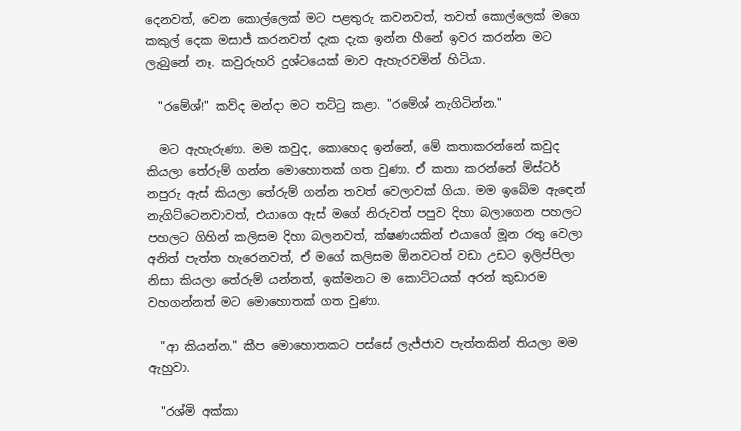දෙනවත්, වෙන කොල්ලෙක් මට පළතුරු කවනවත්, තවත් කොල්ලෙක් මගෙ කකුල් දෙක මසාජ් කරනවත් දැක දැක ඉන්න හීනේ ඉවර කරන්න මට ලැබුනේ නෑ. කවුරුහරි දුශ්ටයෙක් මාව ඇහැරවමින් හිටියා.

  "රමේශ්!" කව්ද මන්දා මට තට්ටු කළා. "රමේශ් නැගිටින්න."

  මට ඇහැරුණා. මම කවුද, කොහෙද ඉන්නේ, මේ කතාකරන්නේ කවුද කියලා තේරුම් ගන්න මොහොතක් ගත වුණා. ඒ කතා කරන්නේ මිස්ටර් නපුරු ඇස් කියලා තේරුම් ගන්න තවත් වෙලාවක් ගියා. මම ඉබේම ඇඳෙන් නැගිට්ටෙනවාවත්, එයාගෙ ඇස් මගේ නිරුවත් පපුව දිහා බලාගෙන පහලට පහලට ගිහින් කලිසම දිහා බලනවත්, ක්ෂණයකින් එයාගේ මූන රතු වෙලා අනිත් පැත්ත හැරෙනවත්, ඒ මගේ කලිසම ඕනවටත් වඩා උඩට ඉලිප්පිලා නිසා කියලා තේරුම් යන්නත්, ඉක්මනට ම කොට්ටයක් අරන් කුඩාරම වහගන්නත් මට මොහොතක් ගත වුණා.

  "ආ කියන්න." කීප මොහොතකට පස්සේ ලැජ්ජාව පැත්තකින් තියලා මම ඇහුවා.

  "රශ්මි අක්කා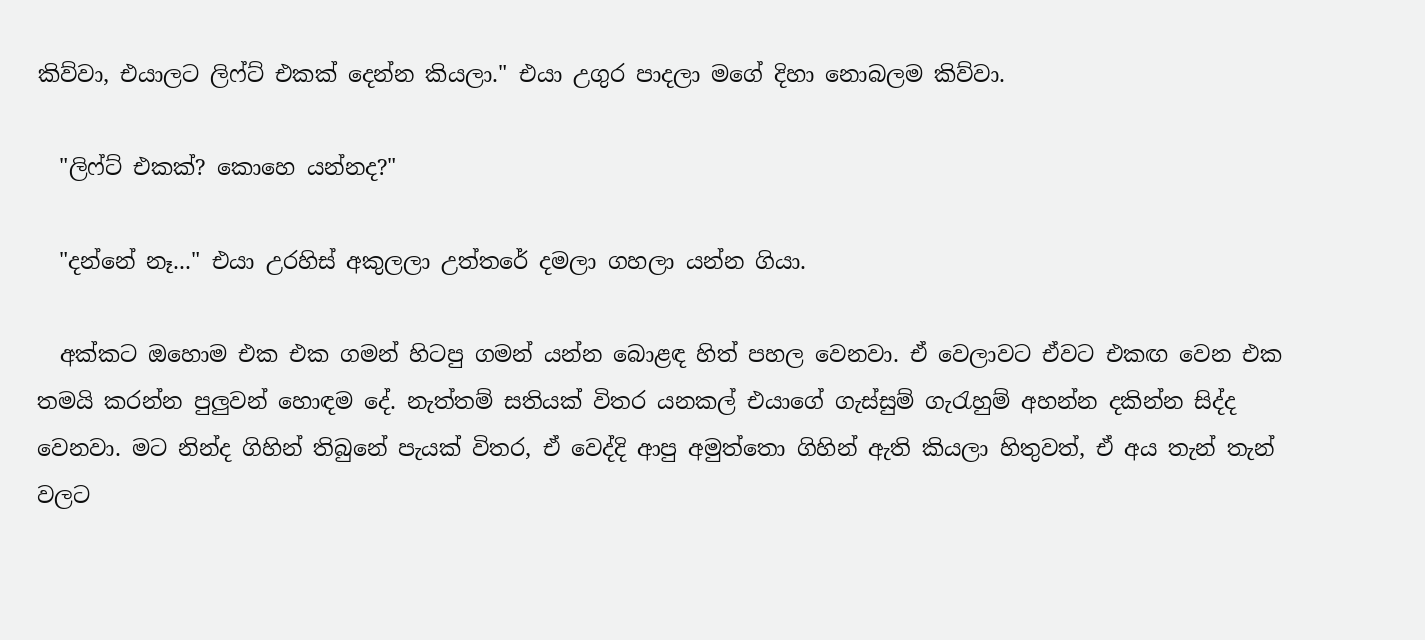කිව්වා, එයාලට ලිෆ්ට් එකක් දෙන්න කියලා." එයා උගුර පාදලා මගේ දිහා නොබලම කිව්වා.

  "ලිෆ්ට් එකක්? කොහෙ යන්නද?"

  "දන්නේ නෑ..." එයා උරහිස් අකුලලා උත්තරේ දමලා ගහලා යන්න ගියා.

  අක්කට ඔහොම එක එක ගමන් හිටපු ගමන් යන්න බොළඳ හිත් පහල වෙනවා. ඒ වෙලාවට ඒවට එකඟ වෙන එක තමයි කරන්න පුලුවන් හොඳම දේ. නැත්තම් සතියක් විතර යනකල් එයාගේ ගැස්සුම් ගැරැහුම් අහන්න දකින්න සිද්ද වෙනවා. මට නින්ද ගිහින් තිබුනේ පැයක් විතර, ඒ වෙද්දි ආපු අමුත්තො ගිහින් ඇති කියලා හිතුවත්, ඒ අය තැන් තැන් වලට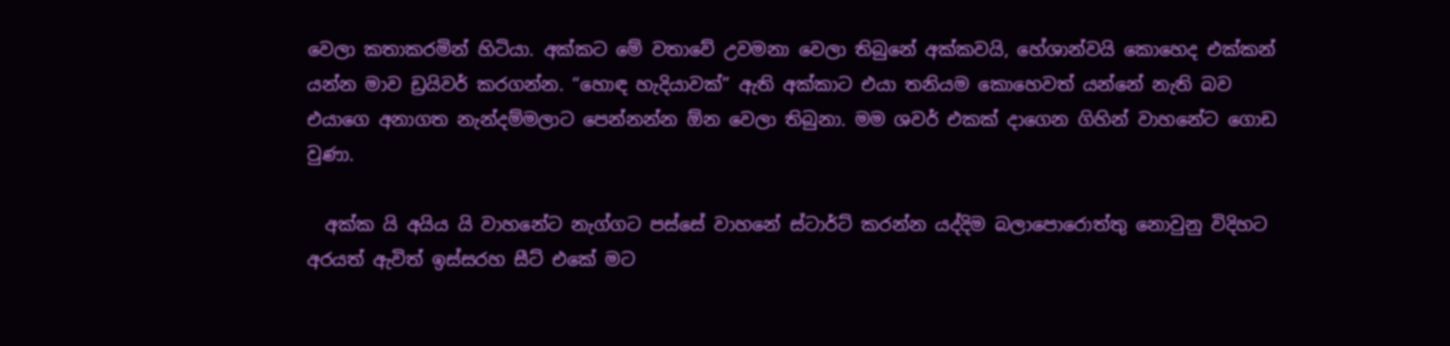වෙලා කතාකරමින් හිටියා. අක්කට මේ වතාවේ උවමනා වෙලා තිබුනේ අක්කවයි, හේශාන්වයි කොහෙද එක්කන් යන්න මාව ඩ්‍රයිවර් කරගන්න. “හොඳ හැදියාවක්” ඇති අක්කාට එයා තනියම කොහෙවත් යන්නේ නැති බව එයාගෙ අනාගත නැන්දම්මලාට පෙන්නන්න ඕන වෙලා තිබුනා. මම ශවර් එකක් දාගෙන ගිහින් වාහනේට ගොඩ වුණා.

  අක්ක යි අයිය යි වාහනේට නැග්ගට පස්සේ වාහනේ ස්ටාර්ට් කරන්න යද්දිම බලාපොරොත්තු නොවුනු විදිහට අරයත් ඇවිත් ඉස්සරහ සීට් එකේ මට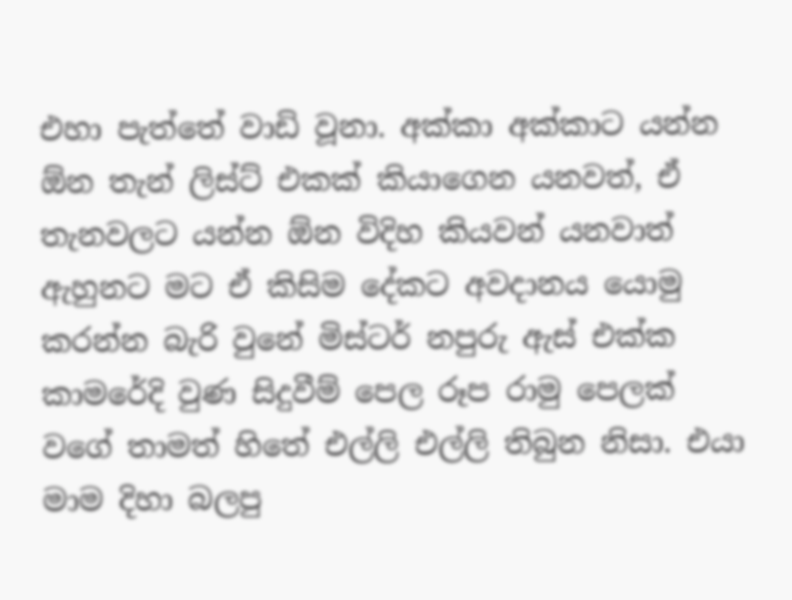එහා පැත්තේ වාඩි වූනා. අක්කා අක්කාට යන්න ඕන තැන් ලිස්ට් එකක් කියාගෙන යනවත්, ඒ තැනවලට යන්න ඕන විදිහ කියවන් යනවාත් ඇහුනට මට ඒ කිසිම දේකට අවදානය යොමු කරන්න බැරි වුනේ මිස්ටර් නපුරු ඇස් එක්ක කාමරේදි වුණ සිදුවීම් පෙල රූප රාමු පෙලක් වගේ තාමත් හිතේ එල්ලි එල්ලි තිබුන නිසා. එයා මාම දිහා බලපු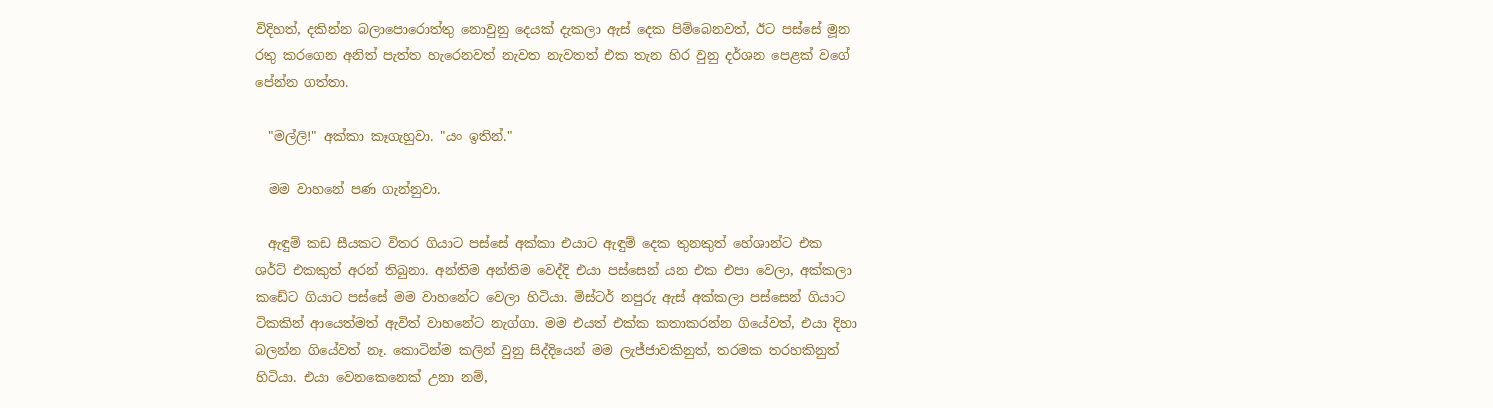විදිහත්, දකින්න බලාපොරොත්තු නොවුනු දෙයක් දැකලා ඇස් දෙක පිම්බෙනවත්, ඊට පස්සේ මූන රතු කරගෙන අනිත් පැත්ත හැරෙනවත් නැවත නැවතත් එක තැන හිර වුනු දර්ශන පෙළක් වගේ පේන්න ගත්තා.

  "මල්ලි!" අක්කා කෑගැහුවා. "යං ඉතින්."

  මම වාහනේ පණ ගැන්නුවා.

  ඇඳුම් කඩ සීයකට විතර ගියාට පස්සේ අක්කා එයාට ඇඳුම් දෙක තුනකුත් හේශාන්ට එක ශර්ට් එකකුත් අරන් තිබුනා. අන්තිම අන්තිම වෙද්දි එයා පස්සෙන් යන එක එපා වෙලා, අක්කලා කඩේට ගියාට පස්සේ මම වාහනේට වෙලා හිටියා. මිස්ටර් නපුරු ඇස් අක්කලා පස්සෙන් ගියාට ටිකකින් ආයෙත්මත් ඇවිත් වාහනේට නැග්ගා. මම එයත් එක්ක කතාකරන්න ගියේවත්, එයා දිහා බලන්න ගියේවත් නෑ. කොටින්ම කලින් වුනු සිද්දියෙන් මම ලැජ්ජාවකිනුත්, තරමක තරහකිනුත් හිටියා. එයා වෙනකෙනෙක් උනා නම්,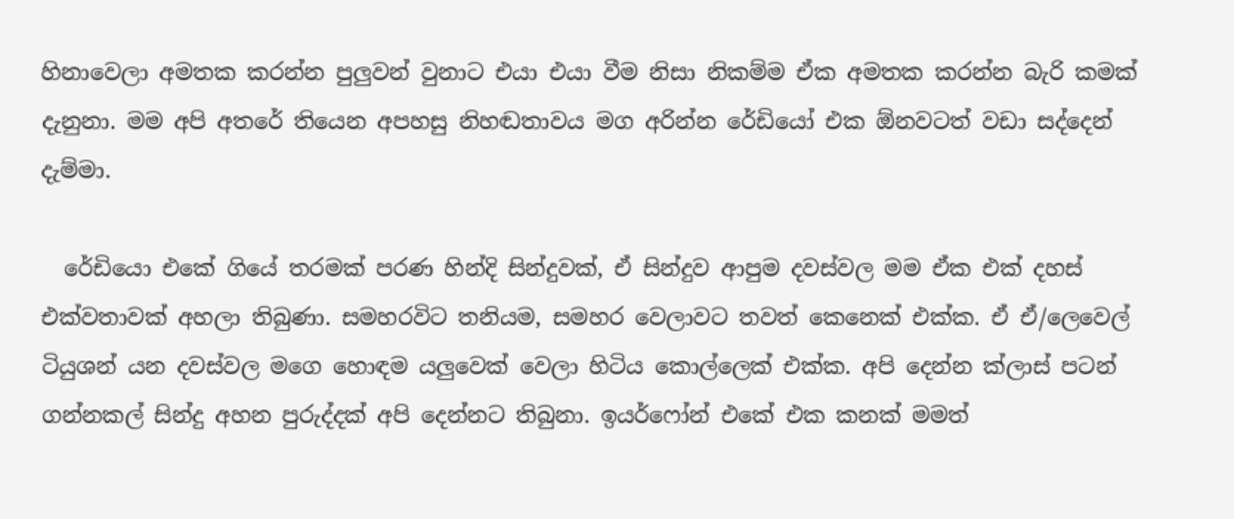හිනාවෙලා අමතක කරන්න පුලුවන් වුනාට එයා එයා වීම නිසා නිකම්ම ඒක අමතක කරන්න බැරි කමක් දැනුනා. මම අපි අතරේ තියෙන අපහසු නිහඬතාවය මග අරින්න රේඩියෝ එක ඕනවටත් වඩා සද්දෙන් දැම්මා.

  රේඩියො එකේ ගියේ තරමක් පරණ හින්දි සින්දුවක්, ඒ සින්දුව ආපුම දවස්වල මම ඒක එක් දහස් එක්වතාවක් අහලා තිබුණා. සමහරවිට තනියම, සමහර වෙලාවට තවත් කෙනෙක් එක්ක. ඒ ඒ/ලෙවෙල් ටියුශන් යන දවස්වල මගෙ හොඳම යලුවෙක් වෙලා හිටිය කොල්ලෙක් එක්ක. අපි දෙන්න ක්ලාස් පටන් ගන්නකල් සින්දු අහන පුරුද්දක් අපි දෙන්නට තිබුනා. ඉයර්ෆෝන් එකේ එක කනක් මමත්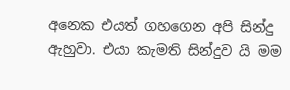අනෙක එයත් ගහගෙන අපි සින්දු ඇහුවා. එයා කැමති සින්දුව යි මම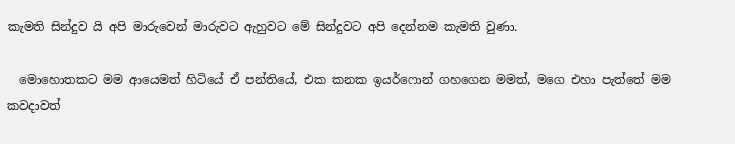කැමති සින්දුව යි අපි මාරුවෙන් මාරුවට ඇහුවට මේ සින්දුවට අපි දෙන්නම කැමති වුණා.

  මොහොතකට මම ආයෙමත් හිටියේ ඒ පන්තියේ, එක කනක ඉයර්ෆොන් ගහගෙන මමත්, මගෙ එහා පැත්තේ මම කවදාවත්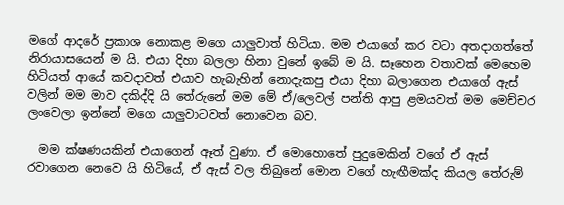මගේ ආදරේ ප්‍රකාශ නොකළ මගෙ යාලුවාත් හිටියා. මම එයාගේ කර වටා අතදාගත්තේ නිරායාසයෙන් ම යි. එයා දිහා බලලා හිනා වුනේ ඉබේ ම යි. සෑහෙන වතාවක් මෙහෙම හිටියත් ආයේ කවදාවත් එයාව හැබැහින් නොදැකපු එයා දිහා බලාගෙන එයාගේ ඇස් වලින් මම මාව දකිද්දි යි තේරුනේ මම මේ ඒ/ලෙවල් පන්ති ආපු ළමයවත් මම මෙච්චර ලංවෙලා ඉන්නේ මගෙ යාලුවාටවත් නොවෙන බව.

  මම ක්ෂණයකින් එයාගෙන් ඈත් වුණා. ඒ මොහොතේ පුදුමෙකින් වගේ ඒ ඇස් රවාගෙන නෙවෙ යි හිටියේ, ඒ ඇස් වල තිබුනේ මොන වගේ හැඟීමක්ද කියල තේරුම්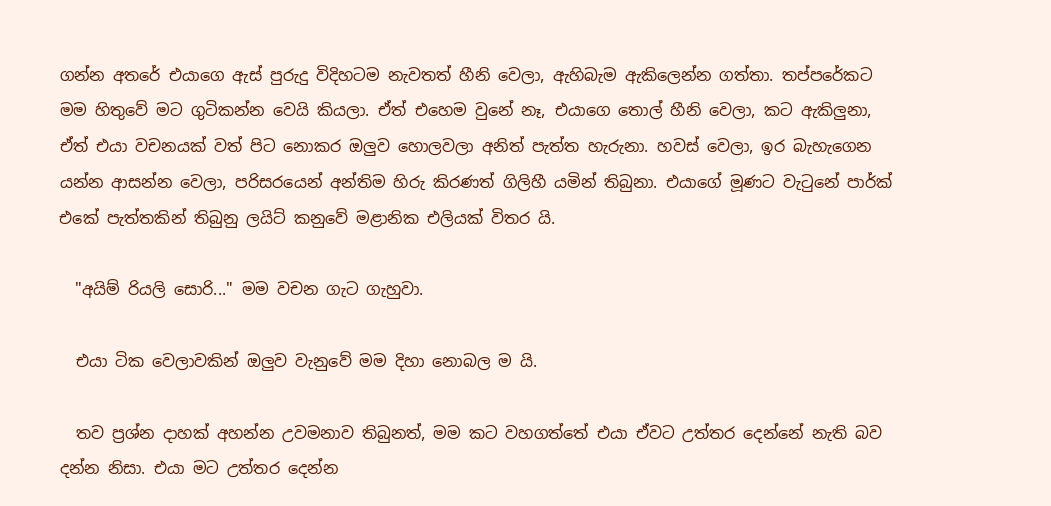ගන්න අතරේ එයාගෙ ඇස් පුරුදු විදිහටම නැවතත් හීනි වෙලා, ඇහිබැම ඇකිලෙන්න ගත්තා. තප්පරේකට මම හිතුවේ මට ගුටිකන්න වෙයි කියලා. ඒත් එහෙම වුනේ නෑ, එයාගෙ තොල් හීනි වෙලා, කට ඇකිලුනා, ඒත් එයා වචනයක් වත් පිට නොකර ඔලුව හොලවලා අනිත් පැත්ත හැරුනා. හවස් වෙලා, ඉර බැහැගෙන යන්න ආසන්න වෙලා, පරිසරයෙන් අන්තිම හිරු කිරණත් ගිලිහී යමින් තිබුනා. එයාගේ මූණට වැටුනේ පාර්ක් එකේ පැත්තකින් තිබුනු ලයිට් කනුවේ මළානික එලියක් විතර යි.

  "අයිම් රියලි සොරි..." මම වචන ගැට ගැහුවා.

  එයා ටික වෙලාවකින් ඔලුව වැනුවේ මම දිහා නොබල ම යි.

  තව ප්‍රශ්න දාහක් අහන්න උවමනාව තිබුනත්, මම කට වහගත්තේ එයා ඒවට උත්තර දෙන්නේ නැති බව දන්න නිසා. එයා මට උත්තර දෙන්න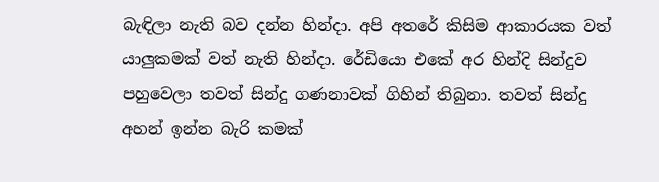බැඳිලා නැති බව දන්න හින්දා. අපි අතරේ කිසිම ආකාරයක වත් යාලුකමක් වත් නැති හින්දා. රේඩියො එකේ අර හින්දි සින්දුව පහුවෙලා තවත් සින්දු ගණනාවක් ගිහින් තිබුනා. තවත් සින්දු අහන් ඉන්න බැරි කමක්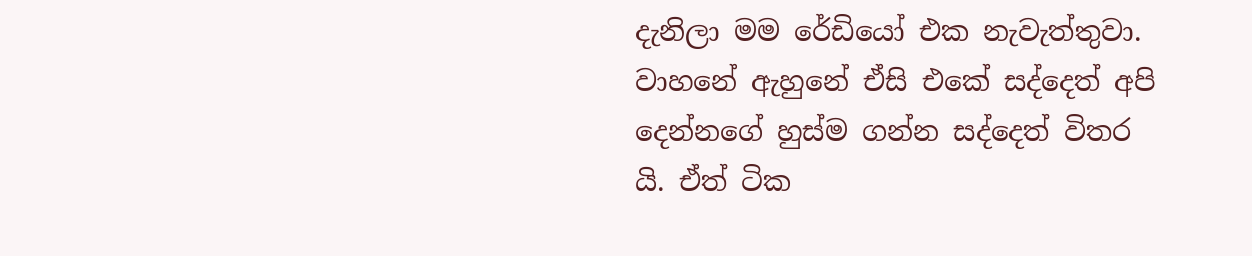දැනිලා මම රේඩියෝ එක නැවැත්තුවා. වාහනේ ඇහුනේ ඒසි එකේ සද්දෙත් අපි දෙන්නගේ හුස්ම ගන්න සද්දෙත් විතර යි. ඒත් ටික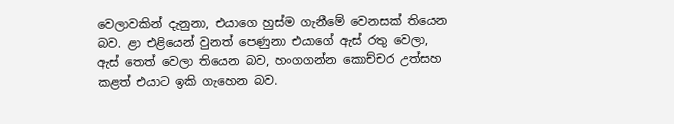වෙලාවකින් දැනුනා, එයාගෙ හුස්ම ගැනීමේ වෙනසක් තියෙන බව. ළා එළියෙන් වුනත් පෙණුනා එයාගේ ඇස් රතු වෙලා, ඇස් තෙත් වෙලා තියෙන බව, හංගගන්න කොච්චර උත්සහ කළත් එයාට ඉකි ගැහෙන බව.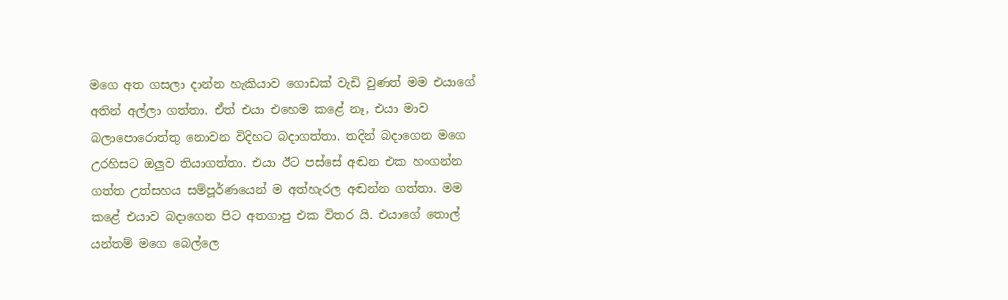මගෙ අත ගසලා දාන්න හැකියාව ගොඩක් වැඩි වුණත් මම එයාගේ අතින් අල්ලා ගත්තා. ඒත් එයා එහෙම කළේ නෑ, එයා මාව බලාපොරොත්තු නොවන විදිහට බදාගත්තා. තදින් බදාගෙන මගෙ උරහිසට ඔලුව තියාගත්තා. එයා ඊට පස්සේ අඬන එක හංගන්න ගත්ත උත්සහය සම්පූර්ණයෙන් ම අත්හැරල අඬන්න ගත්තා. මම කළේ එයාව බදාගෙන පිට අතගාපු එක විතර යි. එයාගේ තොල් යන්තම් මගෙ බෙල්ලෙ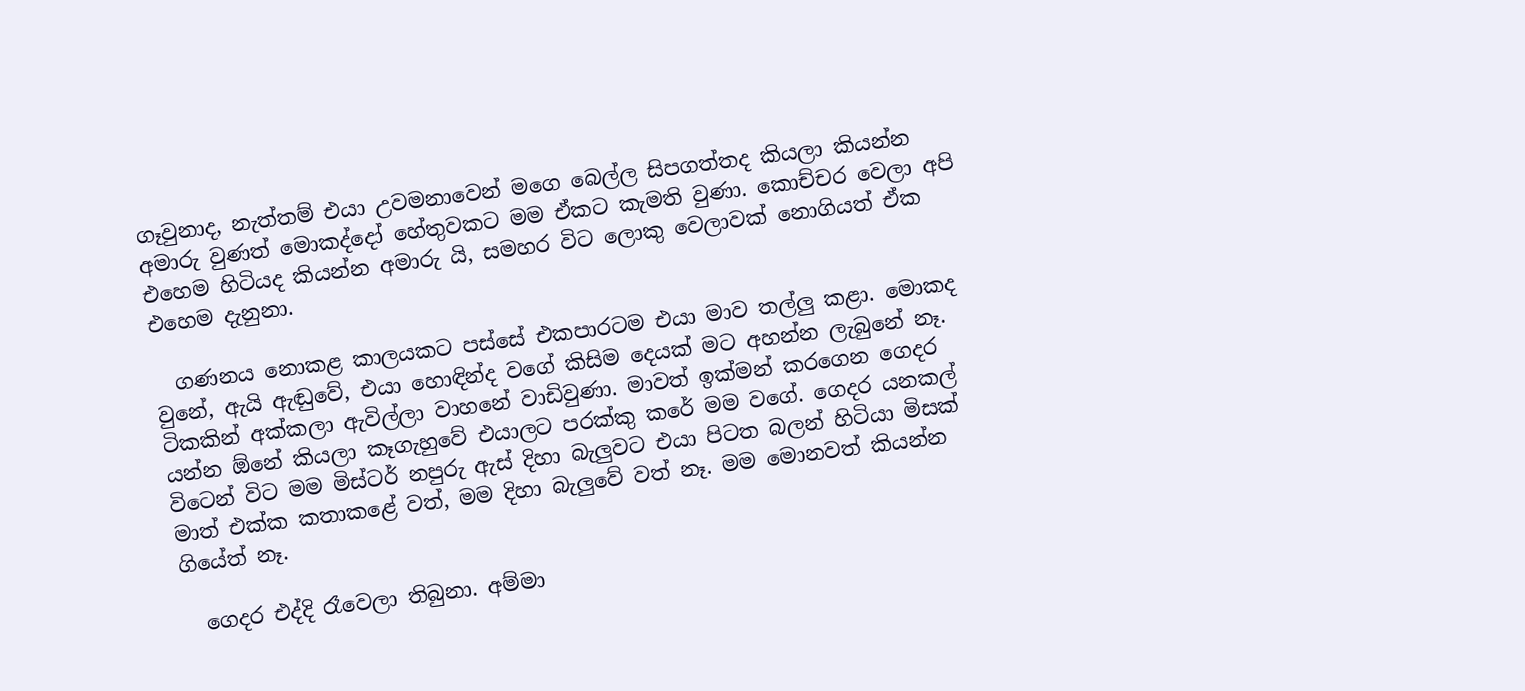ගෑවුනාද, නැත්තම් එයා උවමනාවෙන් මගෙ බෙල්ල සිපගත්තද කියලා කියන්න අමාරු වුණත් මොකද්දෝ හේතුවකට මම ඒකට කැමති වුණා. කොච්චර වෙලා අපි එහෙම හිටියද කියන්න අමාරු යි, සමහර විට ලොකු වෙලාවක් නොගියත් ඒක එහෙම දැනුනා.

  ගණනය නොකළ කාලයකට පස්සේ එකපාරටම එයා මාව තල්ලු කළා. මොකද වුනේ, ඇයි ඇඬුවේ, එයා හොඳින්ද වගේ කිසිම දෙයක් මට අහන්න ලැබුනේ නෑ. ටිකකින් අක්කලා ඇවිල්ලා වාහනේ වාඩිවුණා. මාවත් ඉක්මන් කරගෙන ගෙදර යන්න ඕනේ කියලා කෑගැහුවේ එයාලට පරක්කු කරේ මම වගේ. ගෙදර යනකල් විටෙන් විට මම මිස්ටර් නපුරු ඇස් දිහා බැලුවට එයා පිටත බලන් හිටියා මිසක් මාත් එක්ක කතාකළේ වත්, මම දිහා බැලුවේ වත් නෑ. මම මොනවත් කියන්න ගියේත් නෑ.

  ගෙදර එද්දි රෑවෙලා තිබුනා. අම්මා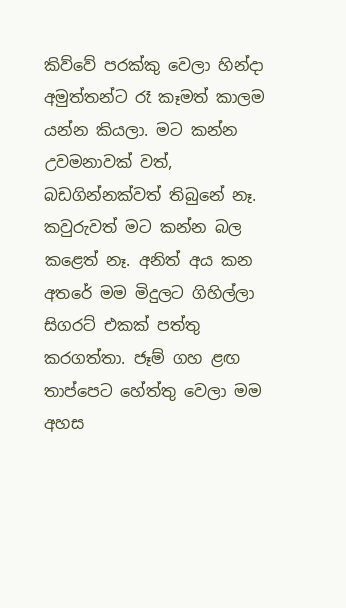කිව්වේ පරක්කු වෙලා හින්දා අමුත්තන්ට රෑ කෑමත් කාලම යන්න කියලා. මට කන්න උවමනාවක් වත්, බඩගින්නක්වත් තිබුනේ නෑ. කවුරුවත් මට කන්න බල කළෙත් නෑ. අනිත් අය කන අතරේ මම මිදුලට ගිහිල්ලා සිගරට් එකක් පත්තු කරගත්තා. ජෑම් ගහ ළඟ තාප්පෙට හේත්තු වෙලා මම අහස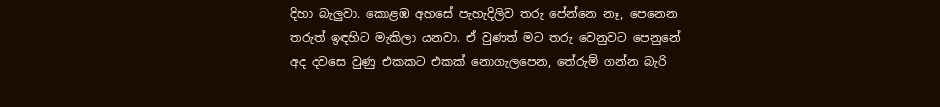දිහා බැලුවා. කොළඹ අහසේ පැහැදිලිව තරු පේන්නෙ නෑ, පෙනෙන තරුත් ඉඳහිට මැකිලා යනවා. ඒ වුණත් මට තරු වෙනුවට පෙනුනේ අද දවසෙ වුණු එකකට එකක් නොගැලපෙන, තේරුම් ගන්න බැරි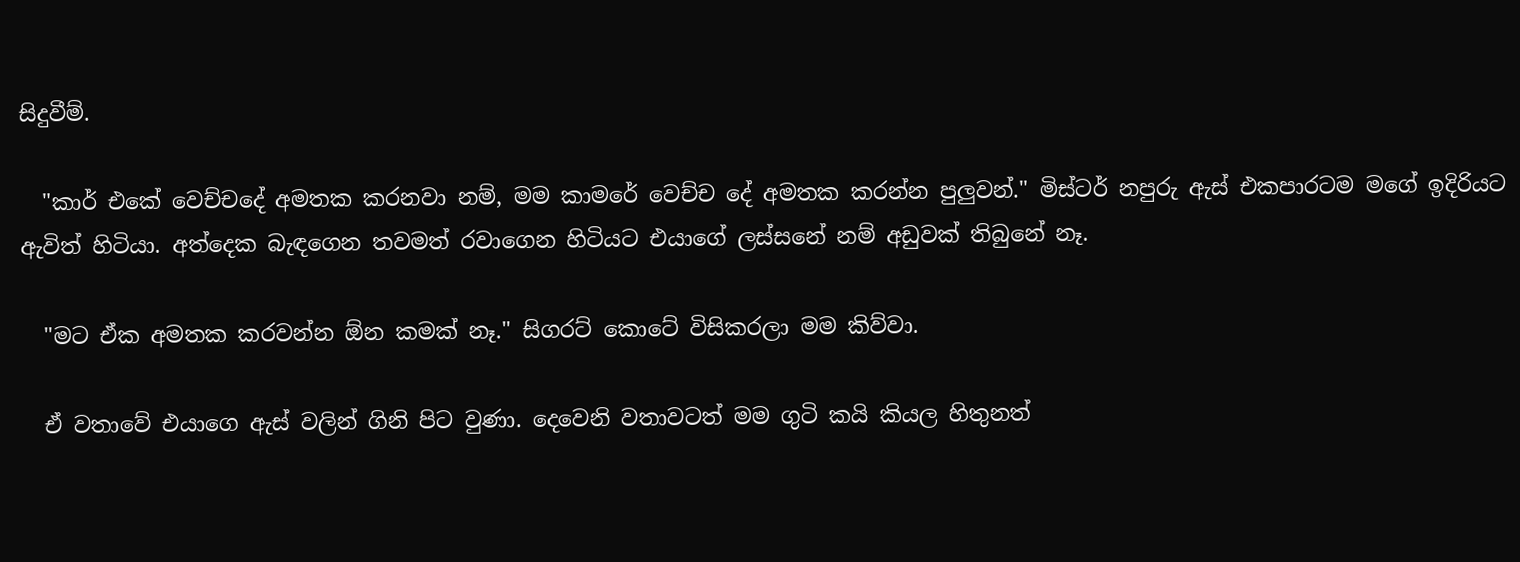සිදුවීම්.

  "කාර් එකේ වෙච්චදේ අමතක කරනවා නම්, මම කාමරේ වෙච්ච දේ අමතක කරන්න පුලුවන්." මිස්ටර් නපුරු ඇස් එකපාරටම මගේ ඉදිරියට ඇවිත් හිටියා. අත්දෙක බැඳගෙන තවමත් රවාගෙන හිටියට එයාගේ ලස්සනේ නම් අඩුවක් තිබුනේ නෑ.

  "මට ඒක අමතක කරවන්න ඕන කමක් නෑ." සිගරට් කොටේ විසිකරලා මම කිව්වා.

  ඒ වතාවේ එයාගෙ ඇස් වලින් ගිනි පිට වුණා. දෙවෙනි වතාවටත් මම ගුටි කයි කියල හිතුනත්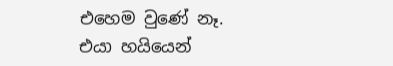එහෙම වුණේ නෑ. එයා හයියෙන්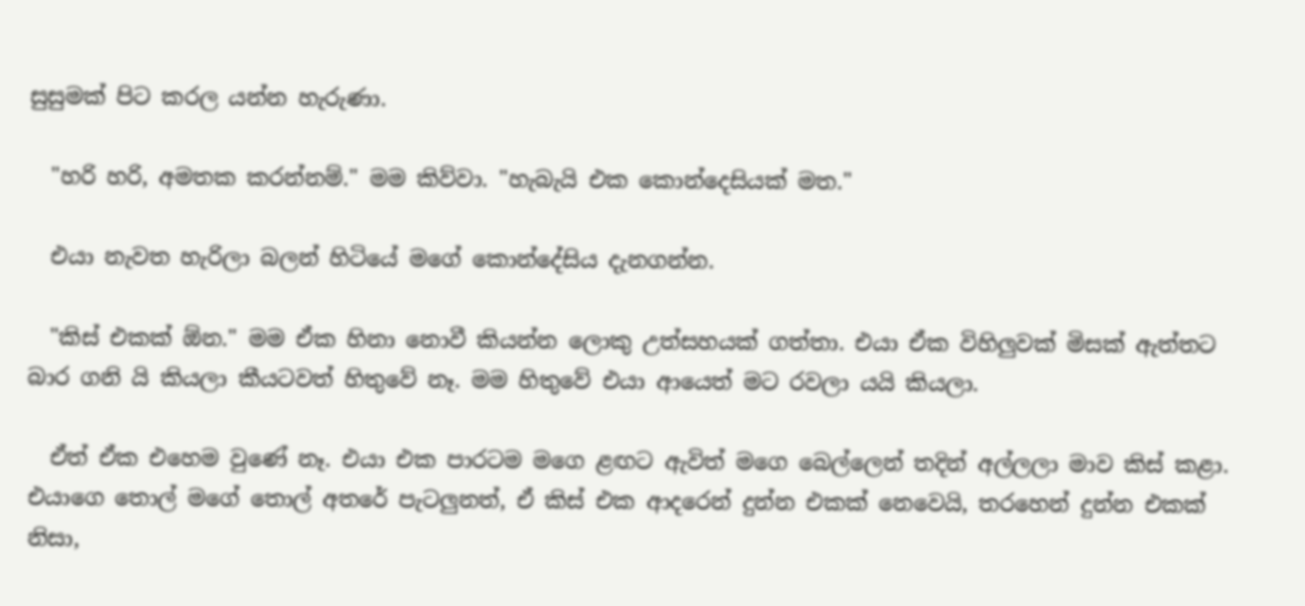සුසුමක් පිට කරල යන්න හැරුණා.

  "හරි හරි, අමතක කරන්නම්." මම කිව්වා. "හැබැයි එක කොන්දෙසියක් මත."

  එයා නැවත හැරිලා බලන් හිටියේ මගේ කොන්දේසිය දැනගන්න.

  "කිස් එකක් ඕන." මම ඒක හිනා නොවී කියන්න ලොකු උත්සහයක් ගත්තා. එයා ඒක විහිලුවක් මිසක් ඇත්තට බාර ගනි යි කියලා කීයටවත් හිතුවේ නෑ. මම හිතුවේ එයා ආයෙත් මට රවලා යයි කියලා.

  ඒත් ඒක එහෙම වුණේ නෑ. එයා එක පාරටම මගෙ ළඟට ඇවිත් මගෙ බෙල්ලෙන් තදින් අල්ලලා මාව කිස් කළා. එයාගෙ තොල් මගේ තොල් අතරේ පැටලුනත්, ඒ කිස් එක ආදරෙන් දුන්න එකක් නෙවෙයි, තරහෙන් දුන්න එකක් නිසා,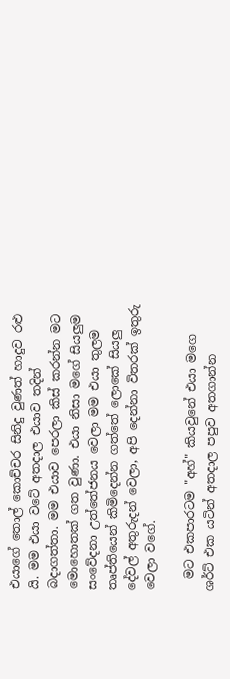එයාගේ තොල් කොච්චර සිනිදු වුණත් හාදුව රළු යි. මම එයා වටේ අතදාල එයාව තදින් බදාගත්තා. මම එයාව පෙරලා කිස් කරන්න මට මොහොතක් ගත වුණා. එයා නිසා මගේ සියලුම සංවේදනා උත්තේජනය වෙලා මම එයා තුලම තෘප්තියෙන් කිමිදෙන්න ගත්තේ ලොකේ සියලු දේවල් අතුරුදන් වෙලා, අපි දෙන්නා විතරක් ඉතුරු වෙලා වගේ.

  මට එකපාරටම "අහ්" කියවුනේ එයා මගෙ ශර්ට් එක යටින් අතදාල පපුව අතගාන්න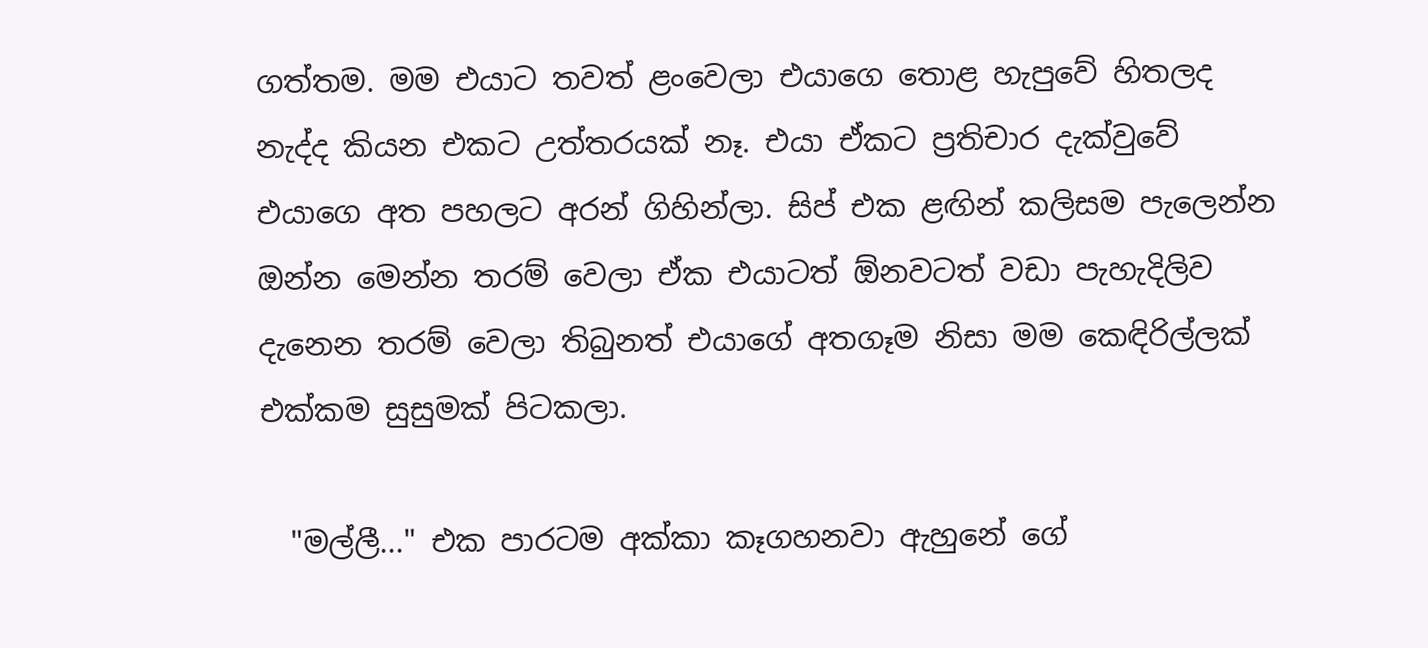ගත්තම. මම එයාට තවත් ළංවෙලා එයාගෙ තොළ හැපුවේ හිතලද නැද්ද කියන එකට උත්තරයක් නෑ. එයා ඒකට ප්‍රතිචාර දැක්වුවේ එයාගෙ අත පහලට අරන් ගිහින්ලා. සිප් එක ළඟින් කලිසම පැලෙන්න ඔන්න මෙන්න තරම් වෙලා ඒක එයාටත් ඕනවටත් වඩා පැහැදිලිව දැනෙන තරම් වෙලා තිබුනත් එයාගේ අතගෑම නිසා මම කෙඳිරිල්ලක් එක්කම සුසුමක් පිටකලා.

  "මල්ලී..." එක පාරටම අක්කා කෑගහනවා ඇහුනේ ගේ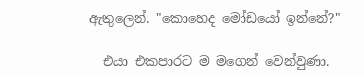ඇතුලෙන්. "කොහෙද මෝඩයෝ ඉන්නේ?"

  එයා එකපාරට ම මගෙන් වෙන්වුණා.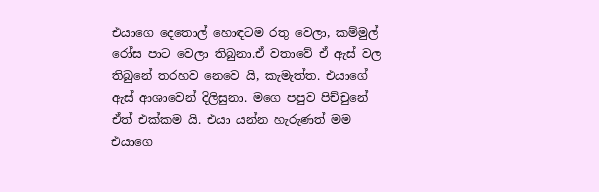එයාගෙ දෙතොල් හොඳටම රතු වෙලා, කම්මුල් රෝස පාට වෙලා තිබුනා.ඒ වතාවේ ඒ ඇස් වල තිබුනේ තරහව නෙවෙ යි, කැමැත්ත. එයාගේ ඇස් ආශාවෙන් දිලිසුනා. මගෙ පපුව පිච්චුනේ ඒත් එක්කම යි. එයා යන්න හැරුණත් මම එයාගෙ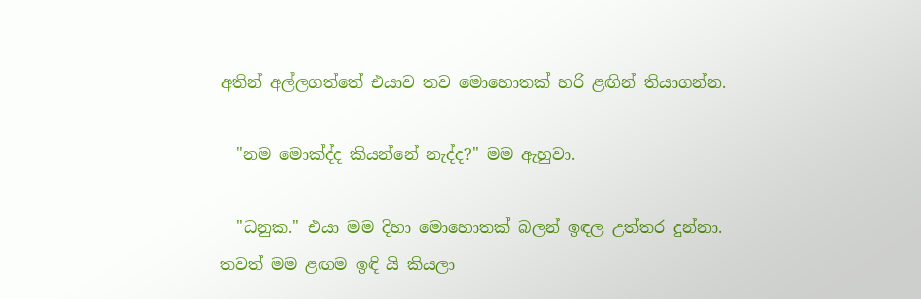අතින් අල්ලගත්තේ එයාව තව මොහොතක් හරි ළඟින් තියාගන්න.

  "නම මොක්ද්ද කියන්නේ නැද්ද?" මම ඇහුවා.

  "ධනුක." එයා මම දිහා මොහොතක් බලන් ඉඳල උත්තර දුන්නා. තවත් මම ළඟම ඉඳි යි කියලා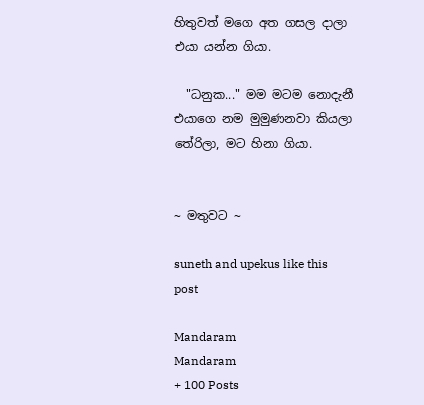හිතුවත් මගෙ අත ගසල දාලා එයා යන්න ගියා.

  "ධනුක..." මම මටම නොදැනී එයාගෙ නම මුමුණනවා කියලා තේරිලා, මට හිනා ගියා.


~ මතුවට ~

suneth and upekus like this post

Mandaram
Mandaram
+ 100 Posts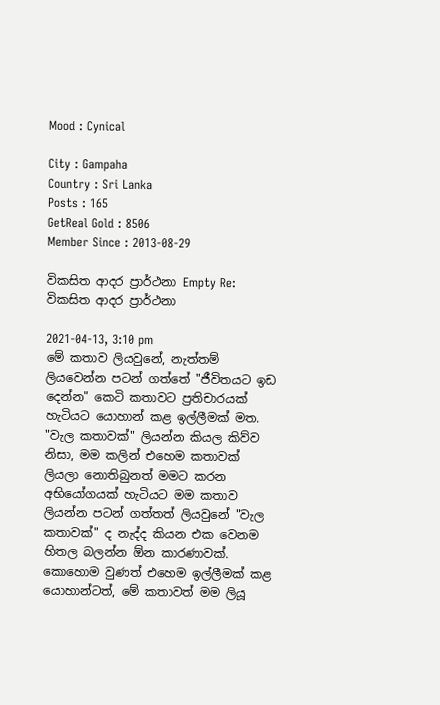Mood : Cynical

City : Gampaha
Country : Sri Lanka
Posts : 165
GetReal Gold : 8506
Member Since : 2013-08-29

විකසිත ආදර ප්‍රාර්ථනා Empty Re: විකසිත ආදර ප්‍රාර්ථනා

2021-04-13, 3:10 pm
මේ කතාව ලියවුනේ, නැත්තම් ලියවෙන්න පටන් ගත්තේ "ජීවිතයට ඉඩ දෙන්න" කෙටි කතාවට ප්‍රතිචාරයක් හැටියට යොහාන් කළ ඉල්ලීමක් මත. "වැල කතාවක්" ලියන්න කියල කිව්ව නිසා, මම කලින් එහෙම කතාවක් ලියලා නොතිබුනත් මමට කරන අභියෝගයක් හැටියට මම කතාව ලියන්න පටන් ගත්තත් ලියවුනේ "වැල කතාවක්" ද නැද්ද කියන එක වෙනම හිතල බලන්න ඕන කාරණාවක්. කොහොම වුණත් එහෙම ඉල්ලීමක් කළ යොහාන්ටත්, මේ කතාවත් මම ලියූ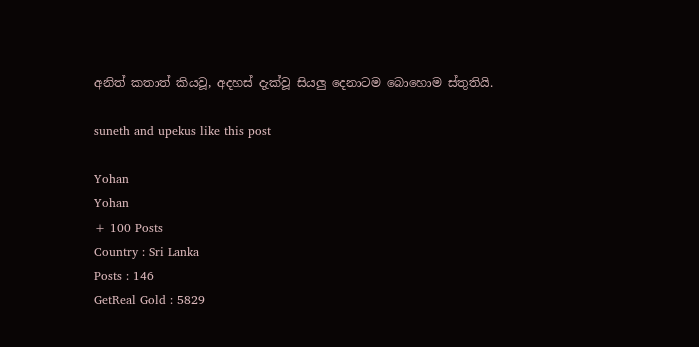අනිත් කතාත් කියවූ, අදහස් දැක්වූ සියලු දෙනාටම බොහොම ස්තුතියි.

suneth and upekus like this post

Yohan
Yohan
+ 100 Posts
Country : Sri Lanka
Posts : 146
GetReal Gold : 5829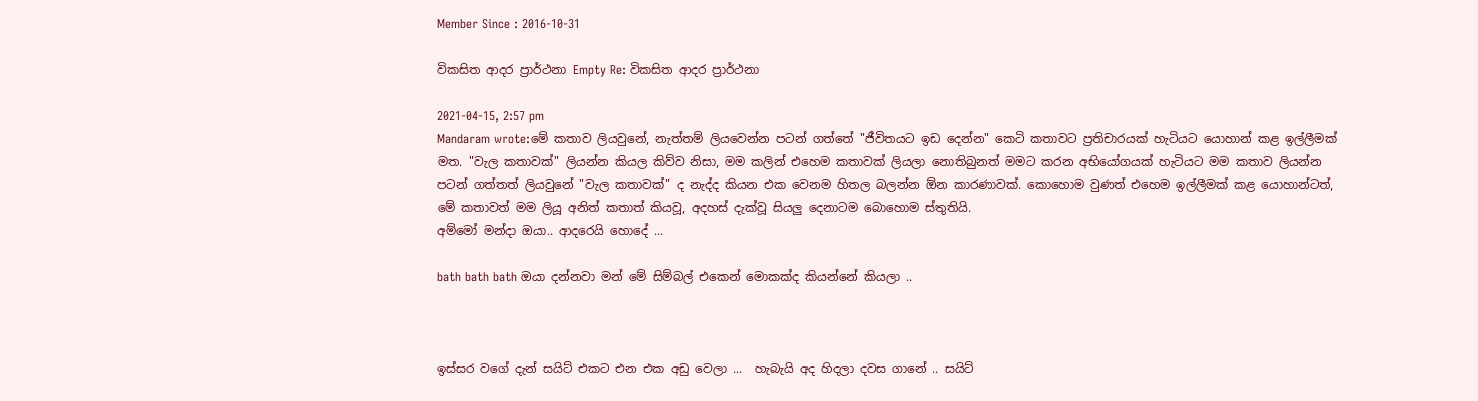Member Since : 2016-10-31

විකසිත ආදර ප්‍රාර්ථනා Empty Re: විකසිත ආදර ප්‍රාර්ථනා

2021-04-15, 2:57 pm
Mandaram wrote:මේ කතාව ලියවුනේ, නැත්තම් ලියවෙන්න පටන් ගත්තේ "ජීවිතයට ඉඩ දෙන්න" කෙටි කතාවට ප්‍රතිචාරයක් හැටියට යොහාන් කළ ඉල්ලීමක් මත. "වැල කතාවක්" ලියන්න කියල කිව්ව නිසා, මම කලින් එහෙම කතාවක් ලියලා නොතිබුනත් මමට කරන අභියෝගයක් හැටියට මම කතාව ලියන්න පටන් ගත්තත් ලියවුනේ "වැල කතාවක්" ද නැද්ද කියන එක වෙනම හිතල බලන්න ඕන කාරණාවක්. කොහොම වුණත් එහෙම ඉල්ලීමක් කළ යොහාන්ටත්, මේ කතාවත් මම ලියූ අනිත් කතාත් කියවූ, අදහස් දැක්වූ සියලු දෙනාටම බොහොම ස්තුතියි.
අම්මෝ මන්දා ඔයා.. ආදරෙයි හොදේ ...

bath bath bath ඔයා දන්නවා මන් මේ සිම්බල් එකෙන් මොකක්ද කියන්නේ කියලා ..



ඉස්සර වගේ දැන් සයිට් එකට එන එක අඩු වෙලා ...  හැබැයි අද හිදලා දවස ගානේ .. සයිට්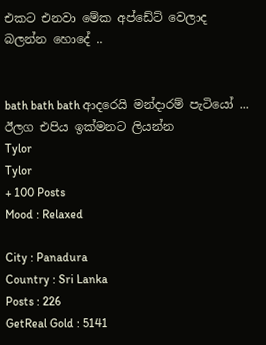එකට එනවා මේක අප්ඩේට් වෙලාද බලන්න හොදේ ..


bath bath bath ආදරෙයි මන්දාරම් පැටියෝ ... ඊලග එපිය ඉක්මනට ලියන්න
Tylor
Tylor
+ 100 Posts
Mood : Relaxed

City : Panadura
Country : Sri Lanka
Posts : 226
GetReal Gold : 5141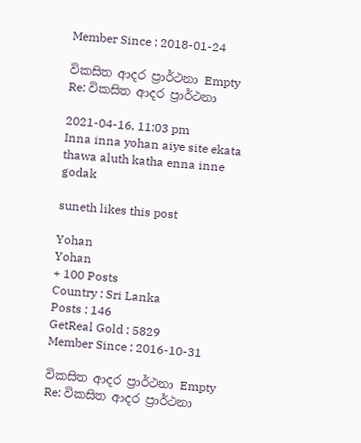Member Since : 2018-01-24

විකසිත ආදර ප්‍රාර්ථනා Empty Re: විකසිත ආදර ප්‍රාර්ථනා

2021-04-16, 11:03 pm
Inna inna yohan aiye site ekata thawa aluth katha enna inne godak

suneth likes this post

Yohan
Yohan
+ 100 Posts
Country : Sri Lanka
Posts : 146
GetReal Gold : 5829
Member Since : 2016-10-31

විකසිත ආදර ප්‍රාර්ථනා Empty Re: විකසිත ආදර ප්‍රාර්ථනා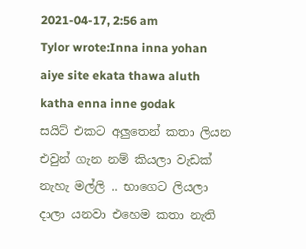2021-04-17, 2:56 am
Tylor wrote:Inna inna yohan aiye site ekata thawa aluth katha enna inne godak
සයිට් එකට අලුතෙන් කතා ලියන එවුන් ගැන නම් කියලා වැඩක් නැහැ මල්ලි .. භාගෙට ලියලා දාලා යනවා එහෙම කතා නැති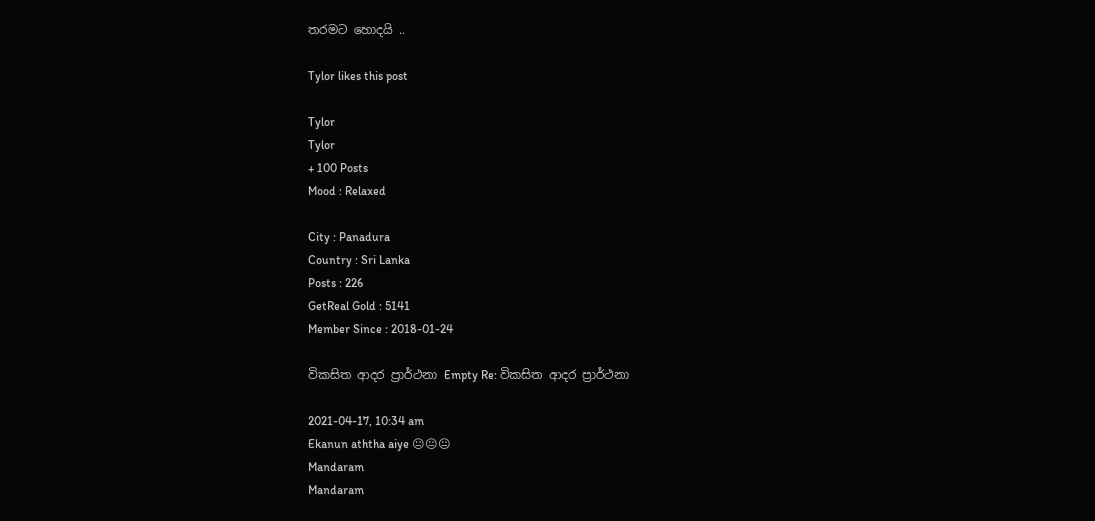තරමට හොදයි ..

Tylor likes this post

Tylor
Tylor
+ 100 Posts
Mood : Relaxed

City : Panadura
Country : Sri Lanka
Posts : 226
GetReal Gold : 5141
Member Since : 2018-01-24

විකසිත ආදර ප්‍රාර්ථනා Empty Re: විකසිත ආදර ප්‍රාර්ථනා

2021-04-17, 10:34 am
Ekanun aththa aiye 😐😐😐
Mandaram
Mandaram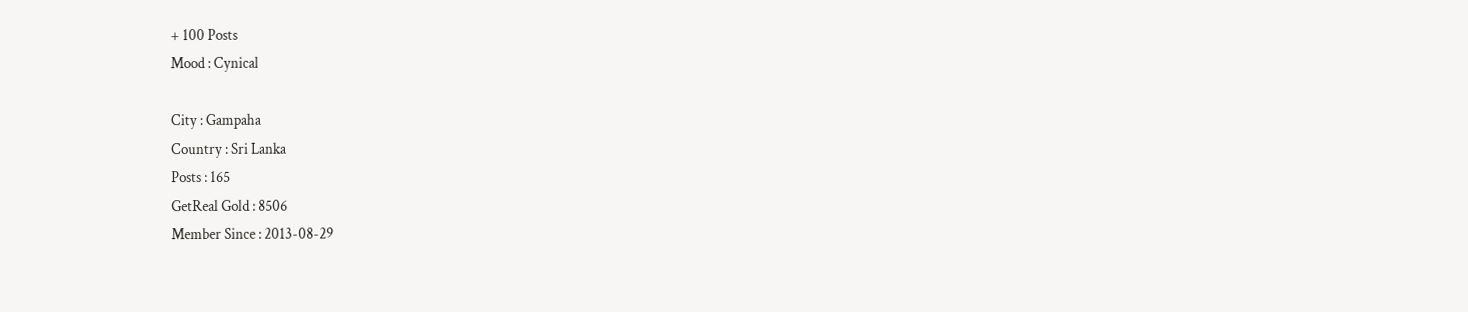+ 100 Posts
Mood : Cynical

City : Gampaha
Country : Sri Lanka
Posts : 165
GetReal Gold : 8506
Member Since : 2013-08-29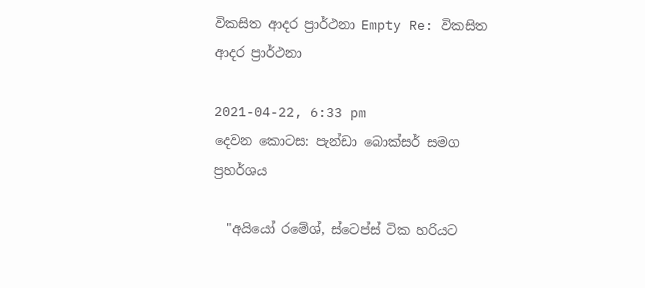විකසිත ආදර ප්‍රාර්ථනා Empty Re: විකසිත ආදර ප්‍රාර්ථනා

2021-04-22, 6:33 pm
දෙවන කොටස: පැන්ඩා බොක්සර් සමග ප්‍රහර්ශය

  "අයියෝ රමේශ්, ස්ටෙප්ස් ටික හරියට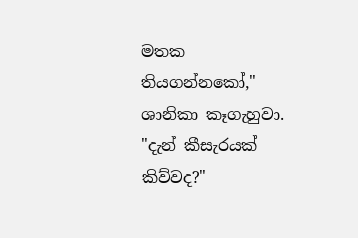මතක තියගන්නකෝ," ශානිකා කෑගැහුවා. "දැන් කීසැරයක් කිව්වද?"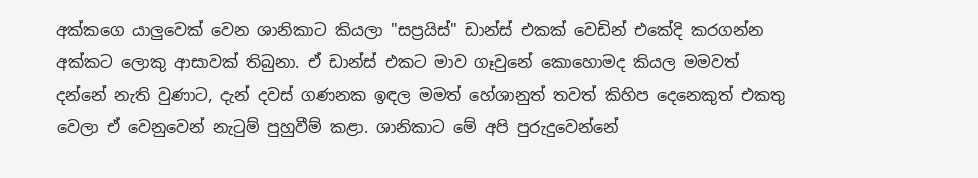අක්කගෙ යාලුවෙක් වෙන ශානිකාට කියලා "සප්‍රයිස්" ඩාන්ස් එකක් වෙඩින් එකේදි කරගන්න අක්කට ලොකු ආසාවක් තිබුනා. ඒ ඩාන්ස් එකට මාව ගෑවුනේ කොහොමද කියල මමවත් දන්නේ නැති වුණාට, දැන් දවස් ගණනක ඉඳල මමත් හේශානුත් තවත් කිහිප දෙනෙකුත් එකතු වෙලා ඒ වෙනුවෙන් නැටුම් පුහුවීම් කළා. ශානිකාට මේ අපි පුරුදුවෙන්නේ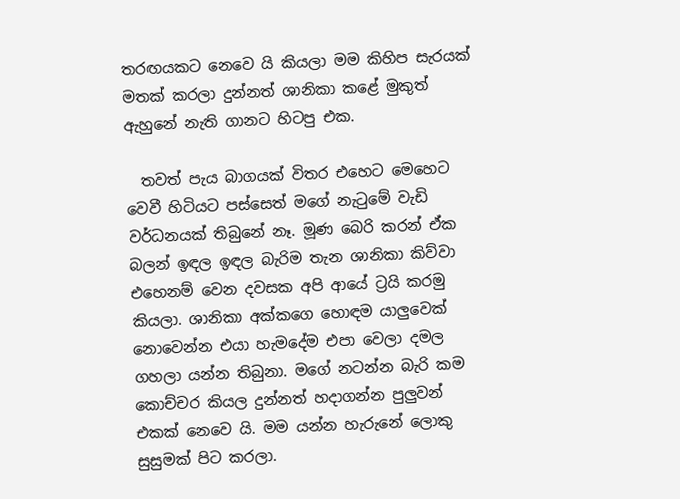තරඟයකට නෙවෙ යි කියලා මම කිහිප සැරයක් මතක් කරලා දුන්නත් ශානිකා කළේ මුකුත් ඇහුනේ නැති ගානට හිටපු එක.

  තවත් පැය බාගයක් විතර එහෙට මෙහෙට වෙවී හිටියට පස්සෙත් මගේ නැටුමේ වැඩි වර්ධනයක් තිබුනේ නෑ. මූණ බෙරි කරන් ඒක බලන් ඉඳල ඉඳල බැරිම තැන ශානිකා කිව්වා එහෙනම් වෙන දවසක අපි ආයේ ට්‍රයි කරමු කියලා. ශානිකා අක්කගෙ හොඳම යාලුවෙක් නොවෙන්න එයා හැමදේම එපා වෙලා දමල ගහලා යන්න තිබුනා. මගේ නටන්න බැරි කම කොච්චර කියල දුන්නත් හදාගන්න පුලුවන් එකක් නෙවෙ යි. මම යන්න හැරුනේ ලොකු සුසුමක් පිට කරලා.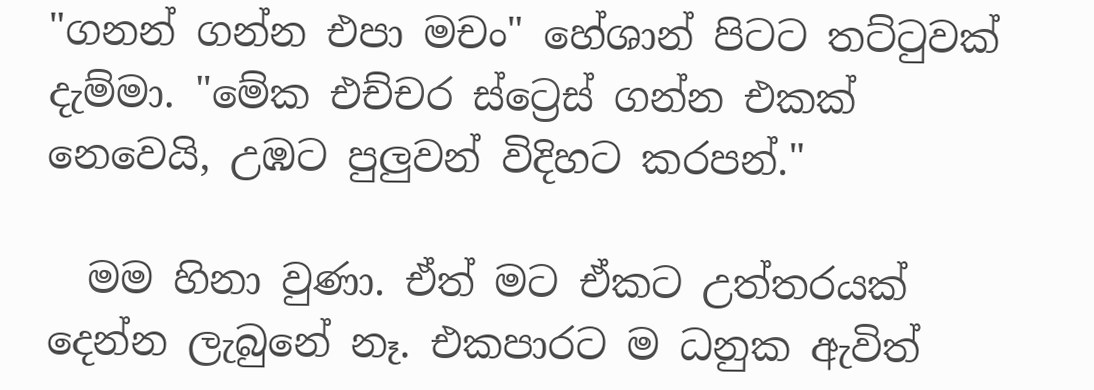"ගනන් ගන්න එපා මචං" හේශාන් පිටට තට්ටුවක් දැම්මා. "මේක එච්චර ස්ට්‍රෙස් ගන්න එකක් නෙවෙයි, උඹට පුලුවන් විදිහට කරපන්."

  මම හිනා වුණා. ඒත් මට ඒකට උත්තරයක් දෙන්න ලැබුනේ නෑ. එකපාරට ම ධනුක ඇවිත්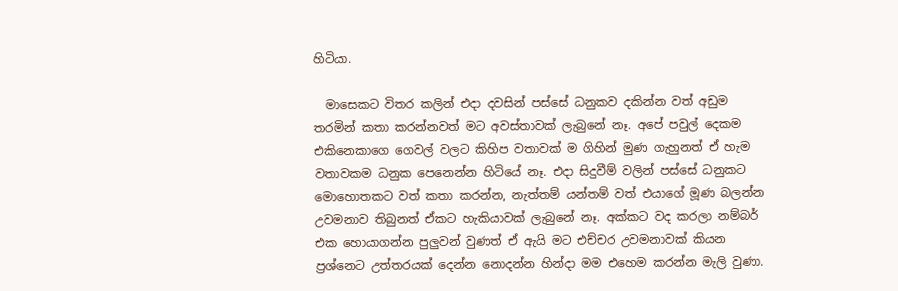හිටියා.

  මාසෙකට විතර කලින් එදා දවසින් පස්සේ ධනුකව දකින්න වත් අඩුම තරමින් කතා කරන්නවත් මට අවස්තාවක් ලැබුනේ නෑ. අපේ පවුල් දෙකම එකිනෙකාගෙ ගෙවල් වලට කිහිප වතාවක් ම ගිහින් මුණ ගැහුනත් ඒ හැම වතාවකම ධනුක පෙනෙන්න හිටියේ නෑ. එදා සිදුවීම් වලින් පස්සේ ධනුකට මොහොතකට වත් කතා කරන්න, නැත්තම් යන්තම් වත් එයාගේ මූණ බලන්න උවමනාව තිබුනත් ඒකට හැකියාවක් ලැබුනේ නෑ. අක්කට වද කරලා නම්බර් එක හොයාගන්න පුලුවන් වුණත් ඒ ඇයි මට එච්චර උවමනාවක් කියන ප්‍රශ්නෙට උත්තරයක් දෙන්න නොදන්න හින්දා මම එහෙම කරන්න මැලි වුණා.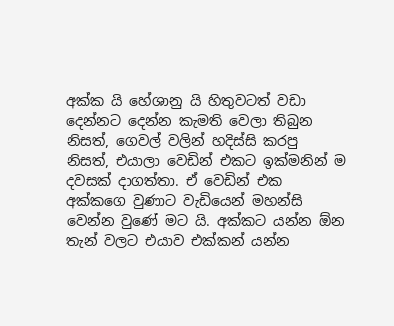අක්ක යි හේශානු යි හිතුවටත් වඩා දෙන්නට දෙන්න කැමති වෙලා තිබුන නිසත්, ගෙවල් වලින් හදිස්සි කරපු නිසත්, එයාලා වෙඩින් එකට ඉක්මනින් ම දවසක් දාගත්තා. ඒ වෙඩින් එක අක්කගෙ වුණාට වැඩියෙන් මහන්සි වෙන්න වුණේ මට යි. අක්කට යන්න ඕන තැන් වලට එයාව එක්කන් යන්න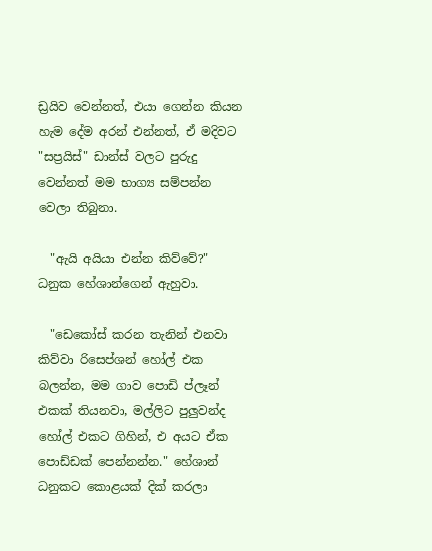ඩ්‍රයිව වෙන්නත්, එයා ගෙන්න කියන හැම දේම අරන් එන්නත්, ඒ මදිවට "සප්‍රයිස්" ඩාන්ස් වලට පුරුදු වෙන්නත් මම භාග්‍ය සම්පන්න වෙලා තිබුනා.

  "ඇයි අයියා එන්න කිව්වේ?" ධනුක හේශාන්ගෙන් ඇහුවා.

  "ඩෙකෝස් කරන තැනින් එනවා කිව්වා රිසෙප්ශන් හෝල් එක බලන්න, මම ගාව පොඩි ප්ලෑන් එකක් තියනවා, මල්ලිට පුලුවන්ද හෝල් එකට ගිහින්, එ අයට ඒක පොඩ්ඩක් පෙන්නන්න." හේශාන් ධනුකට කොළයක් දික් කරලා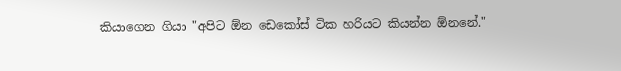කියාගෙන ගියා "අපිට ඕන ඩෙකෝස් ටික හරියට කියන්න ඕනනේ."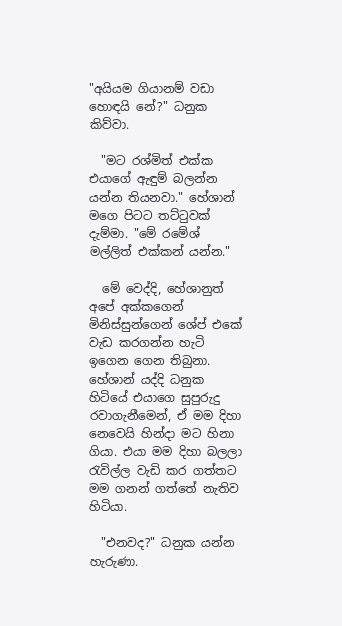"අයියම ගියානම් වඩා හොඳයි නේ?" ධනුක කිව්වා.

  "මට රශ්මිත් එක්ක එයාගේ ඇඳුම් බලන්න යන්න තියනවා." හේශාන් මගෙ පිටට තට්ටුවක් දැම්මා. "මේ රමේශ් මල්ලිත් එක්කන් යන්න."

  මේ වෙද්දි, හේශානුත් අපේ අක්කගෙන් මිනිස්සුන්ගෙන් ශේප් එකේ වැඩ කරගන්න හැටි ඉගෙන ගෙන තිබුනා. හේශාන් යද්දි ධනුක හිටියේ එයාගෙ සුපුරුදු රවාගැනීමෙන්, ඒ මම දිහා නෙවෙයි හින්දා මට හිනා ගියා. එයා මම දිහා බලලා රැවිල්ල වැඩි කර ගත්තට මම ගනන් ගත්තේ නැතිව හිටියා.

  "එනවද?" ධනුක යන්න හැරුණා.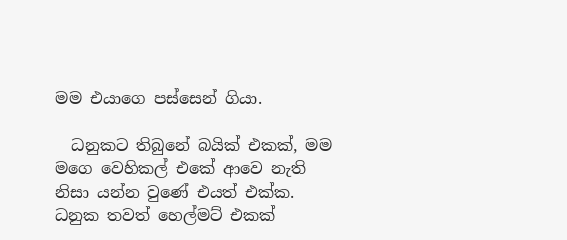මම එයාගෙ පස්සෙන් ගියා.

  ධනුකට තිබුනේ බයික් එකක්, මම මගෙ වෙහිකල් එකේ ආවෙ නැති නිසා යන්න වුණේ එයත් එක්ක. ධනුක තවත් හෙල්මට් එකක්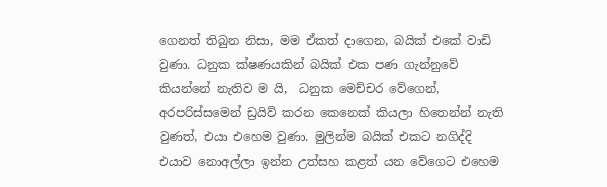ගෙනත් තිබුන නිසා, මම ඒකත් දාගෙන, බයික් එකේ වාඩි වුණා. ධනුක ක්ෂණයකින් බයික් එක පණ ගැන්නුවේ කියන්නේ නැතිව ම යි,  ධනුක මෙච්චර වේගෙන්, අරපරිස්සමෙන් ඩ්‍රයිව් කරන කෙනෙක් කියලා හිතෙන්න් නැති වුණත්, එයා එහෙම වුණා. මුලින්ම බයික් එකට නගිද්දි එයාව නොඅල්ලා ඉන්න උත්සහ කළත් යන වේගෙට එහෙම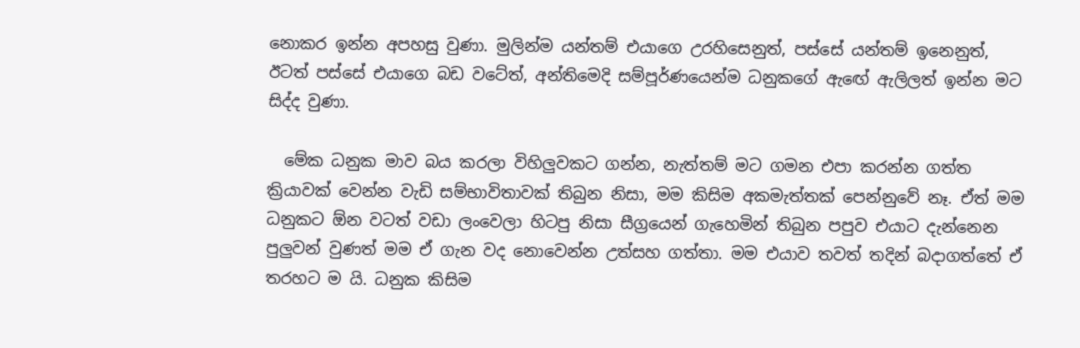නොකර ඉන්න අපහසු වුණා. මුලින්ම යන්තම් එයාගෙ උරහිසෙනුත්, පස්සේ යන්තම් ඉනෙනුත්, ඊටත් පස්සේ එයාගෙ බඩ වටේත්, අන්තිමෙදි සම්පූර්ණයෙන්ම ධනුකගේ ඇඟේ ඇලිලත් ඉන්න මට සිද්ද වුණා.

  මේක ධනුක මාව බය කරලා විහිලුවකට ගන්න, නැත්තම් මට ගමන එපා කරන්න ගත්ත ක්‍රියාවක් වෙන්න වැඩි සම්භාවිතාවක් තිබුන නිසා, මම කිසිම අකමැත්තක් පෙන්නුවේ නෑ. ඒත් මම ධනුකට ඕන වටත් වඩා ලංවෙලා හිටපු නිසා සීග්‍රයෙන් ගැහෙමින් තිබුන පපුව එයාට දැන්නෙන පුලුවන් වුණත් මම ඒ ගැන වද නොවෙන්න උත්සහ ගත්තා. මම එයාව තවත් තදින් බදාගත්තේ ඒ තරහට ම යි. ධනුක කිසිම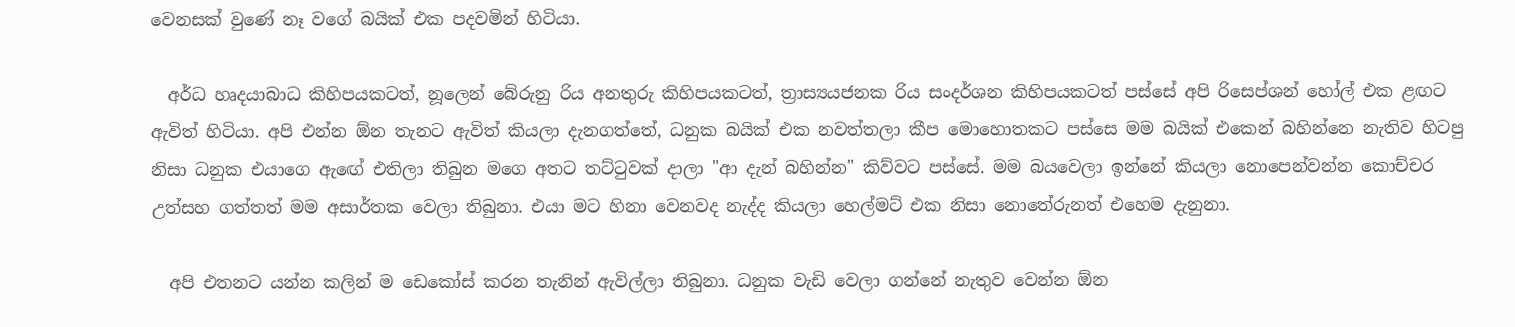වෙනසක් වුණේ නෑ වගේ බයික් එක පදවමින් හිටියා.

  අර්ධ හෘදයාබාධ කිහිපයකටත්, නූලෙන් බේරුනු රිය අනතුරු කිහිපයකටත්, ත්‍රාස්‍යයජනක රිය සංදර්ශන කිහිපයකටත් පස්සේ අපි රිසෙප්ශන් හෝල් එක ළඟට ඇවිත් හිටියා. අපි එන්න ඕන තැනට ඇවිත් කියලා දැනගත්තේ, ධනුක බයික් එක නවත්තලා කීප මොහොතකට පස්සෙ මම බයික් එකෙන් බහින්නෙ නැතිව හිටපු නිසා ධනුක එයාගෙ ඇඟේ එතිලා තිබුන මගෙ අතට තට්ටුවක් දාලා "ආ දැන් බහින්න" කිව්වට පස්සේ. මම බයවෙලා ඉන්නේ කියලා නොපෙන්වන්න කොච්චර උත්සහ ගත්තත් මම අසාර්තක වෙලා තිබුනා. එයා මට හිනා වෙනවද නැද්ද කියලා හෙල්මට් එක නිසා නොතේරුනත් එහෙම දැනුනා.

  අපි එතනට යන්න කලින් ම ඩෙකෝස් කරන තැනින් ඇවිල්ලා තිබුනා. ධනුක වැඩි වෙලා ගන්නේ නැතුව වෙන්න ඕන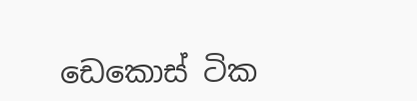ඩෙකොස් ටික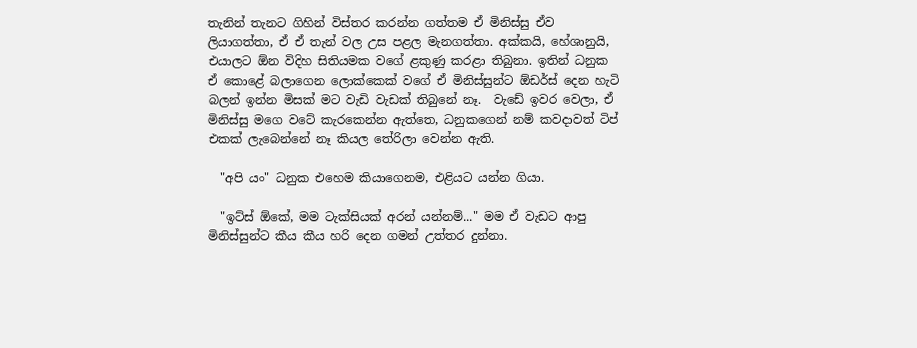තැනින් තැනට ගිහින් විස්තර කරන්න ගත්තම ඒ මිනිස්සු ඒව ලියාගත්තා, ඒ ඒ තැන් වල උස පළල මැනගත්තා. අක්කයි, හේශානුයි, එයාලට ඕන විදිහ සිතියමක වගේ ළකුණු කරළා තිබුනා. ඉතින් ධනුක ඒ කොළේ බලාගෙන ලොක්කෙක් වගේ ඒ මිනිස්සුන්ට ඕඩර්ස් දෙන හැටි බලන් ඉන්න මිසක් මට වැඩි වැඩක් තිබුනේ නෑ.  වැඩේ ඉවර වෙලා, ඒ මිනිස්සු මගෙ වටේ කැරකෙන්න ඇත්තෙ, ධනුකගෙන් නම් කවදාවත් ටිප් එකක් ලැබෙන්නේ නෑ කියල තේරිලා වෙන්න ඇති.

  "අපි යං" ධනුක එහෙම කියාගෙනම, එළියට යන්න ගියා.

  "ඉට්ස් ඕකේ, මම ටැක්සියක් අරන් යන්නම්..." මම ඒ වැඩට ආපු මිනිස්සුන්ට කීය කීය හරි දෙන ගමන් උත්තර දුන්නා.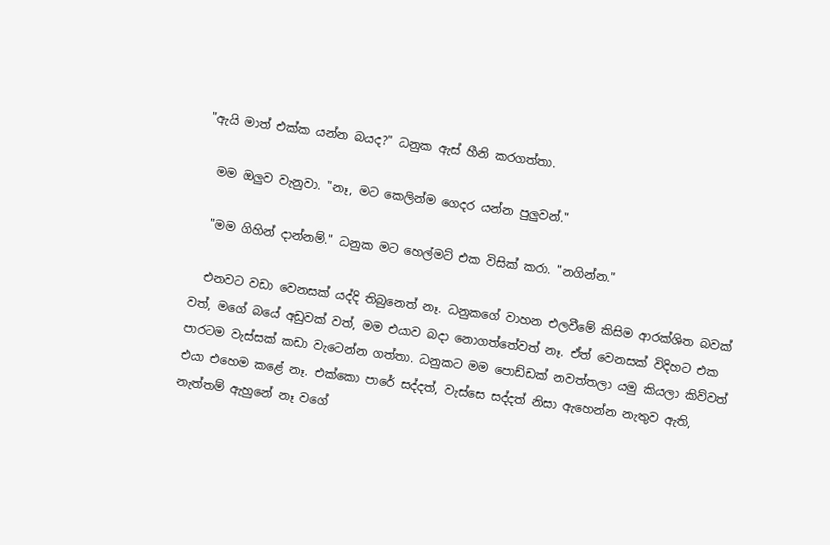"ඇයි මාත් එක්ක යන්න බයද?" ධනුක ඇස් හීනි කරගත්තා.

  මම ඔලුව වැනුවා. "නෑ, මට කෙලින්ම ගෙදර යන්න පුලුවන්."

  "මම ගිහින් දාන්නම්." ධනුක මට හෙල්මට් එක විසික් කරා. "නගින්න."

  එනවට වඩා වෙනසක් යද්දි තිබුනෙත් නෑ. ධනුකගේ වාහන එලවීමේ කිසිම ආරක්ශිත බවක් වත්, මගේ බයේ අඩුවක් වත්, මම එයාව බදා නොගත්තේවත් නෑ. ඒත් වෙනසක් විදිහට එක පාරටම වැස්සක් කඩා වැටෙන්න ගත්තා. ධනුකට මම පොඩ්ඩක් නවත්තලා යමු කියලා කිව්වත් එයා එහෙම කළේ නෑ. එක්කො පාරේ සද්දත්, වැස්සෙ සද්දත් නිසා ඇහෙන්න නැතුව ඇති, නැත්තම් ඇහුනේ නෑ වගේ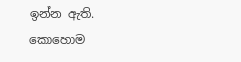ඉන්න ඇති. කොහොම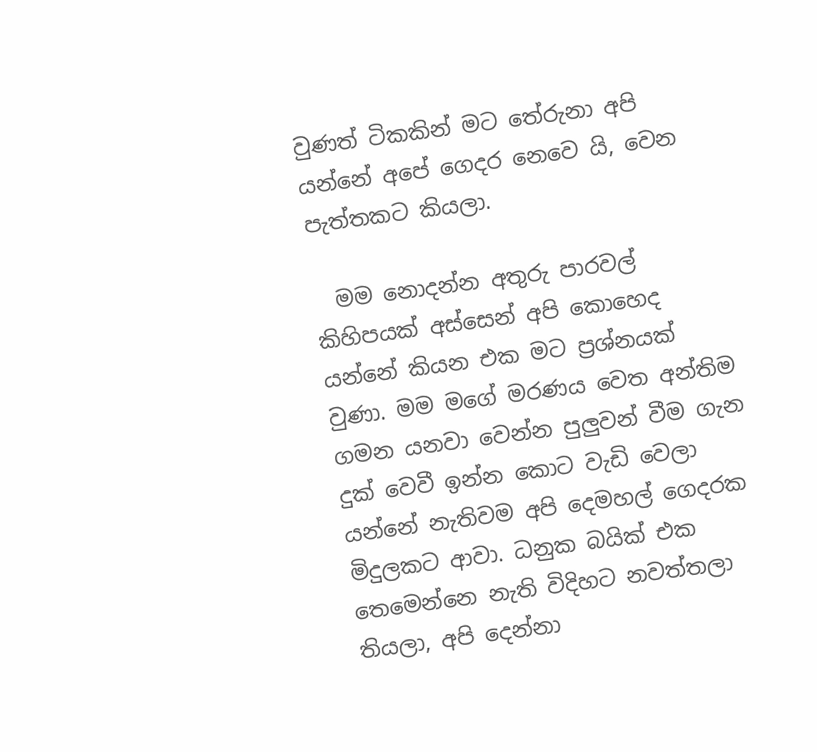වුණත් ටිකකින් මට තේරුනා අපි යන්නේ අපේ ගෙදර නෙවෙ යි, වෙන පැත්තකට කියලා.

  මම නොදන්න අතුරු පාරවල් කිහිපයක් අස්සෙන් අපි කොහෙද යන්නේ කියන එක මට ප්‍රශ්නයක් වුණා. මම මගේ මරණය වෙත අන්තිම ගමන යනවා වෙන්න පුලුවන් වීම ගැන දුක් වෙවී ඉන්න කොට වැඩි වෙලා යන්නේ නැතිවම අපි දෙමහල් ගෙදරක මිදුලකට ආවා. ධනුක බයික් එක තෙමෙන්නෙ නැති විදිහට නවත්තලා තියලා, අපි දෙන්නා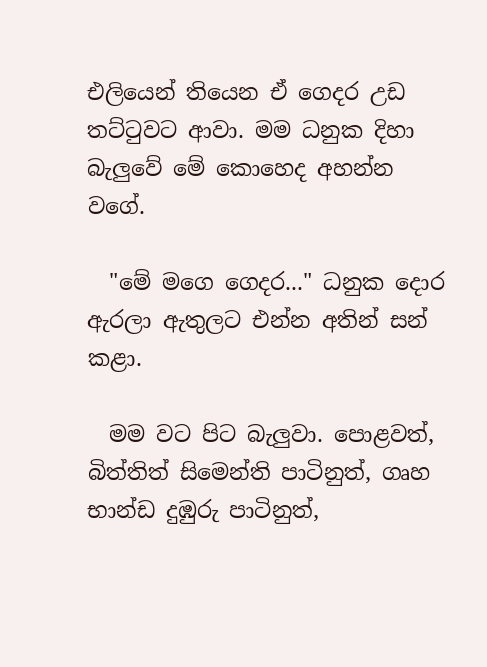එලියෙන් තියෙන ඒ ගෙදර උඩ තට්ටුවට ආවා. මම ධනුක දිහා බැලුවේ මේ කොහෙද අහන්න වගේ.

  "මේ මගෙ ගෙදර..." ධනුක දොර ඇරලා ඇතුලට එන්න අතින් සන් කළා.

  මම වට පිට බැලුවා. පොළවත්, බිත්තිත් සිමෙන්ති පාටිනුත්, ගෘහ භාන්ඩ දුඹුරු පාටිනුත්,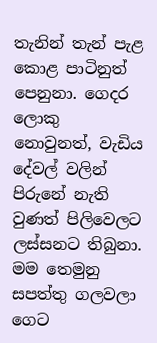තැනින් තැන් පැළ කොළ පාටිනුත් පෙනුනා. ගෙදර ලොකු නොවුනත්, වැඩිය දේවල් වලින් පිරුනේ නැති වුණත් පිලිවෙලට ලස්සනට තිබුනා. මම තෙමුනු සපත්තු ගලවලා ගෙට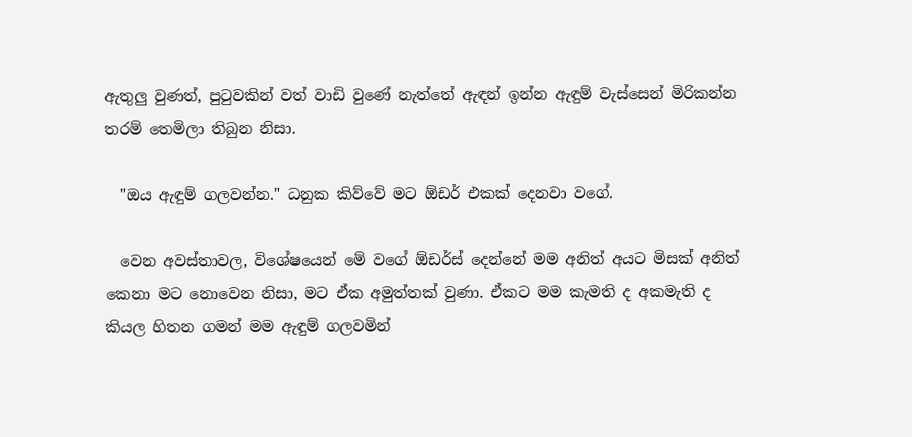ඇතුලු වුණත්, පුටුවකින් වත් වාඩි වුණේ නැත්තේ ඇඳන් ඉන්න ඇඳුම් වැස්සෙන් මිරිකන්න තරම් තෙමිලා තිබුන නිසා.

  "ඔය ඇඳුම් ගලවන්න." ධනුක කිව්වේ මට ඕඩර් එකක් දෙනවා වගේ.

  වෙන අවස්තාවල, විශේෂයෙන් මේ වගේ ඕඩර්ස් දෙන්නේ මම අනිත් අයට මිසක් අනිත් කෙනා මට නොවෙන නිසා, මට ඒක අමුත්තක් වුණා. ඒකට මම කැමති ද අකමැති ද කියල හිතන ගමන් මම ඇඳුම් ගලවමින්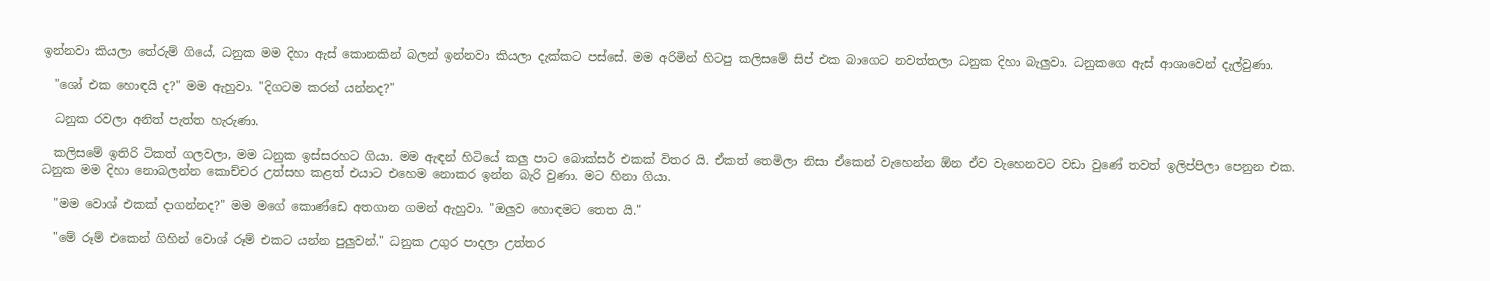ඉන්නවා කියලා තේරුම් ගියේ, ධනුක මම දිහා ඇස් කොනකින් බලන් ඉන්නවා කියලා දැක්කට පස්සේ. මම අරිමින් හිටපු කලිසමේ සිප් එක බාගෙට නවත්තලා ධනුක දිහා බැලුවා. ධනුකගෙ ඇස් ආශාවෙන් දැල්වුණා.

  "ශෝ එක හොඳයි ද?" මම ඇහුවා. "දිගටම කරන් යන්නද?"

  ධනුක රවලා අනිත් පැත්ත හැරුණා.

  කලිසමේ ඉතිරි ටිකත් ගලවලා, මම ධනුක ඉස්සරහට ගියා. මම ඇඳන් හිටියේ කලු පාට බොක්සර් එකක් විතර යි. ඒකත් තෙමිලා නිසා ඒකෙන් වැහෙන්න ඕන ඒව වැහෙනවට වඩා වුණේ තවත් ඉලිප්පිලා පෙනුන එක. ධනුක මම දිහා නොබලන්න කොච්චර උත්සහ කළත් එයාට එහෙම නොකර ඉන්න බැරි වුණා. මට හිනා ගියා.

  "මම වොශ් එකක් දාගන්නද?" මම මගේ කොණ්ඩෙ අතගාන ගමන් ඇහුවා. "ඔලුව හොඳමට තෙත යි."

  "මේ රූම් එකෙන් ගිහින් වොශ් රූම් එකට යන්න පුලුවන්." ධනුක උගුර පාදලා උත්තර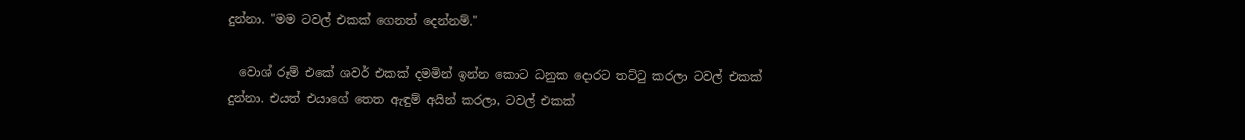දුන්නා. "මම ටවල් එකක් ගෙනත් දෙන්නම්."

  වොශ් රූම් එකේ ශවර් එකක් දමමින් ඉන්න කොට ධනුක දොරට තට්ටු කරලා ටවල් එකක් දුන්නා. එයත් එයාගේ තෙත ඇඳුම් අයින් කරලා, ටවල් එකක්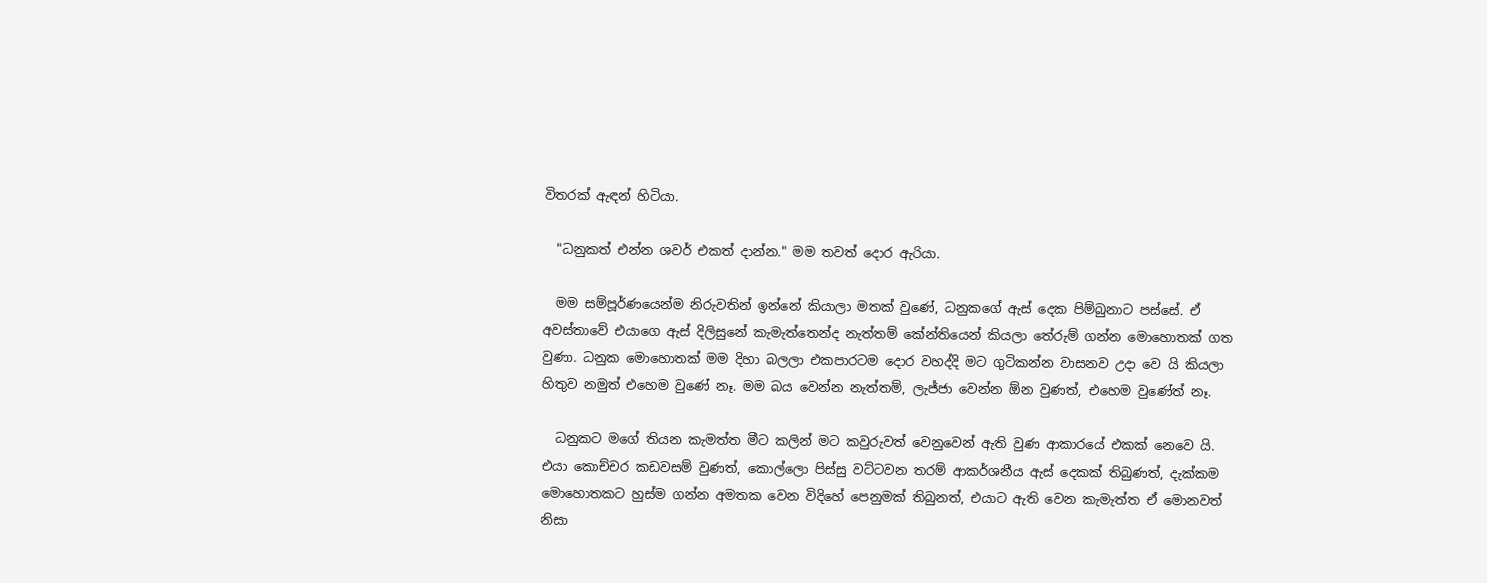විතරක් ඇඳන් හිටියා.

  "ධනුකත් එන්න ශවර් එකත් දාන්න." මම තවත් දොර ඇරියා.

  මම සම්පූර්ණයෙන්ම නිරුවතින් ඉන්නේ කියාලා මතක් වුණේ, ධනුකගේ ඇස් දෙක පිම්බුනාට පස්සේ. ඒ අවස්තාවේ එයාගෙ ඇස් දිලිසුනේ කැමැත්තෙන්ද නැත්තම් කේන්තියෙන් කියලා තේරුම් ගන්න මොහොතක් ගත වුණා. ධනුක මොහොතක් මම දිහා බලලා එකපාරටම දොර වහද්දි මට ගුටිකන්න වාසනව උදා වෙ යි කියලා හිතුව නමුත් එහෙම වුණේ නෑ. මම බය වෙන්න නැත්තම්, ලැජ්ජා වෙන්න ඕන වුණත්, එහෙම වුණේත් නෑ.

  ධනුකට මගේ තියන කැමත්ත මීට කලින් මට කවුරුවත් වෙනුවෙන් ඇති වුණ ආකාරයේ එකක් නෙවෙ යි. එයා කොච්චර කඩවසම් වුණත්, කොල්ලො පිස්සු වට්ටවන තරම් ආකර්ශනීය ඇස් දෙකක් තිබුණත්, දැක්කම මොහොතකට හුස්ම ගන්න අමතක වෙන විදිහේ පෙනුමක් තිබුනත්, එයාට ඇති වෙන කැමැත්ත ඒ මොනවත් නිසා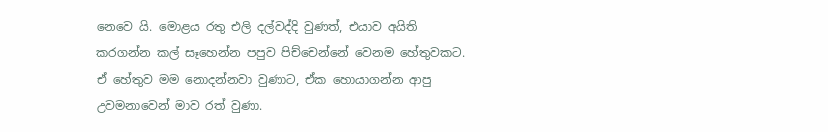නෙවෙ යි. මොළය රතු එලි දල්වද්දි වුණත්, එයාව අයිති කරගන්න කල් සෑහෙන්න පපුව පිච්චෙන්නේ වෙනම හේතුවකට. ඒ හේතුව මම නොදන්නවා වුණාට, ඒක හොයාගන්න ආපු උවමනාවෙන් මාව රත් වුණා.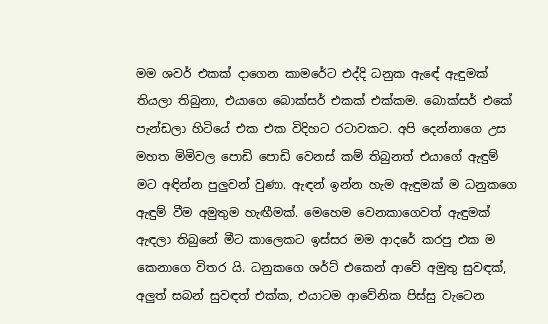මම ශවර් එකක් දාගෙන කාමරේට එද්දි ධනුක ඇඳේ ඇඳුමක් තියලා තිබුනා, එයාගෙ බොක්සර් එකක් එක්කම. බොක්සර් එකේ පැන්ඩලා හිටියේ එක එක විදිහට රටාවකට. අපි දෙන්නාගෙ උස මහත මිමිවල පොඩි පොඩි වෙනස් කම් තිබුනත් එයාගේ ඇඳුම් මට අඳින්න පුලුවන් වුණා. ඇඳන් ඉන්න හැම ඇඳුමක් ම ධනුකගෙ ඇඳුම් වීම අමුතුම හැඟීමක්. මෙහෙම වෙනකාගෙවත් ඇඳුමක් ඇඳලා තිබුනේ මීට කාලෙකට ඉස්සර මම ආදරේ කරපු එක ම කෙනාගෙ විතර යි. ධනුකගෙ ශර්ට් එකෙන් ආවේ අමුතු සුවඳක්, අලුත් සබන් සුවඳත් එක්ක, එයාටම ආවේනික පිස්සු වැටෙන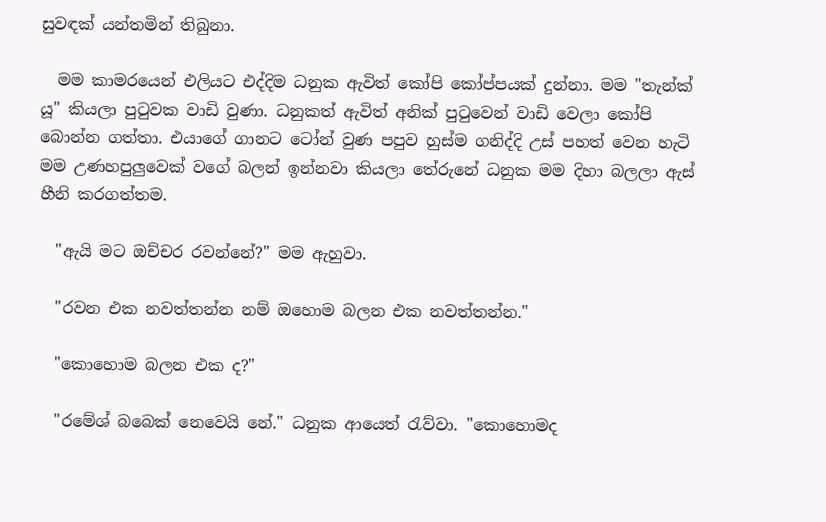සුවඳක් යන්තමින් තිබුනා.

  මම කාමරයෙන් එලියට එද්දිම ධනුක ඇවිත් කෝපි කෝප්පයක් දුන්නා. මම "තැන්ක් යූ" කියලා පුටුවක වාඩි වුණා. ධනුකත් ඇවිත් අනික් පුටුවෙන් වාඩි වෙලා කෝපි බොන්න ගත්තා. එයාගේ ගානට ටෝන් වුණ පපුව හුස්ම ගනිද්දි උස් පහත් වෙන හැටි මම උණහපුලුවෙක් වගේ බලන් ඉන්නවා කියලා තේරුනේ ධනුක මම දිහා බලලා ඇස් හීනි කරගත්තම.

  "ඇයි මට ඔච්චර රවන්නේ?" මම ඇහුවා.

  "රවන එක නවත්තන්න නම් ඔහොම බලන එක නවත්තන්න."

  "කොහොම බලන එක ද?"

  "රමේශ් බබෙක් නෙවෙයි නේ." ධනුක ආයෙත් රැව්වා. "කොහොමද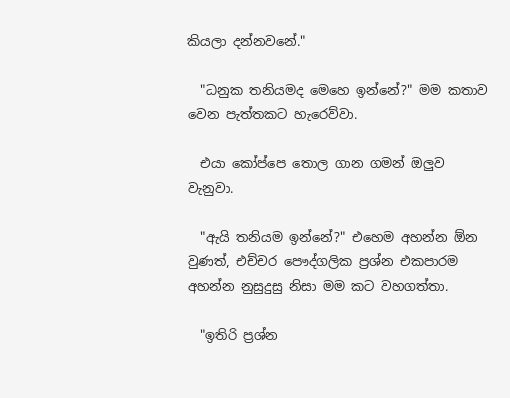කියලා දන්නවනේ."

  "ධනුක තනියමද මෙහෙ ඉන්නේ?" මම කතාව වෙන පැත්තකට හැරෙව්වා.

  එයා කෝප්පෙ තොල ගාන ගමන් ඔලුව වැනුවා.

  "ඇයි තනියම ඉන්නේ?" එහෙම අහන්න ඕන වුණත්, එච්චර පෞද්ගලික ප්‍රශ්න එකපාරම අහන්න නුසුදුසු නිසා මම කට වහගත්තා.

  "ඉතිරි ප්‍රශ්න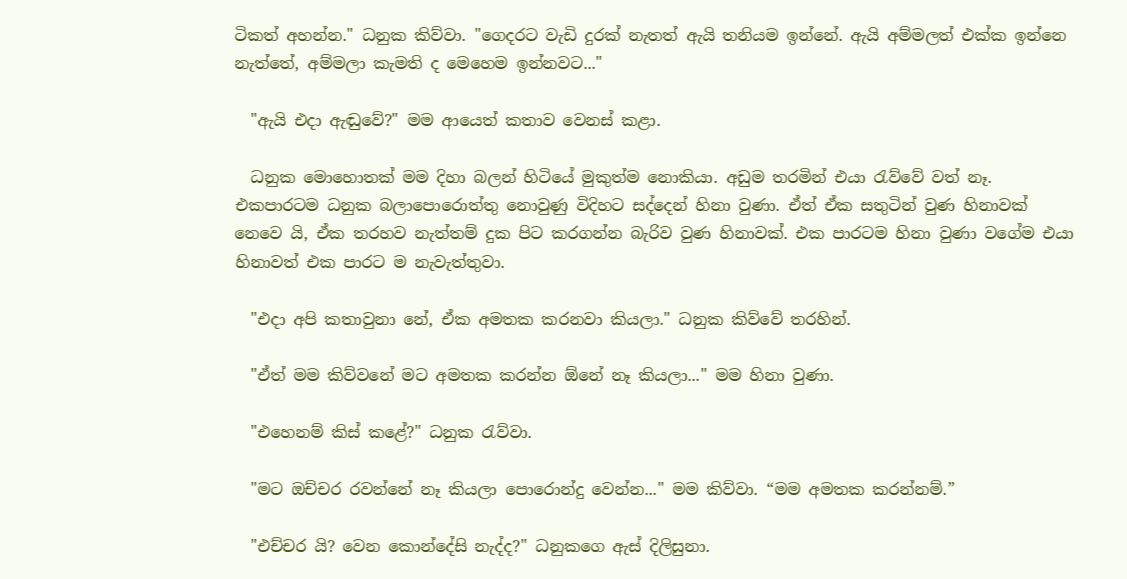ටිකත් අහන්න." ධනුක කිව්වා. "ගෙදරට වැඩි දුරක් නැතත් ඇයි තනියම ඉන්නේ. ඇයි අම්මලත් එක්ක ඉන්නෙ නැත්තේ, අම්මලා කැමති ද මෙහෙම ඉන්නවට..."

  "ඇයි එදා ඇඬුවේ?" මම ආයෙත් කතාව වෙනස් කළා.

  ධනුක මොහොතක් මම දිහා බලන් හිටියේ මුකුත්ම නොකියා. අඩුම තරමින් එයා රැව්වේ වත් නෑ. එකපාරටම ධනුක බලාපොරොත්තු නොවුණු විදිහට සද්දෙන් හිනා වුණා. ඒත් ඒක සතුටින් වුණ හිනාවක් නෙවෙ යි, ඒක තරහව නැත්තම් දුක පිට කරගන්න බැරිව වුණ හිනාවක්. එක පාරටම හිනා වුණා වගේම එයා හිනාවත් එක පාරට ම නැවැත්තුවා.

  "එදා අපි කතාවුනා නේ, ඒක අමතක කරනවා කියලා." ධනුක කිව්වේ තරහින්.

  "ඒත් මම කිව්වනේ මට අමතක කරන්න ඕනේ නෑ කියලා..." මම හිනා වුණා.

  "එහෙනම් කිස් කළේ?" ධනුක රැව්වා.

  "මට ඔච්චර රවන්නේ නෑ කියලා පොරොන්දු වෙන්න..." මම කිව්වා. “මම අමතක කරන්නම්.”

  "එච්චර යි? වෙන කොන්දේසි නැද්ද?" ධනුකගෙ ඇස් දිලිසුනා.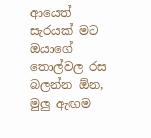ආයෙත් සැරයක් මට ඔයාගේ තොල්වල රස බලන්න ඕන, මුලු ඇඟම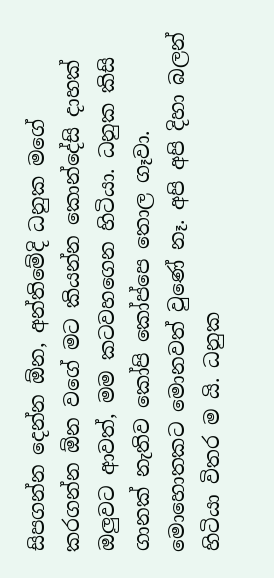සිපගන්න දෙන්න ඕන, අන්තිමේදි ධනුක මගේ කරගන්න ඕන වගේ මට කියන්න කොන්දේසි දාහක් ඔලුවට ආවත්, මම කටවහගෙන හිටියා. ධනුක කිසි ගානක් නැතිව කෝපි කෝප්පෙ තොල ගෑවා. මොහොතකට මොනවත් වුණේ නෑ. අපි අපි දිහා බලන් හිටියා විතර ම යි. ධනුක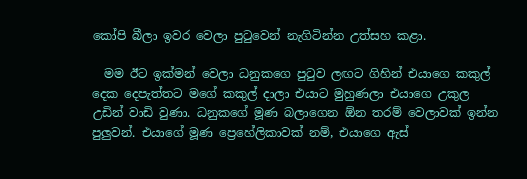කෝපි බීලා ඉවර වෙලා පුටුවෙන් නැගිටින්න උත්සහ කළා.

  මම ඊට ඉක්මන් වෙලා ධනුකගෙ පුටුව ලඟට ගිහින් එයාගෙ කකුල් දෙක දෙපැත්තට මගේ කකුල් දාලා එයාට මුහුණලා එයාගෙ උකුල උඩින් වාඩි වුණා. ධනුකගේ මූණ බලාගෙන ඕන තරම් වෙලාවක් ඉන්න පුලුවන්. එයාගේ මූණ ප්‍රෙහේලිකාවක් නම්, එයාගෙ ඇස්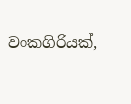වංකගිරියක්,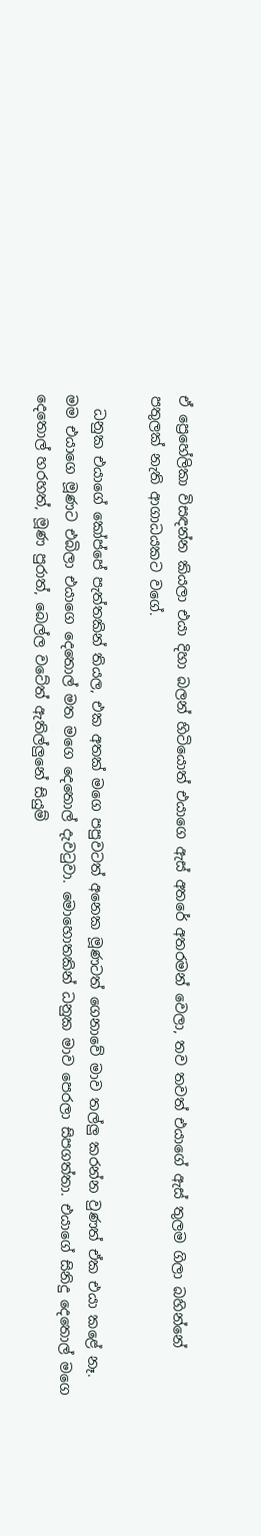ඒ ප්‍රෙහේලිකා විසඳන්න කියලා එයා දිහා බලන් හිටියොත් එයාගෙ ඇස් අතරේ අතරමන් වෙලා, තව තවත් එයාගේ ඇස් තුලම ගිලා බහින්නේ පතුලක් නැති ආගාධයකට වගේ.

  ධනුක එයාගේ කෝප්පේ පැත්තකින් තියල, එක අතක් මගෙ පපුවටත් අනෙක මූණටත් ගෙනාවේ මාව තල්ලු කරන්න වුණත් ඒක එයා කළේ නෑ. මම එයාගෙ මූණට එබිලා එයාගෙ දෙතොල් මත මගෙ දෙතොල් දැවටුවා. මොහොතකින් ධනුක මාව පෙරලා සිපගත්තා. එයාගේ සිනිදු දෙතොල් මගෙ දෙතොල් හරහත්, මූණ පුරාත්, බෙල්ල වටේත් ඇතිල්ලුනේ සියුම්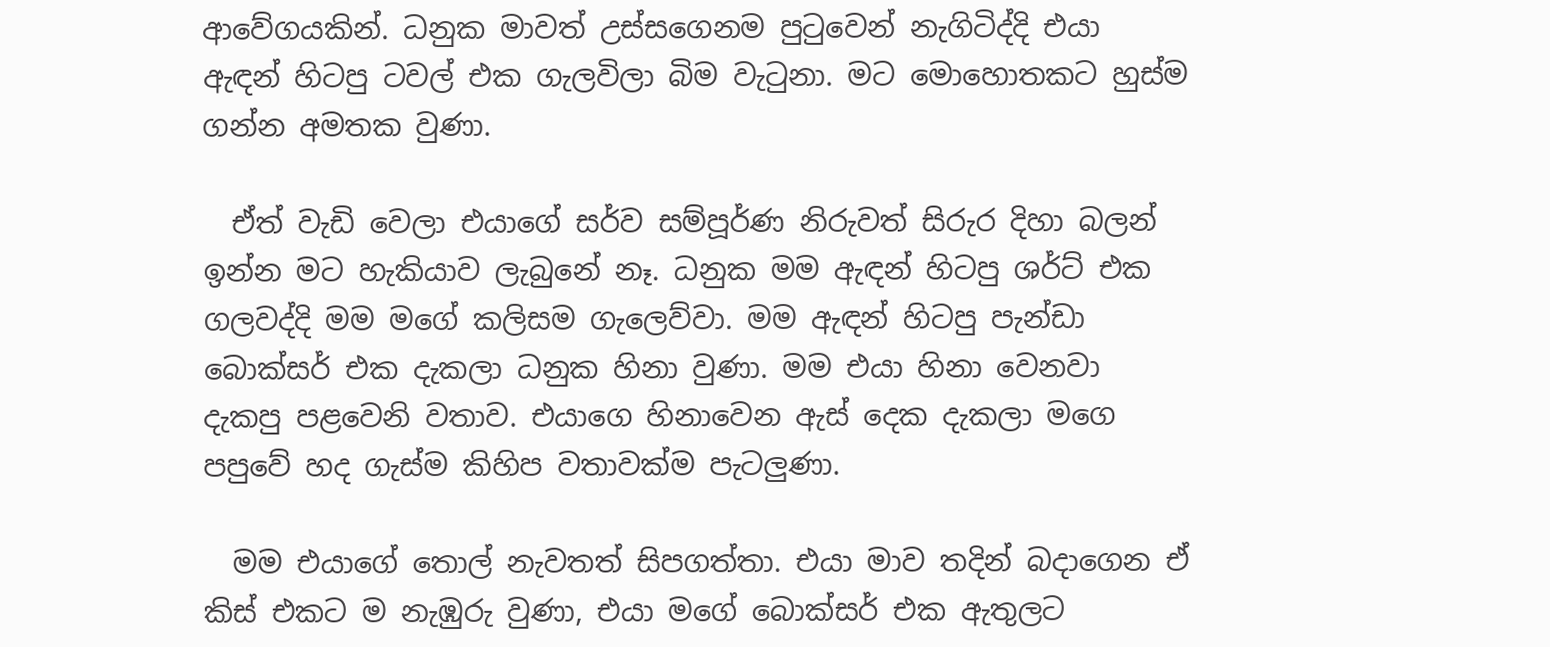ආවේගයකින්. ධනුක මාවත් උස්සගෙනම පුටුවෙන් නැගිටිද්දි එයා ඇඳන් හිටපු ටවල් එක ගැලවිලා බිම වැටුනා. මට මොහොතකට හුස්ම ගන්න අමතක වුණා.

  ඒත් වැඩි වෙලා එයාගේ සර්ව සම්පූර්ණ නිරුවත් සිරුර දිහා බලන් ඉන්න මට හැකියාව ලැබුනේ නෑ. ධනුක මම ඇඳන් හිටපු ශර්ට් එක ගලවද්දි මම මගේ කලිසම ගැලෙව්වා. මම ඇඳන් හිටපු පැන්ඩා බොක්සර් එක දැකලා ධනුක හිනා වුණා. මම එයා හිනා වෙනවා දැකපු පළවෙනි වතාව. එයාගෙ හිනාවෙන ඇස් දෙක දැකලා මගෙ පපුවේ හද ගැස්ම කිහිප වතාවක්ම පැටලුණා.

  මම එයාගේ තොල් නැවතත් සිපගත්තා. එයා මාව තදින් බදාගෙන ඒ කිස් එකට ම නැඹුරු වුණා, එයා මගේ බොක්සර් එක ඇතුලට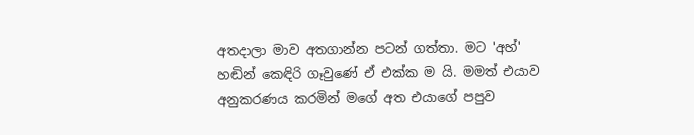අතදාලා මාව අතගාන්න පටන් ගත්තා. මට 'අහ්' හඬින් කෙඳිරි ගෑවුණේ ඒ එක්ක ම යි. මමත් එයාව අනුකරණය කරමින් මගේ අත එයාගේ පපුව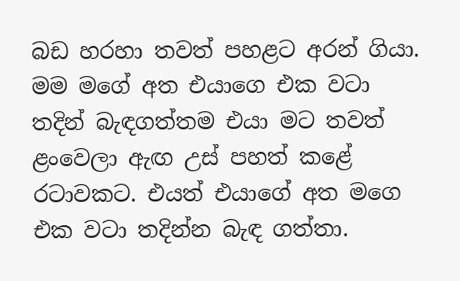බඩ හරහා තවත් පහළට අරන් ගියා. මම මගේ අත එයාගෙ එක වටා තදින් බැඳගත්තම එයා මට තවත් ළංවෙලා ඇඟ උස් පහත් කළේ රටාවකට. එයත් එයාගේ අත මගෙ එක වටා තදින්න බැඳ ගත්තා.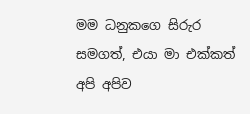මම ධනුකගෙ සිරුර සමගත්, එයා මා එක්කත් අපි අපිව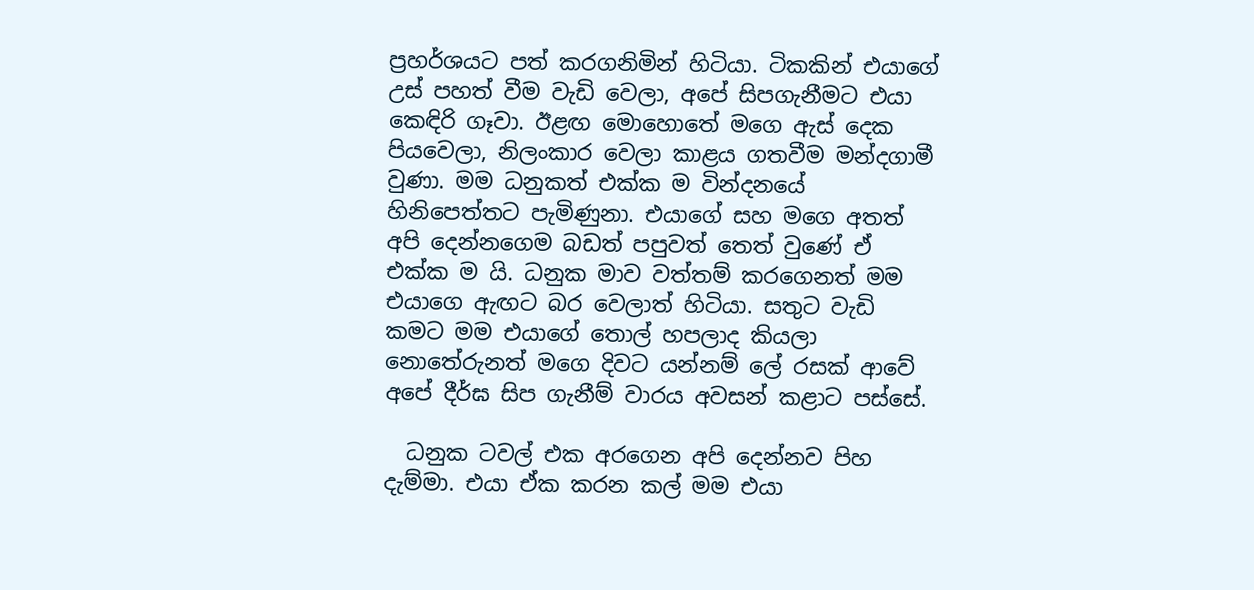ප්‍රහර්ශයට පත් කරගනිමින් හිටියා. ටිකකින් එයාගේ උස් පහත් වීම වැඩි වෙලා, අපේ සිපගැනීමට එයා කෙඳිරි ගෑවා. ඊළඟ මොහොතේ මගෙ ඇස් දෙක පියවෙලා, නිලංකාර වෙලා කාළය ගතවීම මන්දගාමී වුණා. මම ධනුකත් එක්ක ම වින්දනයේ හිනිපෙත්තට පැමිණුනා. එයාගේ සහ මගෙ අතත් අපි දෙන්නගෙම බඩත් පපුවත් තෙත් වුණේ ඒ එක්ක ම යි. ධනුක මාව වත්තම් කරගෙනත් මම එයාගෙ ඇඟට බර වෙලාත් හිටියා. සතුට වැඩි කමට මම එයාගේ තොල් හපලාද කියලා නොතේරුනත් මගෙ දිවට යන්නම් ලේ රසක් ආවේ අපේ දීර්ඝ සිප ගැනීම් වාරය අවසන් කළාට පස්සේ.

  ධනුක ටවල් එක අරගෙන අපි දෙන්නව පිහ දැම්මා. එයා ඒක කරන කල් මම එයා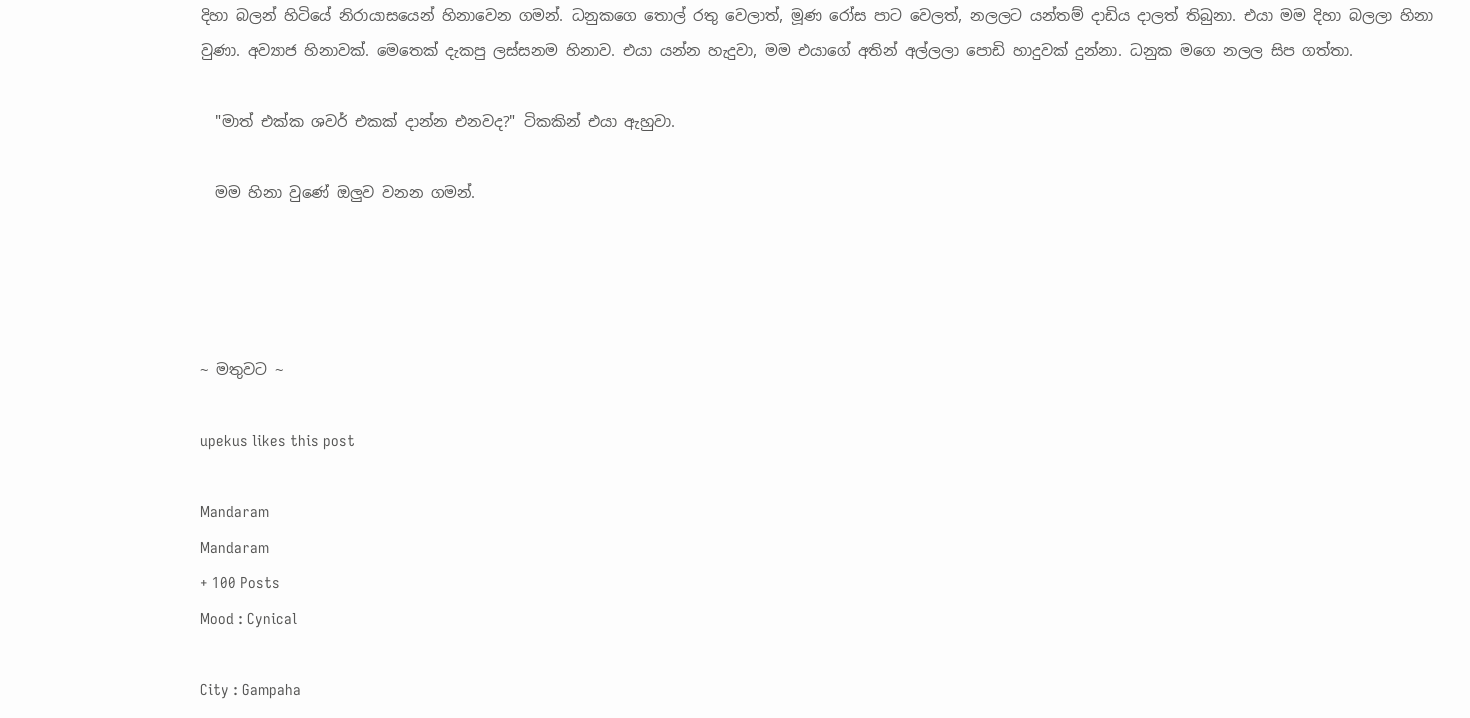දිහා බලන් හිටියේ නිරායාසයෙන් හිනාවෙන ගමන්. ධනුකගෙ තොල් රතු වෙලාත්, මූණ රෝස පාට වෙලත්, නලලට යන්තම් දාඩිය දාලත් තිබුනා. එයා මම දිහා බලලා හිනා වුණා. අව්‍යාජ හිනාවක්. මෙතෙක් දැකපු ලස්සනම හිනාව. එයා යන්න හැදුවා, මම එයාගේ අතින් අල්ලලා පොඩි හාදුවක් දුන්නා. ධනුක මගෙ නලල සිප ගත්තා.

  "මාත් එක්ක ශවර් එකක් දාන්න එනවද?" ටිකකින් එයා ඇහුවා.

  මම හිනා වුණේ ඔලුව වනන ගමන්.




~ මතුවට ~

upekus likes this post

Mandaram
Mandaram
+ 100 Posts
Mood : Cynical

City : Gampaha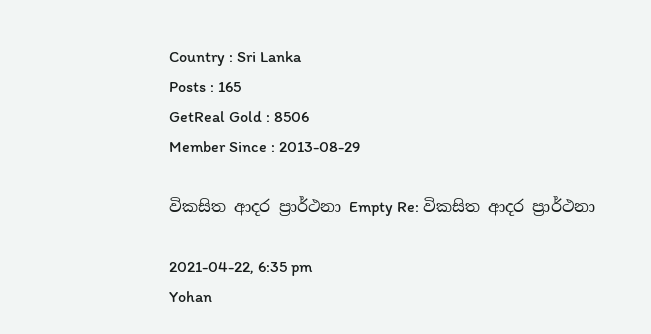Country : Sri Lanka
Posts : 165
GetReal Gold : 8506
Member Since : 2013-08-29

විකසිත ආදර ප්‍රාර්ථනා Empty Re: විකසිත ආදර ප්‍රාර්ථනා

2021-04-22, 6:35 pm
Yohan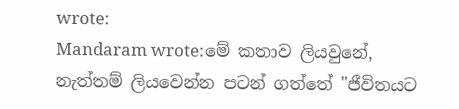wrote:
Mandaram wrote:මේ කතාව ලියවුනේ, නැත්තම් ලියවෙන්න පටන් ගත්තේ "ජීවිතයට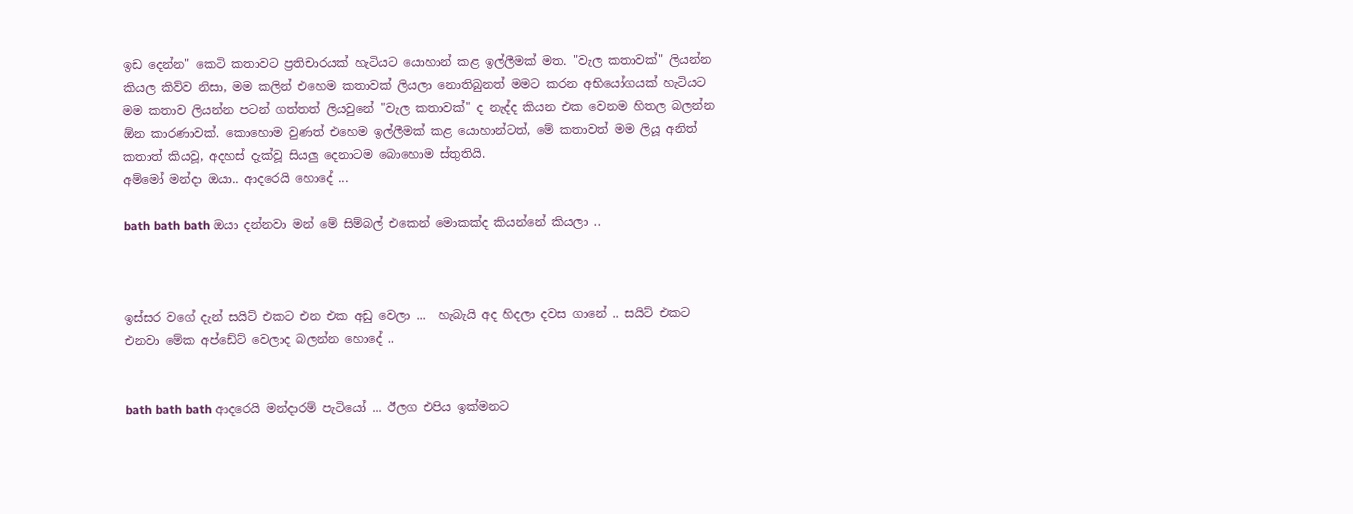ඉඩ දෙන්න" කෙටි කතාවට ප්‍රතිචාරයක් හැටියට යොහාන් කළ ඉල්ලීමක් මත. "වැල කතාවක්" ලියන්න කියල කිව්ව නිසා, මම කලින් එහෙම කතාවක් ලියලා නොතිබුනත් මමට කරන අභියෝගයක් හැටියට මම කතාව ලියන්න පටන් ගත්තත් ලියවුනේ "වැල කතාවක්" ද නැද්ද කියන එක වෙනම හිතල බලන්න ඕන කාරණාවක්. කොහොම වුණත් එහෙම ඉල්ලීමක් කළ යොහාන්ටත්, මේ කතාවත් මම ලියූ අනිත් කතාත් කියවූ, අදහස් දැක්වූ සියලු දෙනාටම බොහොම ස්තුතියි.
අම්මෝ මන්දා ඔයා.. ආදරෙයි හොදේ ...

bath bath bath ඔයා දන්නවා මන් මේ සිම්බල් එකෙන් මොකක්ද කියන්නේ කියලා ..



ඉස්සර වගේ දැන් සයිට් එකට එන එක අඩු වෙලා ...  හැබැයි අද හිදලා දවස ගානේ .. සයිට් එකට එනවා මේක අප්ඩේට් වෙලාද බලන්න හොදේ ..


bath bath bath ආදරෙයි මන්දාරම් පැටියෝ ... ඊලග එපිය ඉක්මනට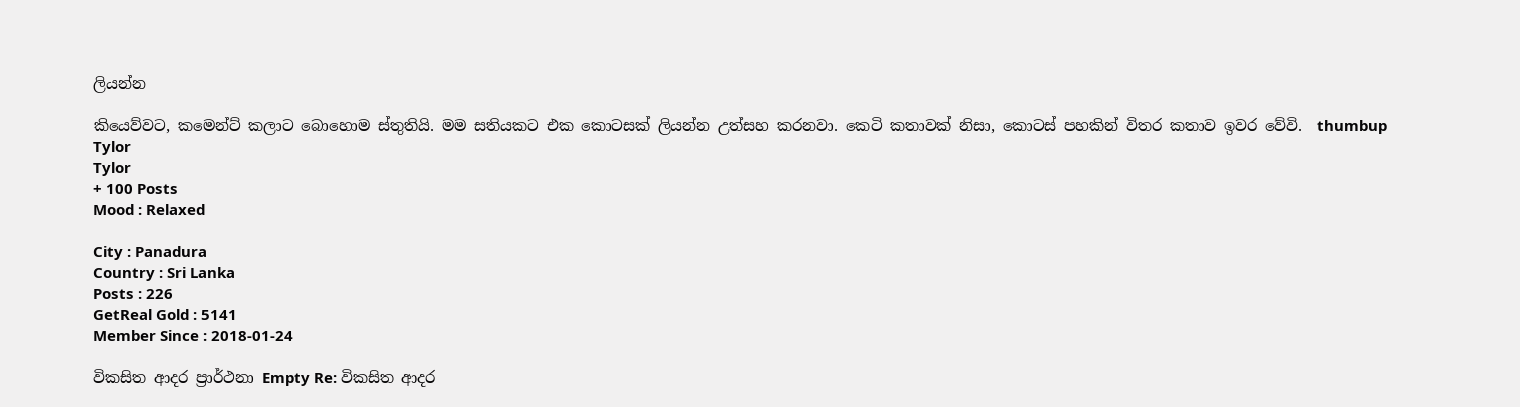ලියන්න

කියෙව්වට, කමෙන්ට් කලාට බොහොම ස්තුතියි. මම සතියකට එක කොටසක් ලියන්න උත්සහ කරනවා. කෙටි කතාවක් නිසා, කොටස් පහකින් විතර කතාව ඉවර වේවි.  thumbup
Tylor
Tylor
+ 100 Posts
Mood : Relaxed

City : Panadura
Country : Sri Lanka
Posts : 226
GetReal Gold : 5141
Member Since : 2018-01-24

විකසිත ආදර ප්‍රාර්ථනා Empty Re: විකසිත ආදර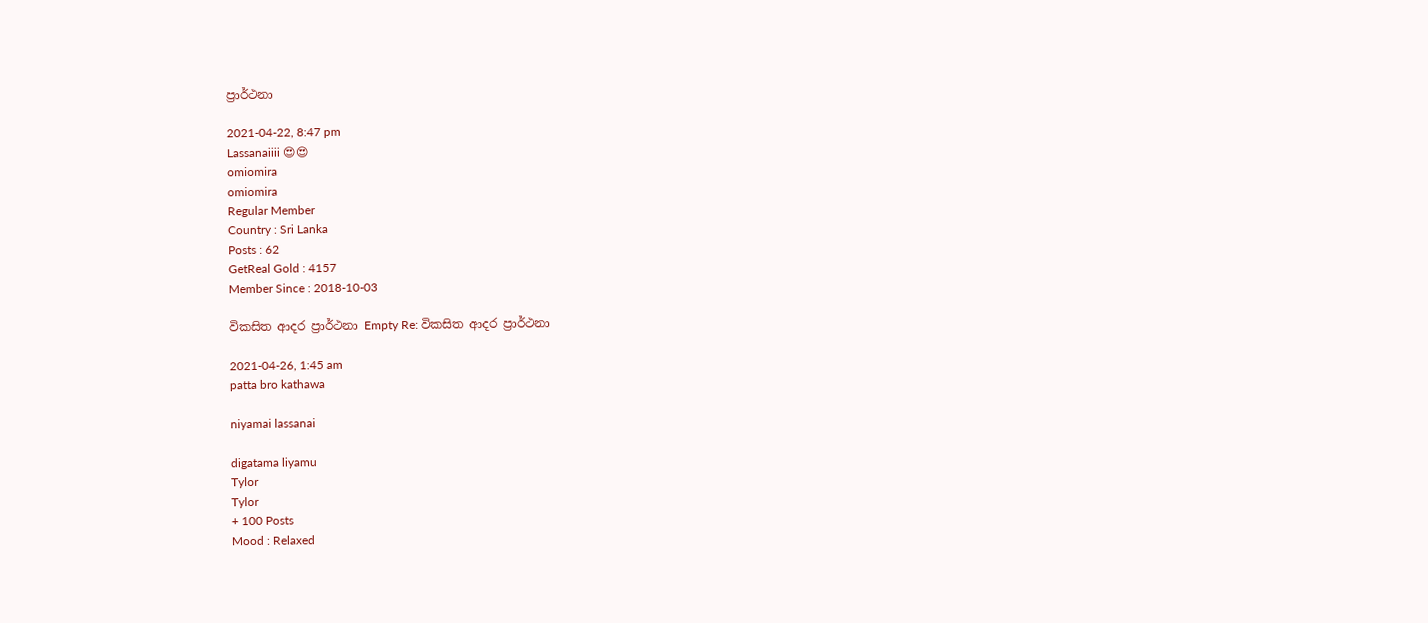ප්‍රාර්ථනා

2021-04-22, 8:47 pm
Lassanaiiii 😍😍
omiomira
omiomira
Regular Member
Country : Sri Lanka
Posts : 62
GetReal Gold : 4157
Member Since : 2018-10-03

විකසිත ආදර ප්‍රාර්ථනා Empty Re: විකසිත ආදර ප්‍රාර්ථනා

2021-04-26, 1:45 am
patta bro kathawa

niyamai lassanai

digatama liyamu
Tylor
Tylor
+ 100 Posts
Mood : Relaxed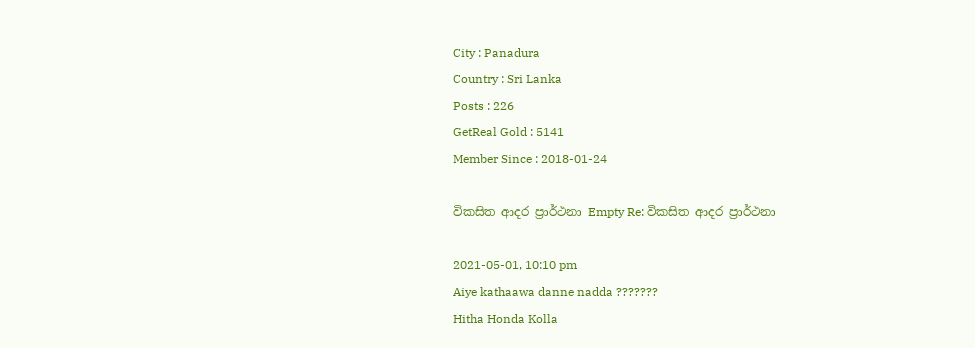City : Panadura
Country : Sri Lanka
Posts : 226
GetReal Gold : 5141
Member Since : 2018-01-24

විකසිත ආදර ප්‍රාර්ථනා Empty Re: විකසිත ආදර ප්‍රාර්ථනා

2021-05-01, 10:10 pm
Aiye kathaawa danne nadda ???????
Hitha Honda Kolla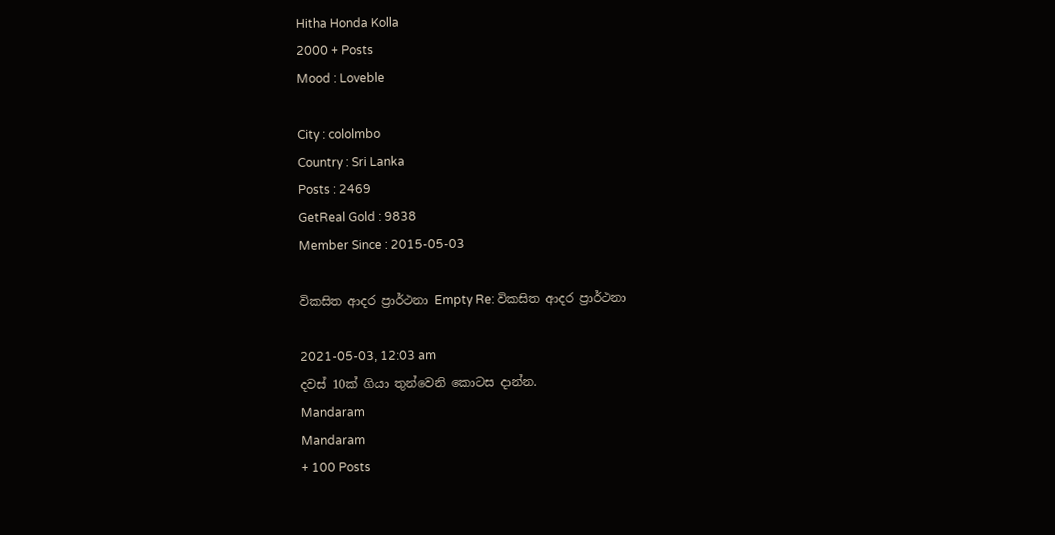Hitha Honda Kolla
2000 + Posts
Mood : Loveble

City : cololmbo
Country : Sri Lanka
Posts : 2469
GetReal Gold : 9838
Member Since : 2015-05-03

විකසිත ආදර ප්‍රාර්ථනා Empty Re: විකසිත ආදර ප්‍රාර්ථනා

2021-05-03, 12:03 am
දවස් 10ක් ගියා තුන්වෙනි කොටස දාන්න.
Mandaram
Mandaram
+ 100 Posts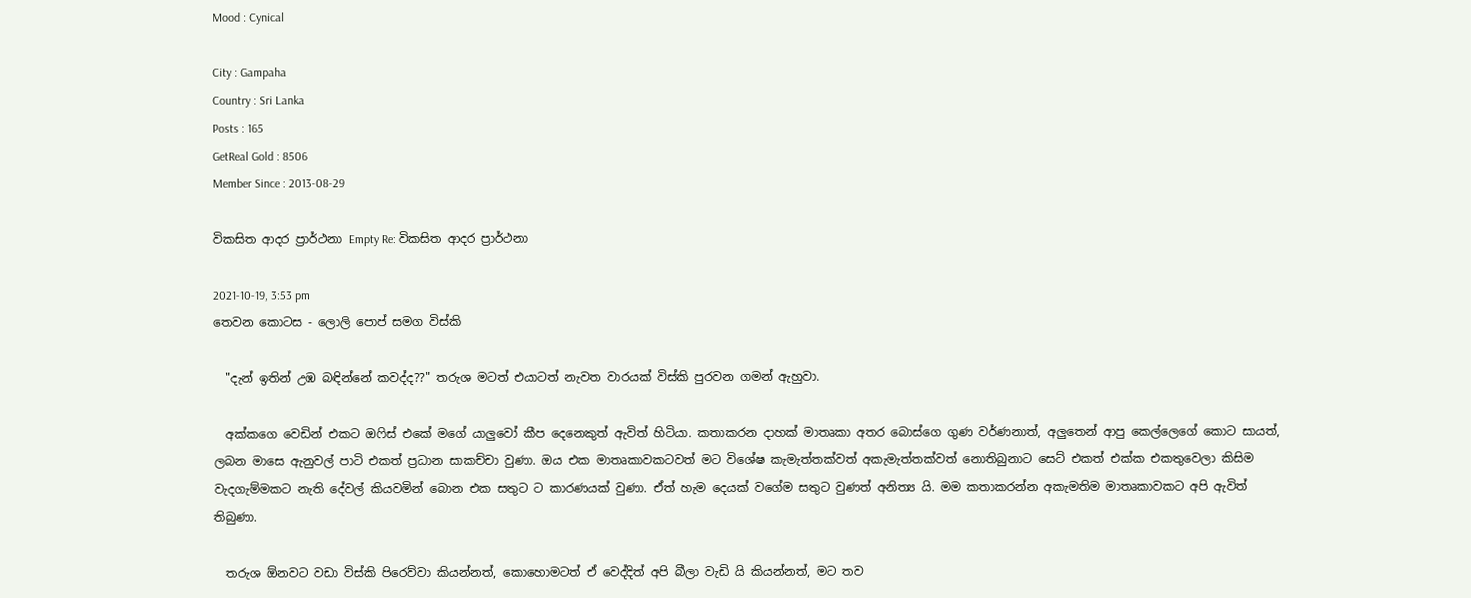Mood : Cynical

City : Gampaha
Country : Sri Lanka
Posts : 165
GetReal Gold : 8506
Member Since : 2013-08-29

විකසිත ආදර ප්‍රාර්ථනා Empty Re: විකසිත ආදර ප්‍රාර්ථනා

2021-10-19, 3:53 pm
තෙවන කොටස - ලොලි පොප් සමග විස්කි

  "දැන් ඉතින් උඹ බඳින්නේ කවද්ද??" තරුශ මටත් එයාටත් නැවත වාරයක් විස්කි පුරවන ගමන් ඇහුවා.

  අක්කගෙ වෙඩින් එකට ඔෆිස් එකේ මගේ යාලුවෝ කීප දෙනෙකුත් ඇවිත් හිටියා. කතාකරන දාහක් මාතෘකා අතර බොස්ගෙ ගුණ වර්ණනාත්, අලුතෙන් ආපු කෙල්ලෙගේ කොට සායත්, ලබන මාසෙ ඇනුවල් පාටි එකත් ප්‍රධාන සාකච්චා වුණා. ඔය එක මාතෘකාවකටවත් මට විශේෂ කැමැත්තක්වත් අකැමැත්තක්වත් නොතිබුනාට සෙට් එකත් එක්ක එකතුවෙලා කිසිම වැදගැම්මකට නැති දේවල් කියවමින් බොන එක සතුට ට කාරණයක් වුණා. ඒත් හැම දෙයක් වගේම සතුට වුණත් අනිත්‍ය යි. මම කතාකරන්න අකැමතිම මාතෘකාවකට අපි ඇවිත් තිබුණා.

  තරුශ ඕනවට වඩා විස්කි පිරෙව්වා කියන්නත්, කොහොමටත් ඒ වෙද්දිත් අපි බීලා වැඩි යි කියන්නත්, මට තව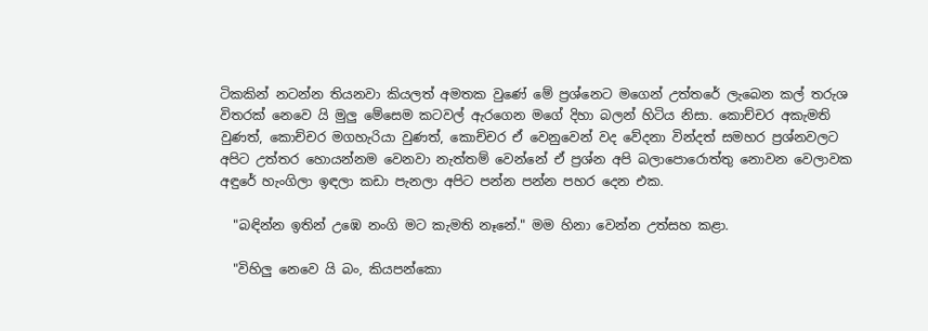ටිකකින් නටන්න තියනවා කියලත් අමතක වුණේ මේ ප්‍රශ්නෙට මගෙන් උත්තරේ ලැබෙන කල් තරුශ විතරක් නෙවෙ යි මුලු මේසෙම කටවල් ඇරගෙන මගේ දිහා බලන් හිටිය නිසා. කොච්චර අකැමති වුණත්, කොච්චර මගහැරියා වුණත්, කොච්චර ඒ වෙනුවෙන් වද වේදනා වින්දත් සමහර ප්‍රශ්නවලට අපිට උත්තර හොයන්නම වෙනවා නැත්තම් වෙන්නේ ඒ ප්‍රශ්න අපි බලාපොරොත්තු නොවන වෙලාවක අඳුරේ හැංගිලා ඉඳලා කඩා පැනලා අපිට පන්න පන්න පහර දෙන එක.

  "බඳින්න ඉතින් උඹෙ නංගි මට කැමති නෑනේ." මම හිනා වෙන්න උත්සහ කළා.

  "විහිලු නෙවෙ යි බං, කියපන්කො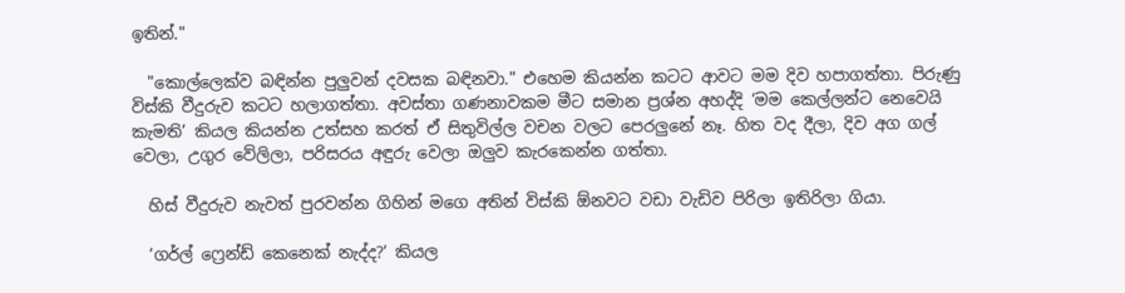ඉතින්."

  "කොල්ලෙක්ව බඳින්න පුලුවන් දවසක බඳිනවා." එහෙම කියන්න කටට ආවට මම දිව හපාගත්තා. පිරුණු විස්කි වීදුරුව කටට හලාගත්තා. අවස්තා ගණනාවකම මීට සමාන ප්‍රශ්න අහද්දි ‘මම කෙල්ලන්ට නෙවෙයි කැමති’ කියල කියන්න උත්සහ කරත් ඒ සිතුවිල්ල වචන වලට පෙරලුනේ නෑ. හිත වද දීලා, දිව අග ගල් වෙලා, උගුර වේලිලා, පරිසරය අඳුරු වෙලා ඔලුව කැරකෙන්න ගත්තා.

  හිස් වීදුරුව නැවත් පුරවන්න ගිහින් මගෙ අතින් විස්කි ඕනවට වඩා වැඩිව පිරිලා ඉතිරිලා ගියා.

  ‘ගර්ල් ෆ්‍රෙන්ඩ් කෙනෙක් නැද්ද?’ කියල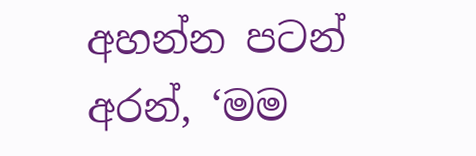අහන්න පටන් අරන්, ‘මම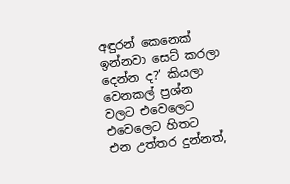අඳුරන් කෙනෙක් ඉන්නවා සෙට් කරලා දෙන්න ද?’ කියලා වෙනකල් ප්‍රශ්න වලට එවෙලෙට එවෙලෙට හිතට එන උත්තර දුන්නත්,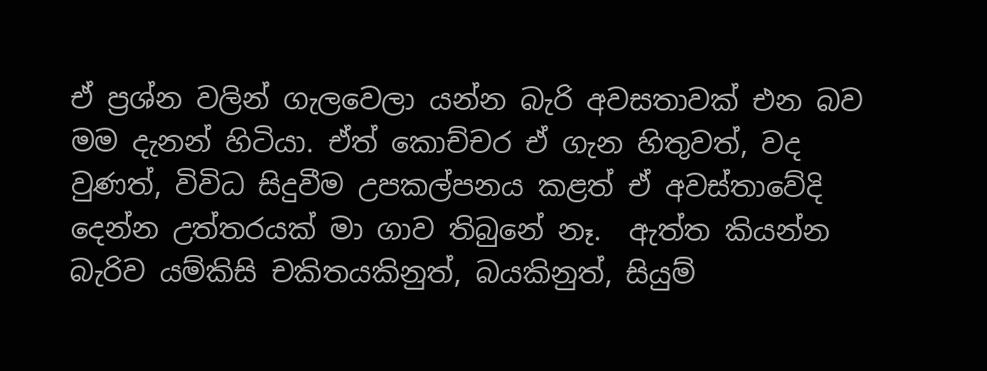ඒ ප්‍රශ්න වලින් ගැලවෙලා යන්න බැරි අවසතාවක් එන බව මම දැනන් හිටියා. ඒත් කොච්චර ඒ ගැන හිතුවත්, වද වුණත්, විවිධ සිදුවීම උපකල්පනය කළත් ඒ අවස්තාවේදි දෙන්න උත්තරයක් මා ගාව තිබුනේ නෑ.  ඇත්ත කියන්න බැරිව යම්කිසි චකිතයකිනුත්, බයකිනුත්, සියුම්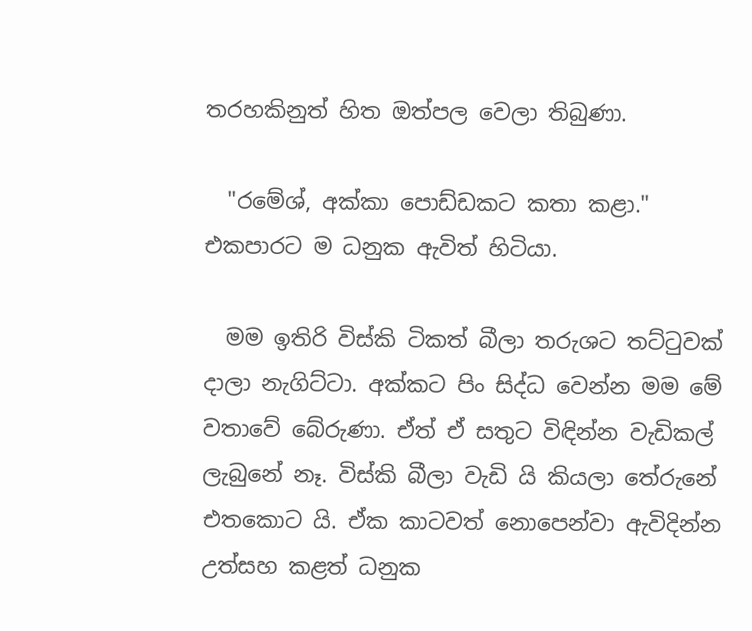තරහකිනුත් හිත ඔත්පල වෙලා තිබුණා.

  "රමේශ්, අක්කා පොඩ්ඩකට කතා කළා." එකපාරට ම ධනුක ඇවිත් හිටියා.

  මම ඉතිරි විස්කි ටිකත් බීලා තරුශට තට්ටුවක් දාලා නැගිට්ටා. අක්කට පිං සිද්ධ වෙන්න මම මේ වතාවේ බේරුණා. ඒත් ඒ සතුට විඳින්න වැඩිකල් ලැබුනේ නෑ. විස්කි බීලා වැඩි යි කියලා තේරුනේ එතකොට යි. ඒක කාටවත් නොපෙන්වා ඇවිදින්න උත්සහ කළත් ධනුක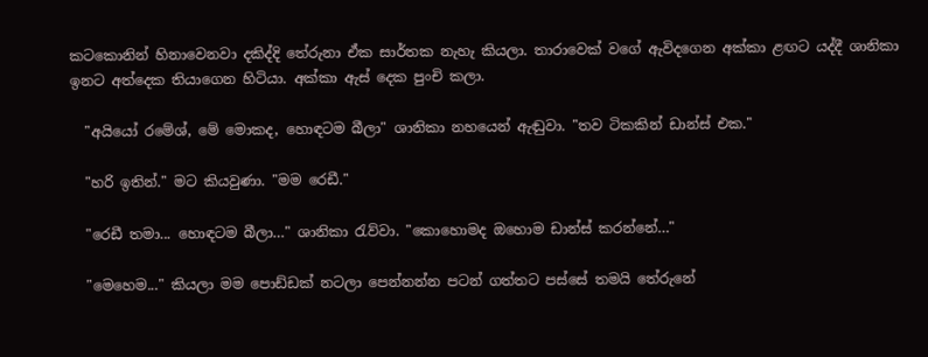කටකොනින් හිනාවෙනවා දකිද්දි තේරුනා ඒක සාර්තක නැහැ කියලා. තාරාවෙක් වගේ ඇවිදගෙන අක්කා ළඟට යද්දී ශානිකා ඉනට අත්දෙක තියාගෙන හිටියා. අක්කා ඇස් දෙක පුංචි කලා.

  "අයියෝ රමේශ්, මේ මොකද, හොඳටම බීලා" ශානිකා නහයෙන් ඇඬුවා. "තව ටිකකින් ඩාන්ස් එක."

  "හරි ඉතින්." මට කියවුණා. "මම රෙඩී."

  "රෙඩී තමා... හොඳටම බීලා..." ශානිකා රැව්වා. "කොහොමද ඔහොම ඩාන්ස් කරන්නේ..."

  "මෙහෙම..." කියලා මම පොඩ්ඩක් නටලා පෙන්නන්න පටන් ගත්තට පස්සේ තමයි තේරුනේ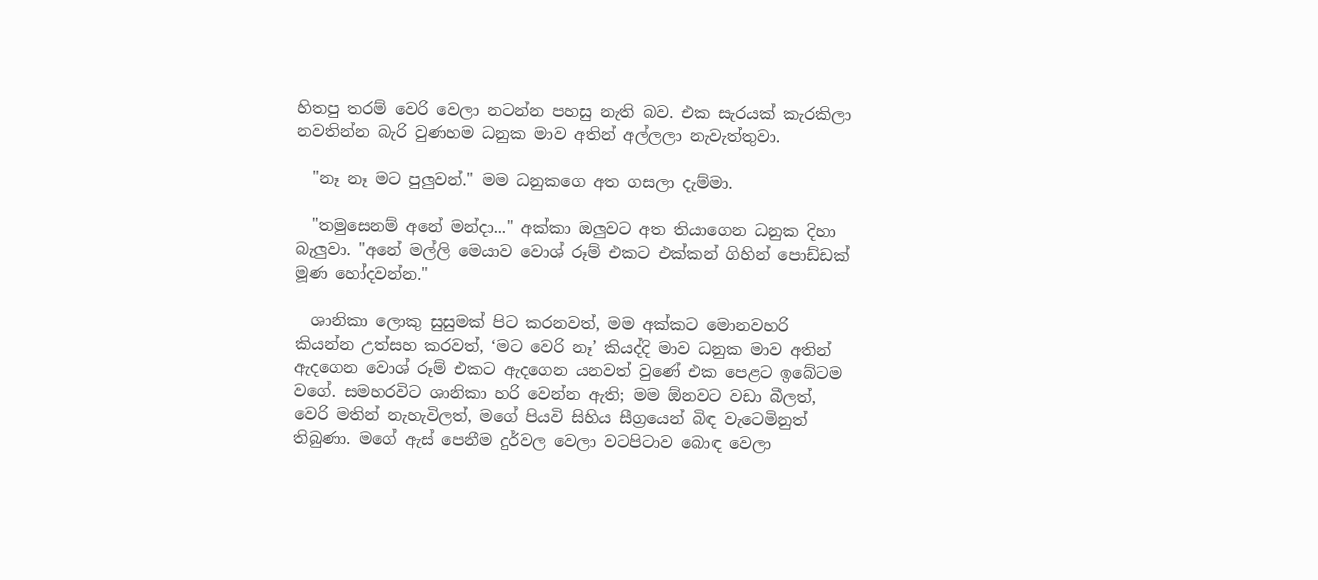හිතපු තරම් වෙරි වෙලා නටන්න පහසු නැති බව. එක සැරයක් කැරකිලා නවතින්න බැරි වුණහම ධනුක මාව අතින් අල්ලලා නැවැත්තුවා.

  "නෑ නෑ මට පුලුවන්." මම ධනුකගෙ අත ගසලා දැම්මා.

  "තමුසෙනම් අනේ මන්දා..." අක්කා ඔලුවට අත තියාගෙන ධනුක දිහා බැලුවා. "අනේ මල්ලි මෙයාව වොශ් රූම් එකට එක්කන් ගිහින් පොඩ්ඩක් මූණ හෝදවන්න."

  ශානිකා ලොකු සුසුමක් පිට කරනවත්, මම අක්කට මොනවහරි කියන්න උත්සහ කරවත්, ‘මට වෙරි නෑ’ කියද්දි මාව ධනුක මාව අතින් ඇදගෙන වොශ් රූම් එකට ඇදගෙන යනවත් වුණේ එක පෙළට ඉබේටම වගේ. සමහරවිට ශානිකා හරි වෙන්න ඇති; මම ඕනවට වඩා බීලත්, වෙරි මතින් නැහැවිලත්, මගේ පියවි සිහිය සීග්‍රයෙන් බිඳ වැටෙමිනුත් තිබුණා. මගේ ඇස් පෙනීම දුර්වල වෙලා වටපිටාව බොඳ වෙලා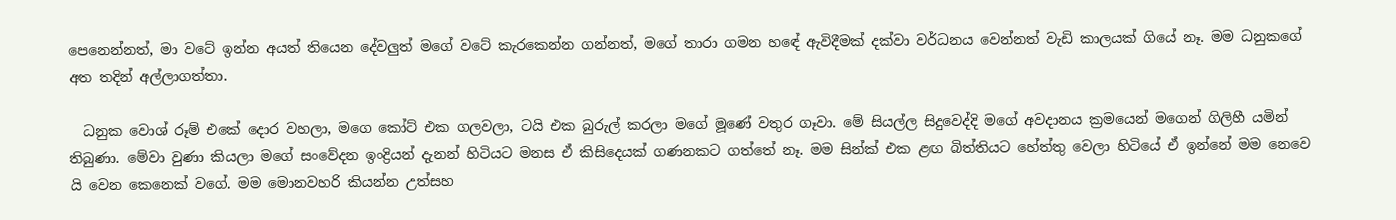පෙනෙන්නත්, මා වටේ ඉන්න අයත් තියෙන දේවලුත් මගේ වටේ කැරකෙන්න ගන්නත්, මගේ තාරා ගමන හඳේ ඇවිදීමක් දක්වා වර්ධනය වෙන්නත් වැඩි කාලයක් ගියේ නෑ. මම ධනුකගේ අත තදින් අල්ලාගත්තා.

  ධනුක වොශ් රූම් එකේ දොර වහලා, මගෙ කෝට් එක ගලවලා, ටයි එක බුරුල් කරලා මගේ මූණේ වතුර ගෑවා. මේ සියල්ල සිදුවෙද්දි මගේ අවදානය ක්‍රමයෙන් මගෙන් ගිලිහී යමින් තිබුණා. මේවා වුණා කියලා මගේ සංවේදන ඉංද්‍රියන් දැනන් හිටියට මනස ඒ කිසිදෙයක් ගණනකට ගත්තේ නෑ. මම සින්ක් එක ළඟ බිත්තියට හේත්තු වෙලා හිටියේ ඒ ඉන්නේ මම නෙවෙ යි වෙන කෙනෙක් වගේ. මම මොනවහරි කියන්න උත්සහ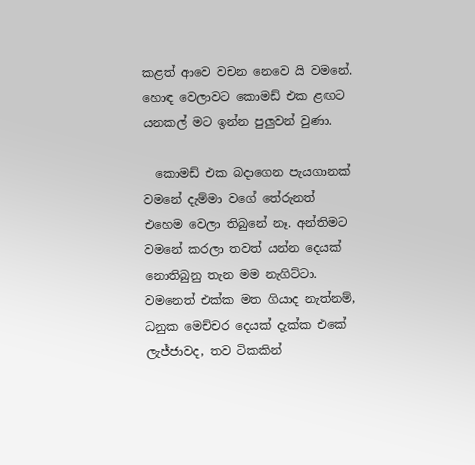කළත් ආවෙ වචන නෙවෙ යි වමනේ. හොඳ වෙලාවට කොමඩ් එක ළඟට යනකල් මට ඉන්න පුලුවන් වුණා.

  කොමඩ් එක බදාගෙන පැයගානක් වමනේ දැම්මා වගේ තේරුනත් එහෙම වෙලා තිබුනේ නෑ. අන්තිමට වමනේ කරලා තවත් යන්න දෙයක් නොතිබුනු තැන මම නැගිට්ටා. වමනෙත් එක්ක මත ගියාද නැත්නම්, ධනුක මෙච්චර දෙයක් දැක්ක එකේ ලැජ්ජාවද, තව ටිකකින්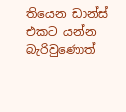තියෙන ඩාන්ස් එකට යන්න බැරිවුණොත්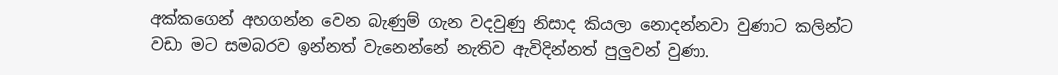අක්කගෙන් අහගන්න වෙන බැණුම් ගැන වදවුණු නිසාද කියලා නොදන්නවා වුණාට කලින්ට වඩා මට සමබරව ඉන්නත් වැනෙන්නේ නැතිව ඇවිදින්නත් පුලුවන් වුණා.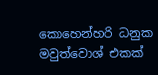කොහෙන්හරි ධනුක මවුත්වොශ් එකක්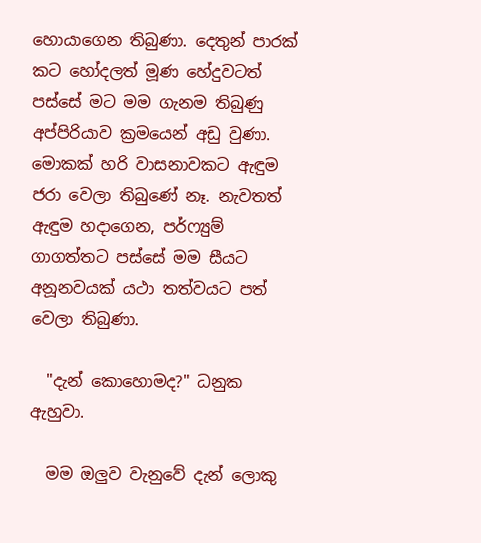හොයාගෙන තිබුණා. දෙතුන් පාරක් කට හෝදලත් මූණ හේදුවටත් පස්සේ මට මම ගැනම තිබුණු අප්පිරියාව ක්‍රමයෙන් අඩු වුණා. මොකක් හරි වාසනාවකට ඇඳුම ජරා වෙලා තිබුණේ නෑ. නැවතත් ඇඳුම හදාගෙන, පර්ෆ්‍යුම් ගාගත්තට පස්සේ මම සීයට අනූනවයක් යථා තත්වයට පත් වෙලා තිබුණා.

  "දැන් කොහොමද?" ධනුක ඇහුවා.

  මම ඔලුව වැනුවේ දැන් ලොකු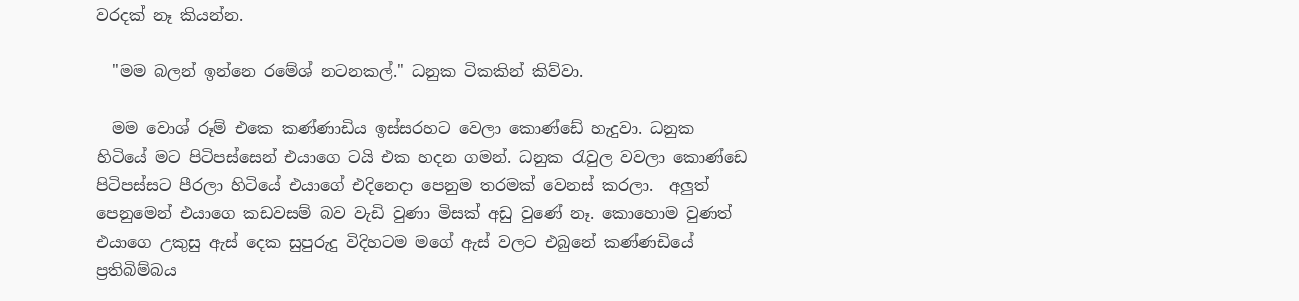වරදක් නෑ කියන්න.

  "මම බලන් ඉන්නෙ රමේශ් නටනකල්." ධනුක ටිකකින් කිව්වා.

  මම වොශ් රූම් එකෙ කණ්ණාඩිය ඉස්සරහට වෙලා කොණ්ඩේ හැදුවා. ධනුක හිටියේ මට පිටිපස්සෙන් එයාගෙ ටයි එක හදන ගමන්. ධනුක රැවුල වවලා කොණ්ඩෙ පිටිපස්සට පීරලා හිටියේ එයාගේ එදිනෙදා පෙනුම තරමක් වෙනස් කරලා.  අලුත් පෙනුමෙන් එයාගෙ කඩවසම් බව වැඩි වුණා මිසක් අඩු වුණේ නෑ. කොහොම වුණත් එයාගෙ උකුසු ඇස් දෙක සුපුරුදු විදිහටම මගේ ඇස් වලට එබුනේ කණ්ණඩියේ ප්‍රතිබිම්බය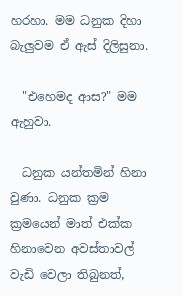හරහා. මම ධනුක දිහා බැලුවම ඒ ඇස් දිලිසුනා.

  "එහෙමද ආස?" මම ඇහුවා.

  ධනුක යන්තමින් හිනා වුණා. ධනුක ක්‍රම ක්‍රමයෙන් මාත් එක්ක හිනාවෙන අවස්තාවල් වැඩි වෙලා තිබුනත්,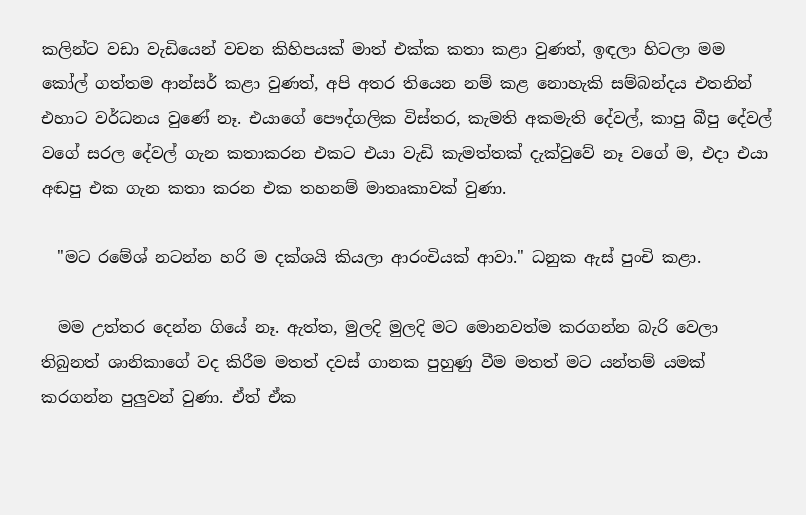කලින්ට වඩා වැඩියෙන් වචන කිහිපයක් මාත් එක්ක කතා කළා වුණත්, ඉඳලා හිටලා මම කෝල් ගත්තම ආන්සර් කළා වුණත්, අපි අතර තියෙන නම් කළ නොහැකි සම්බන්දය එතනින් එහාට වර්ධනය වුණේ නෑ. එයාගේ පෞද්ගලික විස්තර, කැමති අකමැති දේවල්, කාපු බීපු දේවල් වගේ සරල දේවල් ගැන කතාකරන එකට එයා වැඩි කැමත්තක් දැක්වුවේ නෑ වගේ ම, එදා එයා අඬපු එක ගැන කතා කරන එක තහනම් මාතෘකාවක් වුණා.

  "මට රමේශ් නටන්න හරි ම දක්ශයි කියලා ආරංචියක් ආවා." ධනුක ඇස් පුංචි කළා.

  මම උත්තර දෙන්න ගියේ නෑ. ඇත්ත, මුලදි මුලදි මට මොනවත්ම කරගන්න බැරි වෙලා තිබුනත් ශානිකාගේ වද කිරීම මතත් දවස් ගානක පුහුණු වීම මතත් මට යන්තම් යමක් කරගන්න පුලුවන් වුණා. ඒත් ඒක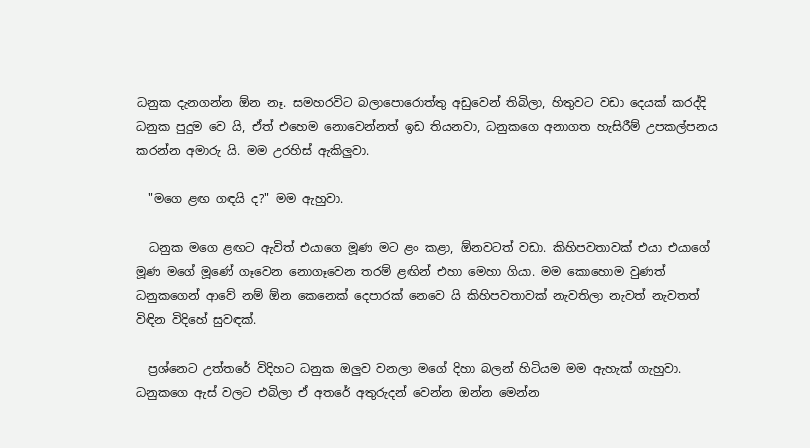ධනුක දැනගන්න ඕන නෑ. සමහරවිට බලාපොරොත්තු අඩුවෙන් තිබිලා, හිතුවට වඩා දෙයක් කරද්දි ධනුක පුදුම වෙ යි, ඒත් එහෙම නොවෙන්නත් ඉඩ තියනවා, ධනුකගෙ අනාගත හැසිරීම් උපකල්පනය කරන්න අමාරු යි. මම උරහිස් ඇකිලුවා.

  "මගෙ ළඟ ගඳයි ද?" මම ඇහුවා.

  ධනුක මගෙ ළඟට ඇවිත් එයාගෙ මූණ මට ළං කළා, ඕනවටත් වඩා. කිහිපවතාවක් එයා එයාගේ මූණ මගේ මූණේ ගෑවෙන නොගෑවෙන තරම් ළඟින් එහා මෙහා ගියා. මම කොහොම වුණත් ධනුකගෙන් ආවේ නම් ඕන කෙනෙක් දෙපාරක් නෙවෙ යි කිහිපවතාවක් නැවතිලා නැවත් නැවතත් විඳින විදිහේ සුවඳක්.

  ප්‍රශ්නෙට උත්තරේ විදිහට ධනුක ඔලුව වනලා මගේ දිහා බලන් හිටියම මම ඇහැක් ගැහුවා. ධනුකගෙ ඇස් වලට එබිලා ඒ අතරේ අතුරුදන් වෙන්න ඔන්න මෙන්න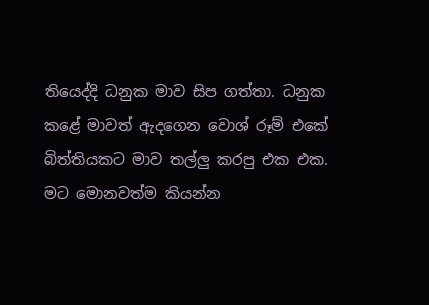තියෙද්දි ධනුක මාව සිප ගත්තා. ධනුක කළේ මාවත් ඇදගෙන වොශ් රූම් එකේ බිත්තියකට මාව තල්ලු කරපු එක එක. මට මොනවත්ම කියන්න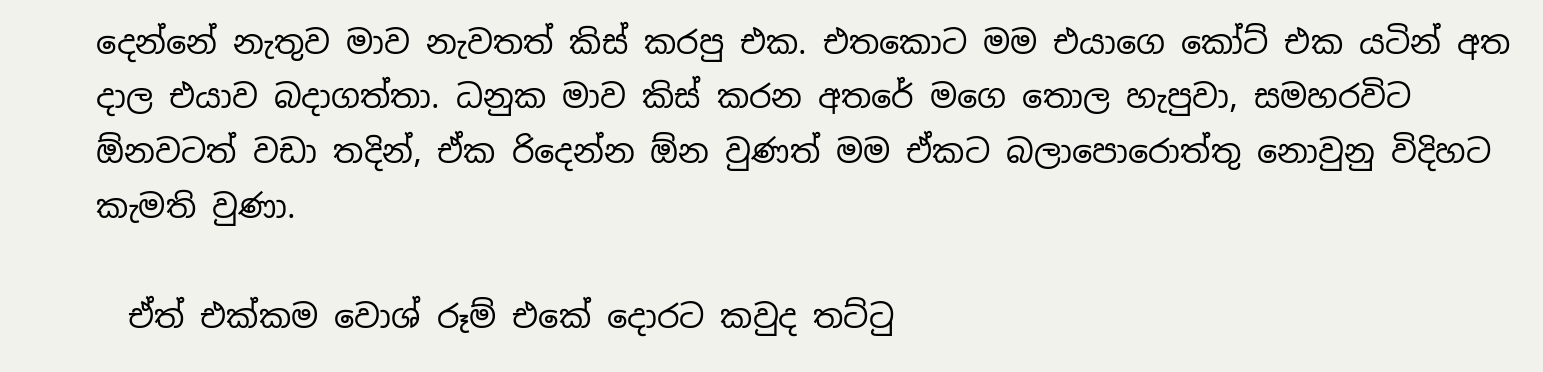දෙන්නේ නැතුව මාව නැවතත් කිස් කරපු එක. එතකොට මම එයාගෙ කෝට් එක යටින් අත දාල එයාව බදාගත්තා. ධනුක මාව කිස් කරන අතරේ මගෙ තොල හැපුවා, සමහරවිට ඕනවටත් වඩා තදින්, ඒක රිදෙන්න ඕන වුණත් මම ඒකට බලාපොරොත්තු නොවුනු විදිහට කැමති වුණා.

  ඒත් එක්කම වොශ් රූම් එකේ දොරට කවුද තට්ටු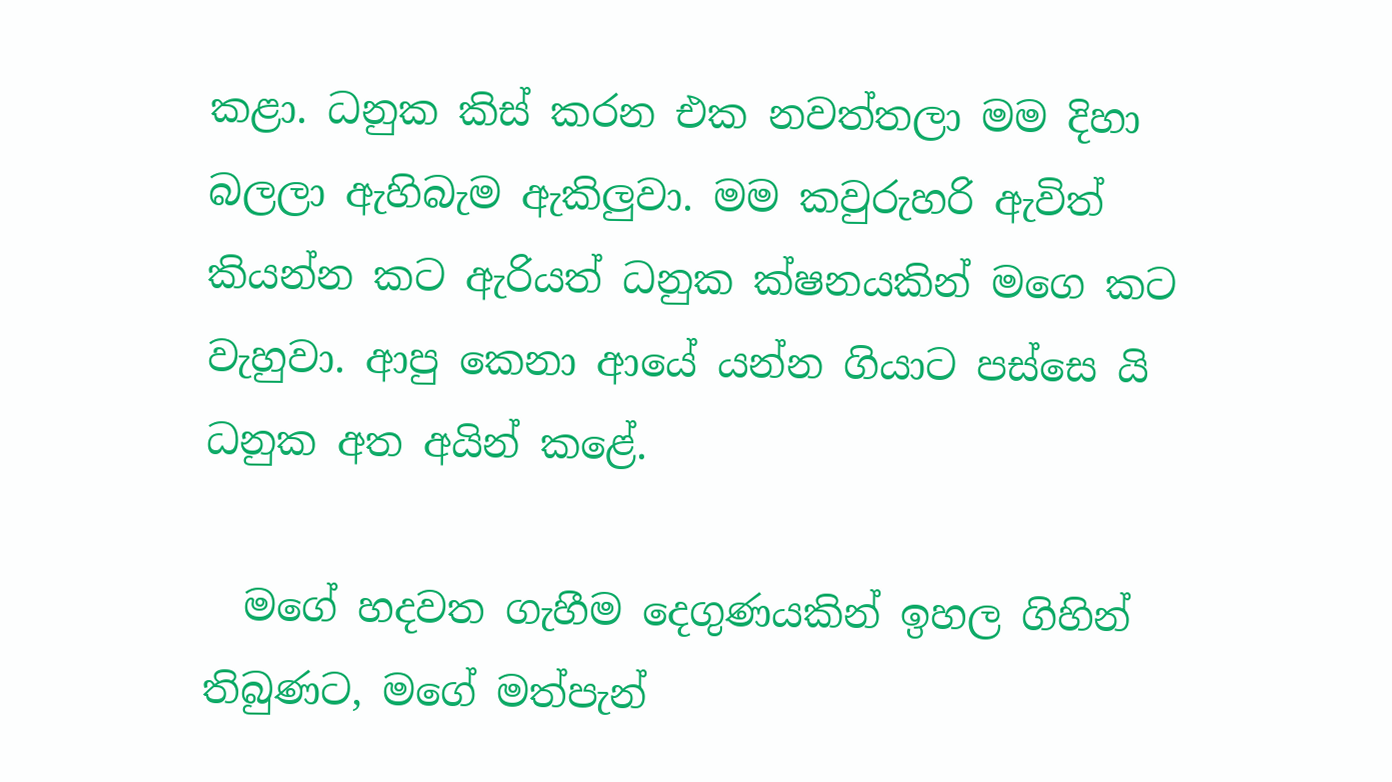කළා. ධනුක කිස් කරන එක නවත්තලා මම දිහා බලලා ඇහිබැම ඇකිලුවා. මම කවුරුහරි ඇවිත් කියන්න කට ඇරියත් ධනුක ක්ෂනයකින් මගෙ කට වැහුවා. ආපු කෙනා ආයේ යන්න ගියාට පස්සෙ යි ධනුක අත අයින් කළේ.

  මගේ හදවත ගැහීම දෙගුණයකින් ඉහල ගිහින් තිබුණට, මගේ මත්පැන්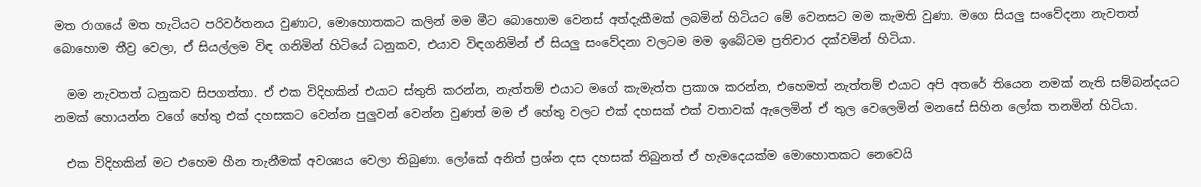මත රාගයේ මත හැටියට පරිවර්තනය වුණාට, මොහොතකට කලින් මම මීට බොහොම වෙනස් අත්දැකීමක් ලබමින් හිටියට මේ වෙනසට මම කැමති වුණා. මගෙ සියලු සංවේදනා නැවතත් බොහොම තීව්‍ර වෙලා, ඒ සියල්ලම විඳ ගනිමින් හිටියේ ධනුකව, එයාව විඳගනිමින් ඒ සියලු සංවේදනා වලටම මම ඉබේටම ප්‍රතිචාර දක්වමින් හිටියා.

  මම නැවතත් ධනුකව සිපගත්තා. ඒ එක විදිහකින් එයාට ස්තුති කරන්න, නැත්තම් එයාට මගේ කැමැත්ත ප්‍රකාශ කරන්න, එහෙමත් නැත්තම් එයාට අපි අතරේ තියෙන නමක් නැති සම්බන්දයට නමක් හොයන්න වගේ හේතු එක් දහසකට වෙන්න පුලුවන් වෙන්න වුණත් මම ඒ හේතු වලට එක් දහසක් එක් වතාවක් ඇලෙමින් ඒ තුල වෙලෙමින් මනසේ සිහින ලෝක තනමින් හිටියා.

  එක විදිහකින් මට එහෙම හීන තැනීමක් අවශ්‍යය වෙලා තිබුණා. ලෝකේ අනිත් ප්‍රශ්න දස දහසක් තිබුනත් ඒ හැමදෙයක්ම මොහොතකට නෙවෙයි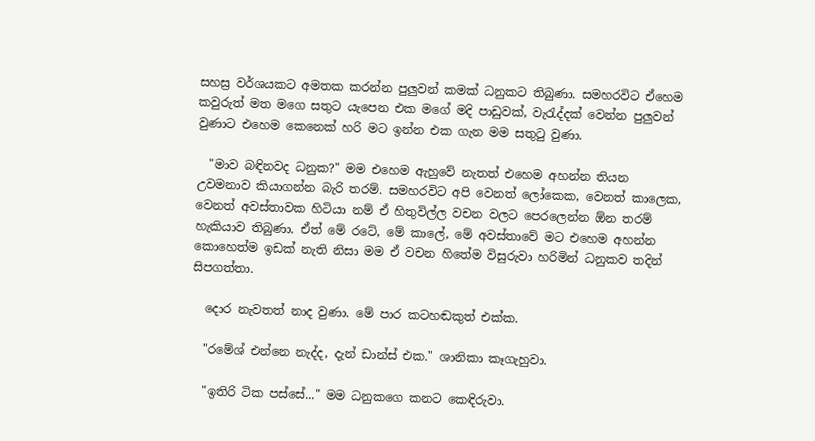සහස්‍ර වර්ශයකට අමතක කරන්න පුලුවන් කමක් ධනුකට තිබුණා. සමහරවිට ඒහෙම කවුරුත් මත මගෙ සතුට යැපෙන එක මගේ මදි පාඩුවක්, වැරැද්දක් වෙන්න පුලුවන් වුණාට එහෙම කෙනෙක් හරි මට ඉන්න එක ගැන මම සතුටු වුණා.

  "මාව බඳිනවද ධනුක?" මම එහෙම ඇහුවේ නැතත් එහෙම අහන්න තියන උවමනාව කියාගන්න බැරි තරම්. සමහරවිට අපි වෙනත් ලෝකෙක, වෙනත් කාලෙක, වෙනත් අවස්තාවක හිටියා නම් ඒ හිතුවිල්ල වචන වලට පෙරලෙන්න ඕන තරම් හැකියාව තිබුණා. ඒත් මේ රටේ, මේ කාලේ, මේ අවස්තාවේ මට එහෙම අහන්න කොහෙත්ම ඉඩක් නැති නිසා මම ඒ වචන හිතේම විසුරුවා හරිමින් ධනුකව තදින් සිපගත්තා.

  දොර නැවතත් නාද වුණා. මේ පාර කටහඬකුත් එක්ක.

  "රමේශ් එන්නෙ නැද්ද, දැන් ඩාන්ස් එක." ශානිකා කෑගැහුවා.

  "ඉතිරි ටික පස්සේ..." මම ධනුකගෙ කනට කෙඳිරුවා.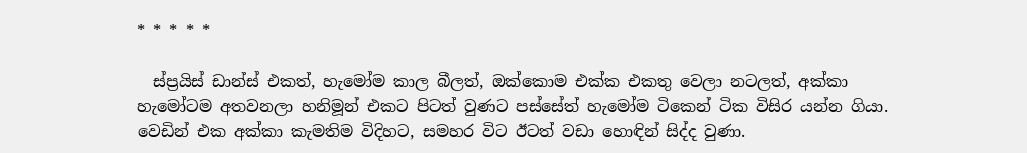* * * * *

  ස්ප්‍රයිස් ඩාන්ස් එකත්, හැමෝම කාල බීලත්, ඔක්කොම එක්ක එකතු වෙලා නටලත්, අක්කා හැමෝටම අතවනලා හනිමූන් එකට පිටත් වුණට පස්සේත් හැමෝම ටිකෙන් ටික විසිර යන්න ගියා. වෙඩින් එක අක්කා කැමතිම විදිහට, සමහර විට ඊටත් වඩා හොඳින් සිද්ද වුණා.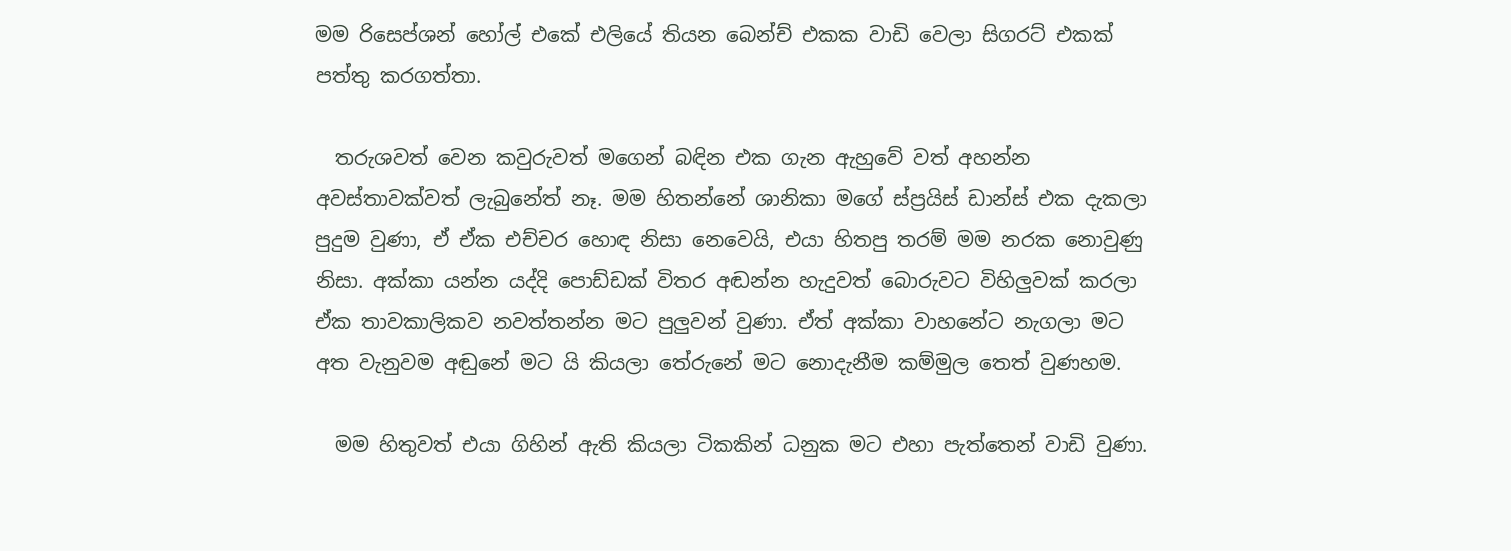මම රිසෙප්ශන් හෝල් එකේ එලියේ තියන බෙන්ච් එකක වාඩි වෙලා සිගරට් එකක් පත්තු කරගත්තා.

  තරුශවත් වෙන කවුරුවත් මගෙන් බඳින එක ගැන ඇහුවේ වත් අහන්න අවස්තාවක්වත් ලැබුනේත් නෑ. මම හිතන්නේ ශානිකා මගේ ස්ප්‍රයිස් ඩාන්ස් එක දැකලා පුදුම වුණා, ඒ ඒක එච්චර හොඳ නිසා නෙවෙයි, එයා හිතපු තරම් මම නරක නොවුණු නිසා. අක්කා යන්න යද්දි පොඩ්ඩක් විතර අඬන්න හැදුවත් බොරුවට විහිලුවක් කරලා ඒක තාවකාලිකව නවත්තන්න මට පුලුවන් වුණා. ඒත් අක්කා වාහනේට නැගලා මට අත වැනුවම අඬුනේ මට යි කියලා තේරුනේ මට නොදැනීම කම්මුල තෙත් වුණහම.

  මම හිතුවත් එයා ගිහින් ඇති කියලා ටිකකින් ධනුක මට එහා පැත්තෙන් වාඩි වුණා.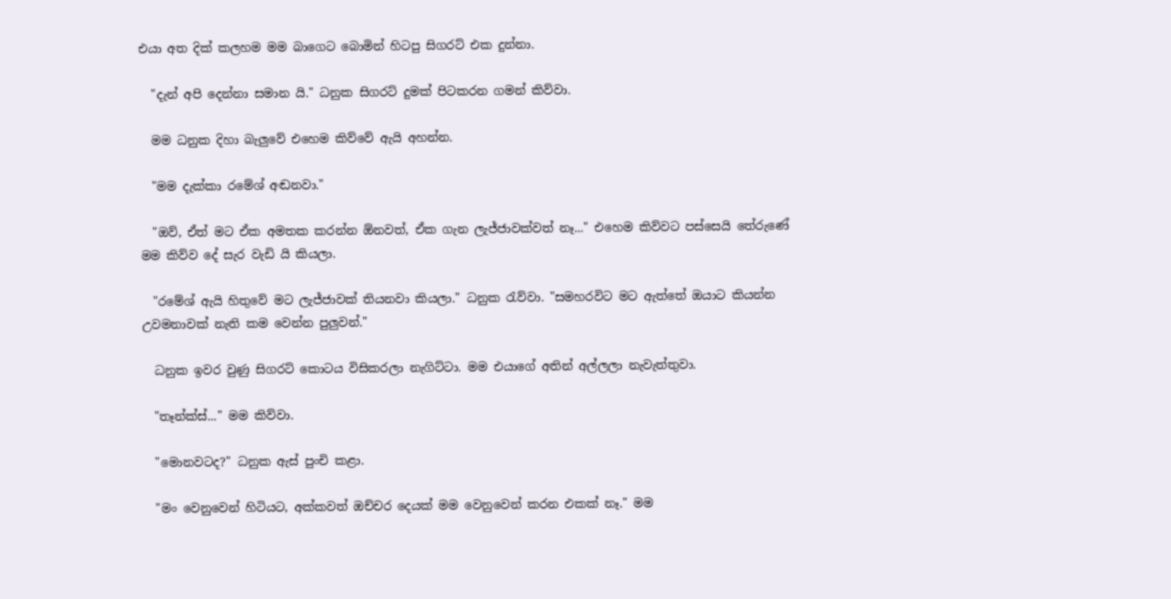එයා අත දික් කලහම මම බාගෙට බොමින් හිටපු සිගරට් එක දුන්නා.

  "දැන් අපි දෙන්නා සමාන යි." ධනුක සිගරට් දුමක් පිටකරන ගමන් කිව්වා.

  මම ධනුක දිහා බැලුවේ එහෙම කිව්වේ ඇයි අහන්න.

  "මම දැක්කා රමේශ් අඬනවා."

  "ඔව්, ඒත් මට ඒක අමතක කරන්න ඕනවත්, ඒක ගැන ලැජ්ජාවක්වත් නෑ..." එහෙම කිව්වට පස්සෙයි තේරුණේ මම කිව්ව දේ සැර වැඩි යි කියලා.

  "රමේශ් ඇයි හිතුවේ මට ලැජ්ජාවක් තියනවා කියලා." ධනුක රැව්වා. "සමහරවිට මට ඇත්තේ ඔයාට කියන්න උවමනාවක් නැති කම වෙන්න පුලුවන්."

  ධනුක ඉවර වුණු සිගරට් කොටය විසිකරලා නැගිට්ටා. මම එයාගේ අතින් අල්ලලා නැවැත්තුවා.

  "තෑන්ක්ස්..." මම කිව්වා.

  "මොනවටද?" ධනුක ඇස් පුංචි කළා.

  "මං වෙනුවෙන් හිටියට, අක්කවත් ඔච්චර දෙයක් මම වෙනුවෙන් කරන එකක් නෑ." මම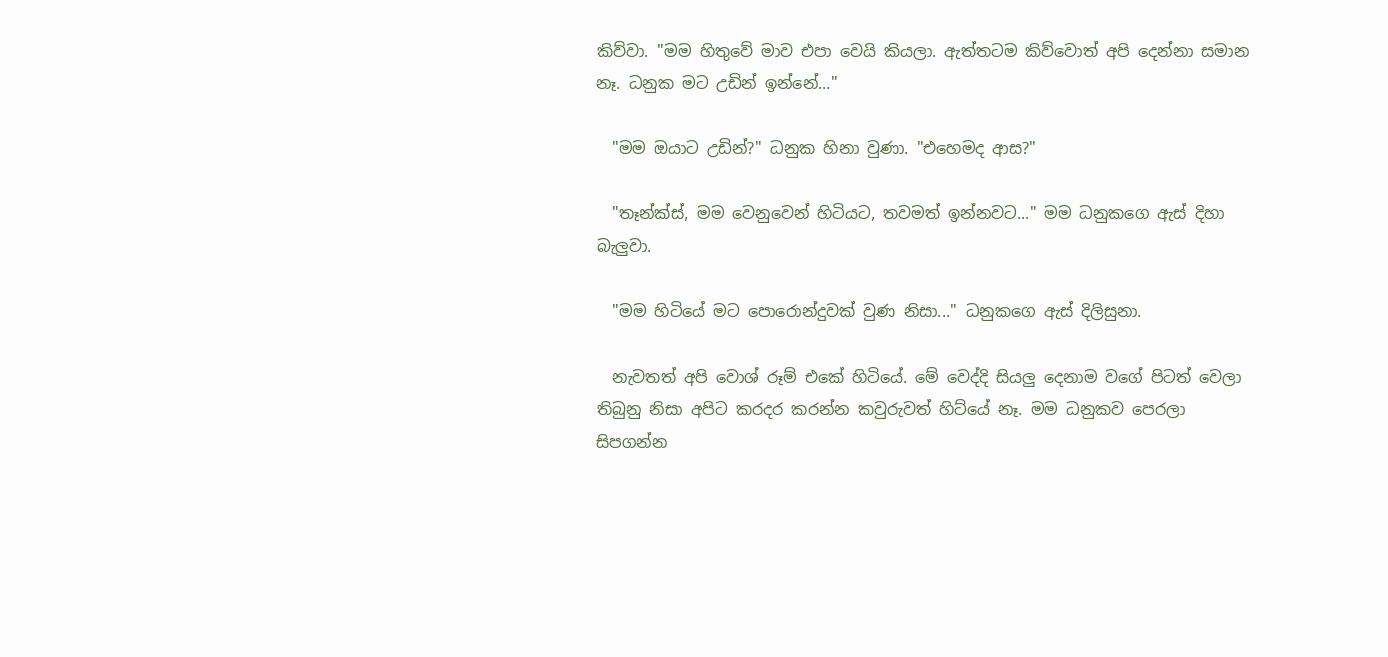කිව්වා. "මම හිතුවේ මාව එපා වෙයි කියලා. ඇත්තටම කිව්වොත් අපි දෙන්නා සමාන නෑ. ධනුක මට උඩින් ඉන්නේ..."

  "මම ඔයාට උඩින්?" ධනුක හිනා වුණා. "එහෙමද ආස?"

  "තෑන්ක්ස්, මම වෙනුවෙන් හිටියට, තවමත් ඉන්නවට..." මම ධනුකගෙ ඇස් දිහා බැලුවා.

  "මම හිටියේ මට පොරොන්දුවක් වුණ නිසා..." ධනුකගෙ ඇස් දිලිසුනා.

  නැවතත් අපි වොශ් රූම් එකේ හිටියේ. මේ වෙද්දි සියලු දෙනාම වගේ පිටත් වෙලා තිබුනු නිසා අපිට කරදර කරන්න කවුරුවත් හිට්යේ නෑ. මම ධනුකව පෙරලා සිපගන්න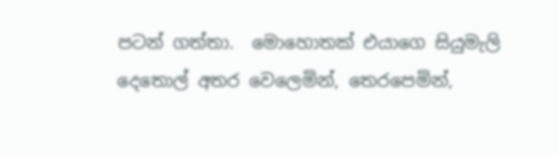පටන් ගත්තා.  මොහොතක් එයාගෙ සියුමැලි දෙතොල් අතර වෙලෙමින්, තෙරපෙමින්,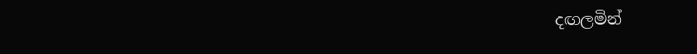දඟලමින්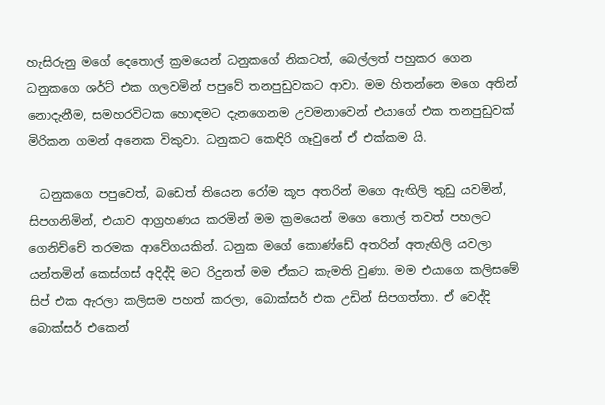හැසිරුනු මගේ දෙතොල් ක්‍රමයෙන් ධනුකගේ නිකටත්, බෙල්ලත් පහුකර ගෙන ධනුකගෙ ශර්ට් එක ගලවමින් පපුවේ තනපුඩුවකට ආවා. මම හිතන්නෙ මගෙ අතින් නොදැනීම, සමහරවිටක හොඳමට දැනගෙනම උවමනාවෙන් එයාගේ එක තනපුඩුවක් මිරිකන ගමන් අනෙක විකුවා. ධනුකට කෙඳිරි ගෑවුනේ ඒ එක්කම යි.

  ධනුකගෙ පපුවෙත්, බඩෙත් තියෙන රෝම කූප අතරින් මගෙ ඇඟිලි තුඩු යවමින්, සිපගනිමින්, එයාව ආග්‍රහණය කරමින් මම ක්‍රමයෙන් මගෙ තොල් තවත් පහලට ගෙනිච්චේ තරමක ආවේගයකින්. ධනුක මගේ කොණ්ඩේ අතරින් අතැඟිලි යවලා යන්තමින් කෙස්ගස් අදිද්දි මට රිදුනත් මම ඒකට කැමති වුණා. මම එයාගෙ කලිසමේ සිප් එක ඇරලා කලිසම පහත් කරලා, බොක්සර් එක උඩින් සිපගත්තා. ඒ වෙද්දි බොක්සර් එකෙන්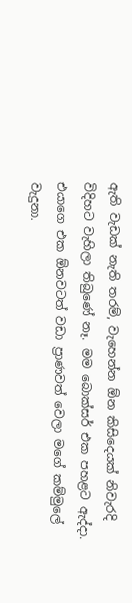ඇති වැඩක් නැති තරම්, වැහෙන්න ඕන කිසිදෙයක් නිවැරදි විදිහට වැහිලා තිබුණේ නෑ. මම බොක්සර් එක පහළට ඇද්දා. එයාගෙ එක ඕනවටත් වඩා ප්‍රාණවත් වෙලා මගේ කම්මුලේ වැදුනා.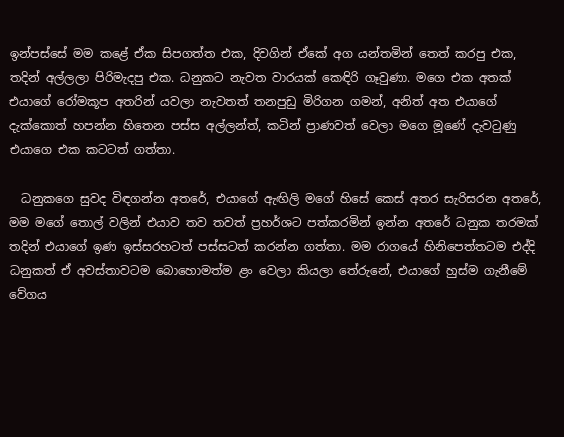ඉන්පස්සේ මම කළේ ඒක සිපගත්ත එක, දිවගින් ඒකේ අග යන්තමින් තෙත් කරපු එක, තදින් අල්ලලා පිරිමැදපු එක. ධනුකට නැවත වාරයක් කෙඳිරි ගෑවුණා. මගෙ එක අතක් එයාගේ රෝමකූප අතරින් යවලා නැවතත් තනපුඩු මිරිගන ගමන්, අනිත් අත එයාගේ දැක්කොත් හපන්න හිතෙන පස්ස අල්ලන්ත්, කටින් ප්‍රාණවත් වෙලා මගෙ මූණේ දැවටුණු එයාගෙ එක කටටත් ගත්තා.

  ධනුකගෙ සුවද විඳගන්න අතරේ, එයාගේ ඇඟිලි මගේ හිසේ කෙස් අතර සැරිසරන අතරේ, මම මගේ තොල් වලින් එයාව තව තවත් ප්‍රහර්ශට පත්කරමින් ඉන්න අතරේ ධනුක තරමක් තදින් එයාගේ ඉණ ඉස්සරහටත් පස්සටත් කරන්න ගත්තා. මම රාගයේ හිනිපෙත්තටම එද්දි ධනුකත් ඒ අවස්තාවටම බොහොමත්ම ළං වෙලා කියලා තේරුනේ, එයාගේ හුස්ම ගැනීමේ වේගය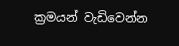ක්‍රමයන් වැඩිවෙන්න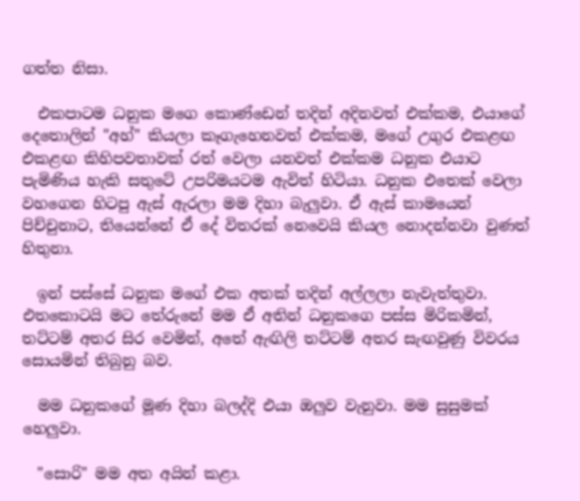ගත්ත නිසා.

  එකපාටම ධනුක මගෙ කොණ්ඩෙන් තදින් අදිනවත් එක්කම, එයාගේ දෙතොලින් "අහ්" කියලා කෑගැහෙනවත් එක්කම, මගේ උගුර එකළඟ එකළඟ කිහිපවතාවක් රත් වෙලා යනවත් එක්කම ධනුක එයාට පැමිණිය හැකි සතුටේ උපරිමයටම ඇවිත් හිටියා. ධනුක එතෙක් වෙලා වහගෙන හිටපු ඇස් ඇරලා මම දිහා බැලුවා. ඒ ඇස් කාමයෙන් පිච්චුනාට, තියෙන්නේ ඒ දේ විතරක් නෙවෙයි කියල නොදන්නවා වුණත් හිතුනා.

  ඉන් පස්සේ ධනුක මගේ එක අතක් තදින් අල්ලලා නැවැත්තුවා. එතකොටයි මට තේරුනේ මම ඒ අතින් ධනුකගෙ පස්ස මිරිකමින්, තට්ටම් අතර සිර වෙමින්, අතේ ඇඟිලි තට්ටම් අතර සැඟවුණු විවරය සොයමින් තිබුනු බව.

  මම ධනුකගේ මූණ දිහා බලද්දි එයා ඔලුව වැනුවා. මම සුසුමක් හෙලුවා.

  "සොරි" මම අත අයින් කළා.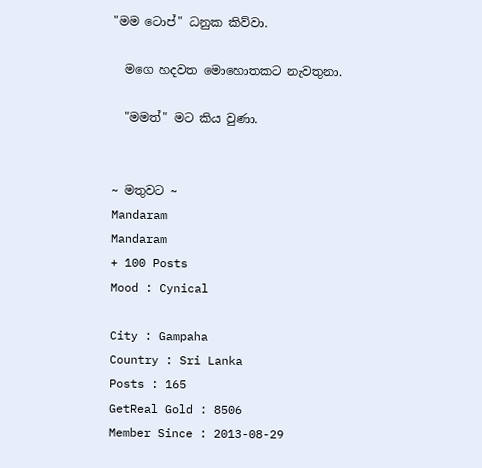"මම ටොප්" ධනුක කිව්වා.

  මගෙ හදවත මොහොතකට නැවතුනා.

  "මමත්" මට කිය වුණා.


~ මතුවට ~
Mandaram
Mandaram
+ 100 Posts
Mood : Cynical

City : Gampaha
Country : Sri Lanka
Posts : 165
GetReal Gold : 8506
Member Since : 2013-08-29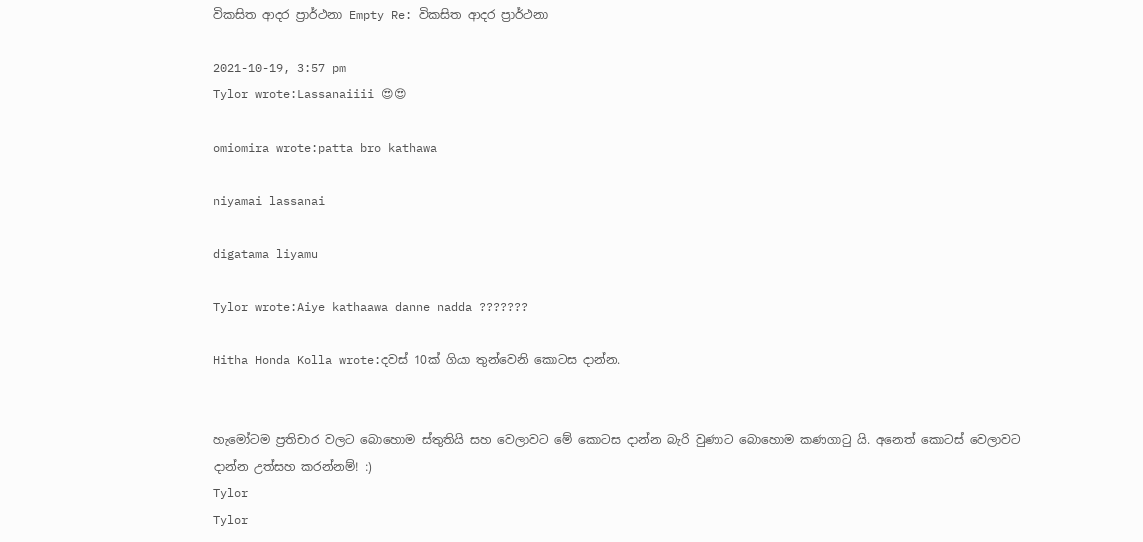විකසිත ආදර ප්‍රාර්ථනා Empty Re: විකසිත ආදර ප්‍රාර්ථනා

2021-10-19, 3:57 pm
Tylor wrote:Lassanaiiii 😍😍

omiomira wrote:patta bro kathawa

niyamai lassanai

digatama liyamu

Tylor wrote:Aiye kathaawa danne nadda ???????

Hitha Honda Kolla wrote:දවස් 10ක් ගියා තුන්වෙනි කොටස දාන්න.


හැමෝටම ප්‍රතිචාර වලට බොහොම ස්තුතියි සහ වෙලාවට මේ කොටස දාන්න බැරි වුණාට බොහොම කණගාටු යි. අනෙත් කොටස් වෙලාවට දාන්න උත්සහ කරන්නම්! :)
Tylor
Tylor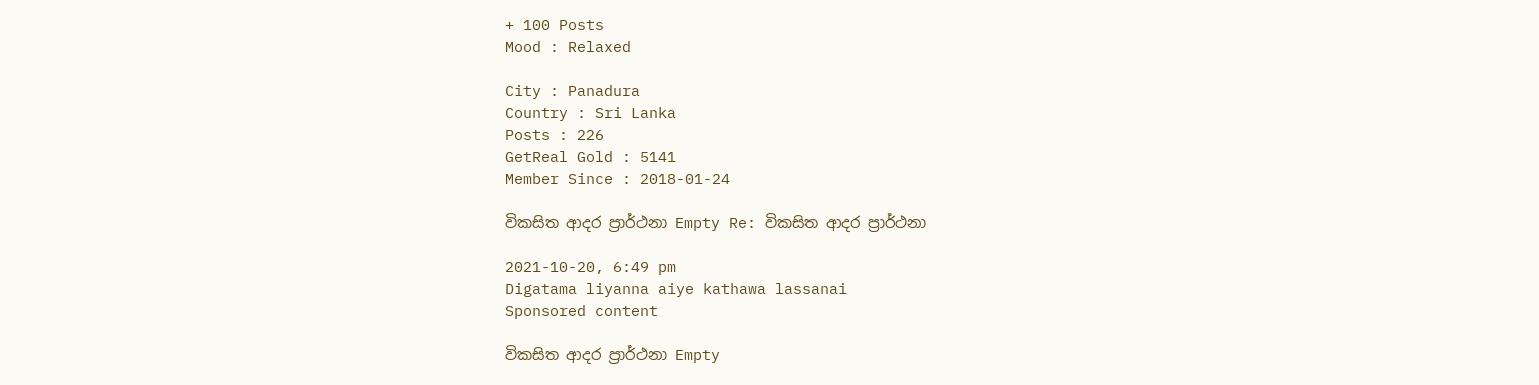+ 100 Posts
Mood : Relaxed

City : Panadura
Country : Sri Lanka
Posts : 226
GetReal Gold : 5141
Member Since : 2018-01-24

විකසිත ආදර ප්‍රාර්ථනා Empty Re: විකසිත ආදර ප්‍රාර්ථනා

2021-10-20, 6:49 pm
Digatama liyanna aiye kathawa lassanai
Sponsored content

විකසිත ආදර ප්‍රාර්ථනා Empty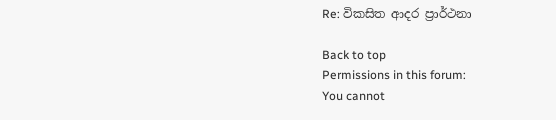Re: විකසිත ආදර ප්‍රාර්ථනා

Back to top
Permissions in this forum:
You cannot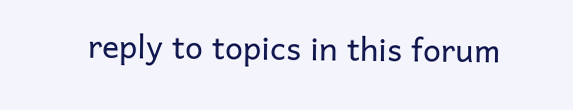reply to topics in this forum